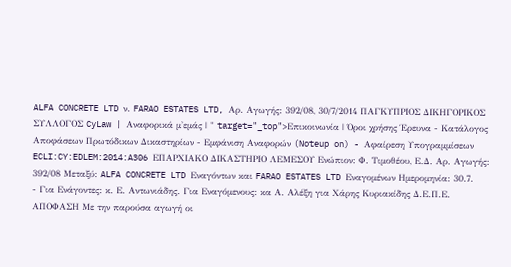ALFA CONCRETE LTD ν. FARAO ESTATES LTD, Αρ. Αγωγής: 392/08, 30/7/2014 ΠΑΓΚΥΠΡΙΟΣ ΔΙΚΗΓΟΡΙΚΟΣ ΣΥΛΛΟΓΟΣ CyLaw | Αναφορικά μ'εμάς | " target="_top">Επικοινωνία | Όροι χρήσης Έρευνα - Κατάλογος Αποφάσεων Πρωτόδικων Δικαστηρίων - Εμφάνιση Αναφορών (Noteup on) - Αφαίρεση Υπογραμμίσεων ECLI:CY:EDLEM:2014:A306 ΕΠΑΡΧΙΑΚΟ ΔΙΚΑΣΤΗΡΙΟ ΛΕΜΕΣΟΥ Ενώπιον: Φ. Τιμοθέου, Ε.Δ. Αρ. Αγωγής: 392/08 Μεταξύ: ALFA CONCRETE LTD Εναγόντων και FARAO ESTATES LTD Εναγομένων Ημερομηνία: 30.7.
- Για Ενάγοντες: κ. Ε. Αντωνιάδης. Για Εναγόμενους: κα Α. Αλέξη για Χάρης Κυριακίδης Δ.Ε.Π.Ε. ΑΠΟΦΑΣΗ Με την παρούσα αγωγή οι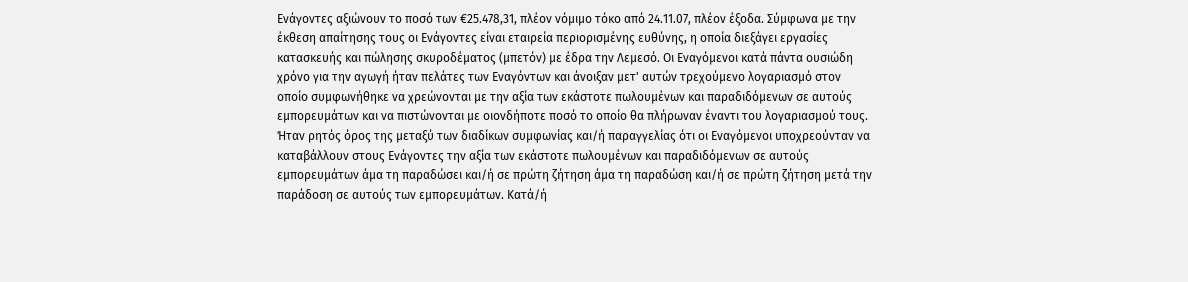Ενάγοντες αξιώνουν το ποσό των €25.478,31, πλέον νόμιμο τόκο από 24.11.07, πλέον έξοδα. Σύμφωνα με την έκθεση απαίτησης τους οι Ενάγοντες είναι εταιρεία περιορισμένης ευθύνης, η οποία διεξάγει εργασίες κατασκευής και πώλησης σκυροδέματος (μπετόν) με έδρα την Λεμεσό. Οι Εναγόμενοι κατά πάντα ουσιώδη χρόνο για την αγωγή ήταν πελάτες των Εναγόντων και άνοιξαν μετ' αυτών τρεχούμενο λογαριασμό στον οποίο συμφωνήθηκε να χρεώνονται με την αξία των εκάστοτε πωλουμένων και παραδιδόμενων σε αυτούς εμπορευμάτων και να πιστώνονται με οιονδήποτε ποσό το οποίο θα πλήρωναν έναντι του λογαριασμού τους. Ήταν ρητός όρος της μεταξύ των διαδίκων συμφωνίας και/ή παραγγελίας ότι οι Εναγόμενοι υποχρεούνταν να καταβάλλουν στους Ενάγοντες την αξία των εκάστοτε πωλουμένων και παραδιδόμενων σε αυτούς εμπορευμάτων άμα τη παραδώσει και/ή σε πρώτη ζήτηση άμα τη παραδώση και/ή σε πρώτη ζήτηση μετά την παράδοση σε αυτούς των εμπορευμάτων. Κατά/ή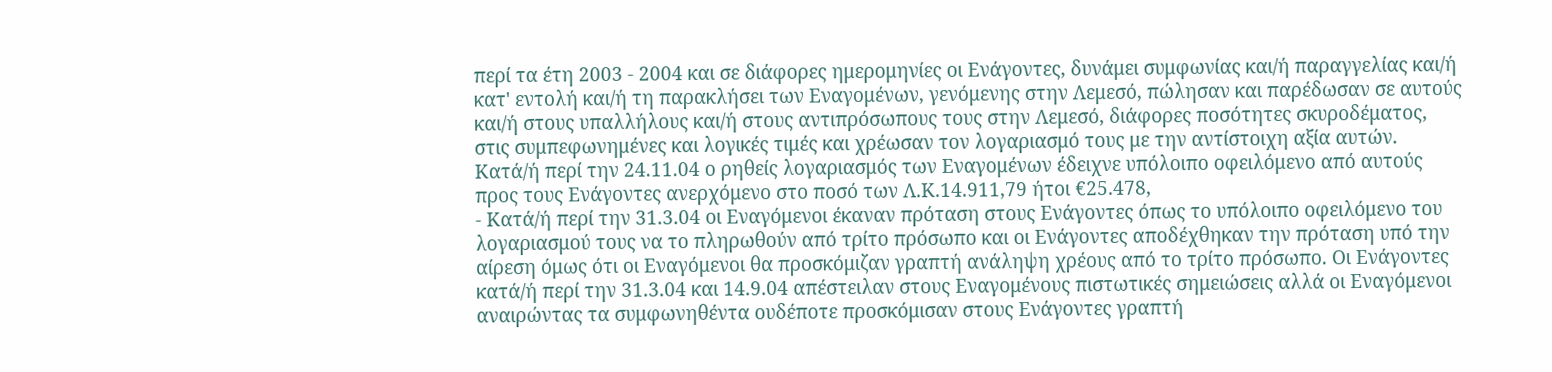περί τα έτη 2003 - 2004 και σε διάφορες ημερομηνίες οι Ενάγοντες, δυνάμει συμφωνίας και/ή παραγγελίας και/ή κατ' εντολή και/ή τη παρακλήσει των Εναγομένων, γενόμενης στην Λεμεσό, πώλησαν και παρέδωσαν σε αυτούς και/ή στους υπαλλήλους και/ή στους αντιπρόσωπους τους στην Λεμεσό, διάφορες ποσότητες σκυροδέματος, στις συμπεφωνημένες και λογικές τιμές και χρέωσαν τον λογαριασμό τους με την αντίστοιχη αξία αυτών. Κατά/ή περί την 24.11.04 ο ρηθείς λογαριασμός των Εναγομένων έδειχνε υπόλοιπο οφειλόμενο από αυτούς προς τους Ενάγοντες ανερχόμενο στο ποσό των Λ.Κ.14.911,79 ήτοι €25.478,
- Κατά/ή περί την 31.3.04 οι Εναγόμενοι έκαναν πρόταση στους Ενάγοντες όπως το υπόλοιπο οφειλόμενο του λογαριασμού τους να το πληρωθούν από τρίτο πρόσωπο και οι Ενάγοντες αποδέχθηκαν την πρόταση υπό την αίρεση όμως ότι οι Εναγόμενοι θα προσκόμιζαν γραπτή ανάληψη χρέους από το τρίτο πρόσωπο. Οι Ενάγοντες κατά/ή περί την 31.3.04 και 14.9.04 απέστειλαν στους Εναγομένους πιστωτικές σημειώσεις αλλά οι Εναγόμενοι αναιρώντας τα συμφωνηθέντα ουδέποτε προσκόμισαν στους Ενάγοντες γραπτή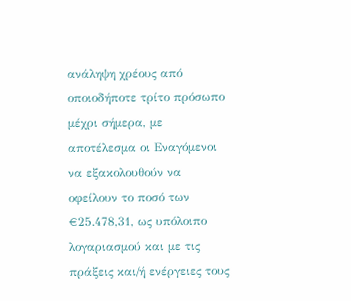ανάληψη χρέους από οποιοδήποτε τρίτο πρόσωπο μέχρι σήμερα, με αποτέλεσμα οι Εναγόμενοι να εξακολουθούν να οφείλουν το ποσό των €25.478,31, ως υπόλοιπο λογαριασμού και με τις πράξεις και/ή ενέργειες τους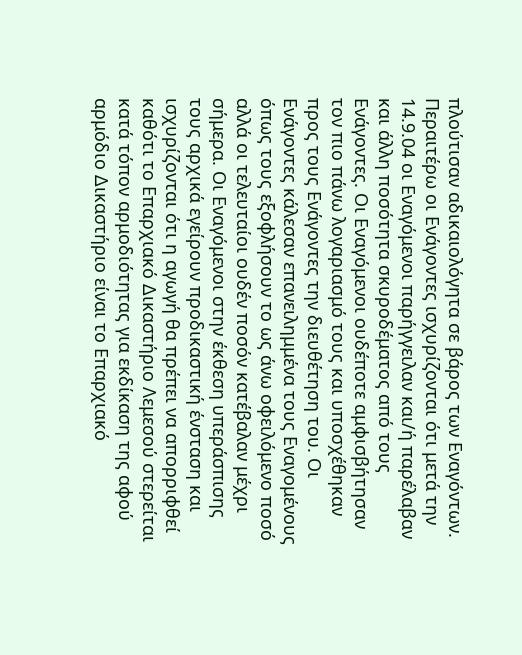πλούτισαν αδικαιολόγητα σε βάρος των Εναγόντων. Περαιτέρω οι Ενάγοντες ισχυρίζονται ότι μετά την 14.9.04 οι Εναγόμενοι παρήγγειλαν και/ή παρέλαβαν και άλλη ποσότητα σκυροδέματος από τους Ενάγοντες. Οι Εναγόμενοι ουδέποτε αμφισβήτησαν τον πιο πάνω λογαριασμό τους και υποσχέθηκαν προς τους Ενάγοντες την διευθέτηση του. Οι Ενάγοντες κάλεσαν επανειλημμένα τους Εναγομένους όπως τους εξoφλήσoυν το ως άνω οφειλόμενο ποσό αλλά οι τελευταίοι ουδέν ποσόν κατέβαλαν μέχρι σήμερα. Οι Εναγόμενοι στην έκθεση υπεράσπισης τους αρχικά εγείρουν προδικαστική ένσταση και ισχυρίζονται ότι η αγωγή θα πρέπει να απορριφθεί καθότι το Επαρχιακό Δικαστήριο Λεμεσού στερείται κατά τόπον αρμοδιότητας για εκδίκαση της αφού αρμόδιο Δικαστήριο είναι το Επαρχιακό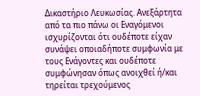Δικαστήριο Λευκωσίας. Ανεξάρτητα από τα πιο πάνω οι Εναγόμενοι ισχυρίζονται ότι ουδέποτε είχαν συνάψει οποιαδήποτε συμφωνία με τους Ενάγοντες και ουδέποτε συμφώνησαν όπως ανοιχθεί ή/και τηρείται τρεχούμενος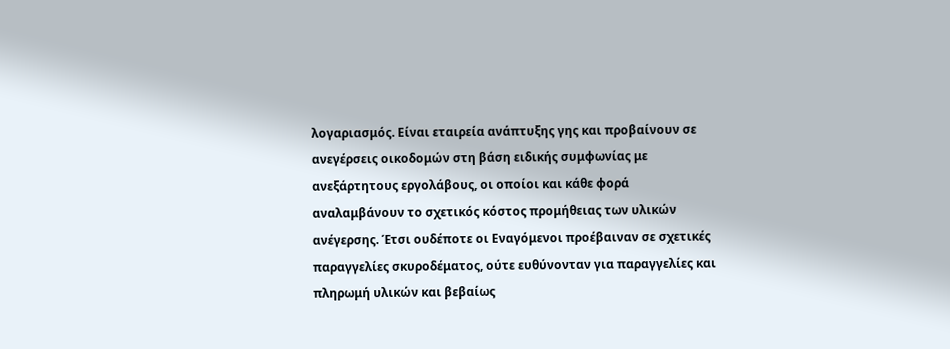λογαριασμός. Είναι εταιρεία ανάπτυξης γης και προβαίνουν σε ανεγέρσεις οικοδομών στη βάση ειδικής συμφωνίας με ανεξάρτητους εργολάβους, οι οποίοι και κάθε φορά αναλαμβάνουν το σχετικός κόστος προμήθειας των υλικών ανέγερσης. Έτσι ουδέποτε οι Εναγόμενοι προέβαιναν σε σχετικές παραγγελίες σκυροδέματος, ούτε ευθύνονταν για παραγγελίες και πληρωμή υλικών και βεβαίως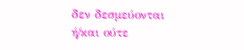δεν δεσμεύονται ή/και ούτε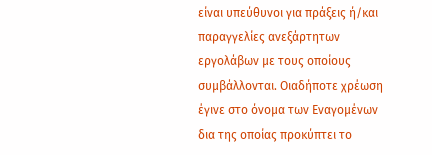είναι υπεύθυνοι για πράξεις ή/και παραγγελίες ανεξάρτητων εργολάβων με τους οποίους συμβάλλονται. Οιαδήποτε χρέωση έγινε στο όνομα των Εναγομένων δια της οποίας προκύπτει το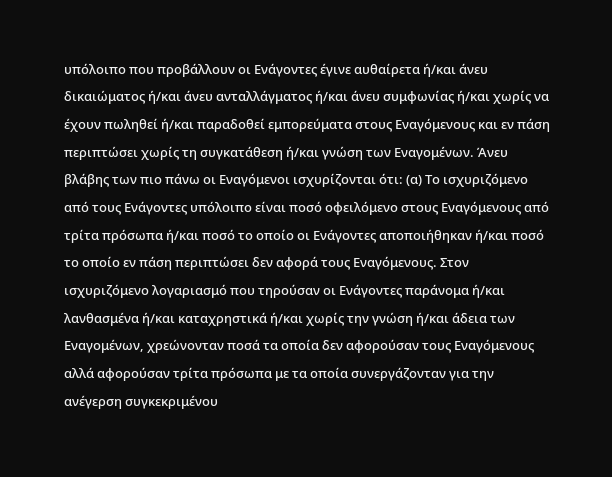υπόλοιπο που προβάλλουν οι Ενάγοντες έγινε αυθαίρετα ή/και άνευ δικαιώματος ή/και άνευ ανταλλάγματος ή/και άνευ συμφωνίας ή/και χωρίς να έχουν πωληθεί ή/και παραδοθεί εμπορεύματα στους Εναγόμενους και εν πάση περιπτώσει χωρίς τη συγκατάθεση ή/και γνώση των Εναγομένων. Άνευ βλάβης των πιο πάνω οι Εναγόμενοι ισχυρίζονται ότι: (α) Το ισχυριζόμενο από τους Ενάγοντες υπόλοιπο είναι ποσό οφειλόμενο στους Εναγόμενους από τρίτα πρόσωπα ή/και ποσό το οποίο οι Ενάγοντες αποποιήθηκαν ή/και ποσό το οποίο εν πάση περιπτώσει δεν αφορά τους Εναγόμενους. Στον ισχυριζόμενο λογαριασμό που τηρούσαν οι Ενάγοντες παράνομα ή/και λανθασμένα ή/και καταχρηστικά ή/και χωρίς την γνώση ή/και άδεια των Εναγομένων, χρεώνονταν ποσά τα οποία δεν αφορούσαν τους Εναγόμενους αλλά αφορούσαν τρίτα πρόσωπα με τα οποία συνεργάζονταν για την ανέγερση συγκεκριμένου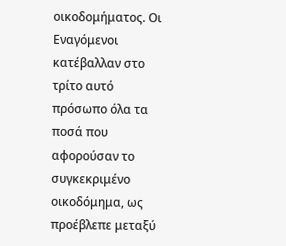οικοδομήματος. Οι Εναγόμενοι κατέβαλλαν στο τρίτο αυτό πρόσωπο όλα τα ποσά που αφορούσαν το συγκεκριμένο οικοδόμημα, ως προέβλεπε μεταξύ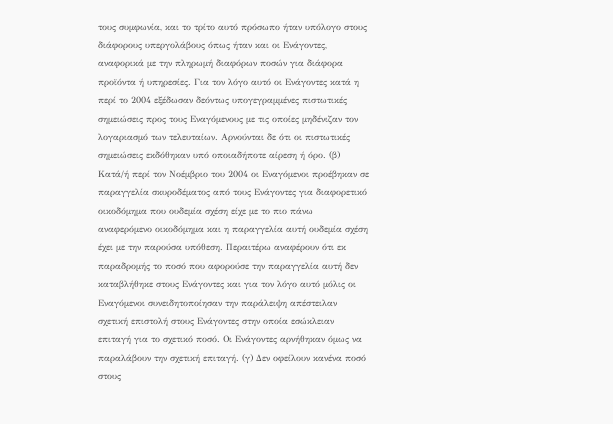τους συμφωνία, και το τρίτο αυτό πρόσωπο ήταν υπόλογο στους διάφορους υπεργολάβους όπως ήταν και οι Ενάγοντες, αναφορικά με την πληρωμή διαφόρων ποσών για διάφορα προϊόντα ή υπηρεσίες. Για τον λόγο αυτό οι Ενάγοντες κατά η περί το 2004 εξέδωσαν δεόντως υπογεγραμμένες πιστωτικές σημειώσεις προς τους Εναγόμενους με τις οποίες μηδένιζαν τον λογαριασμό των τελευταίων. Αρνούνται δε ότι οι πιστωτικές σημειώσεις εκδόθηκαν υπό οποιαδήποτε αίρεση ή όρο. (β) Κατά/ή περί τον Νοέμβριο του 2004 οι Εναγόμενοι προέβηκαν σε παραγγελία σκυροδέματος από τους Ενάγοντες για διαφορετικό οικοδόμημα που ουδεμία σχέση είχε με το πιο πάνω αναφερόμενο οικοδόμημα και η παραγγελία αυτή ουδεμία σχέση έχει με την παρούσα υπόθεση. Περαιτέρω αναφέρουν ότι εκ παραδρομής το ποσό που αφορούσε την παραγγελία αυτή δεν καταβλήθηκε στους Ενάγοντες και για τον λόγο αυτό μόλις οι Εναγόμενοι συνειδητοποίησαν την παράλειψη απέστειλαν σχετική επιστολή στους Ενάγοντες στην οποία εσώκλειαν επιταγή για το σχετικό ποσό. Οι Ενάγοντες αρνήθηκαν όμως να παραλάβουν την σχετική επιταγή. (γ) Δεν οφείλουν κανένα ποσό στους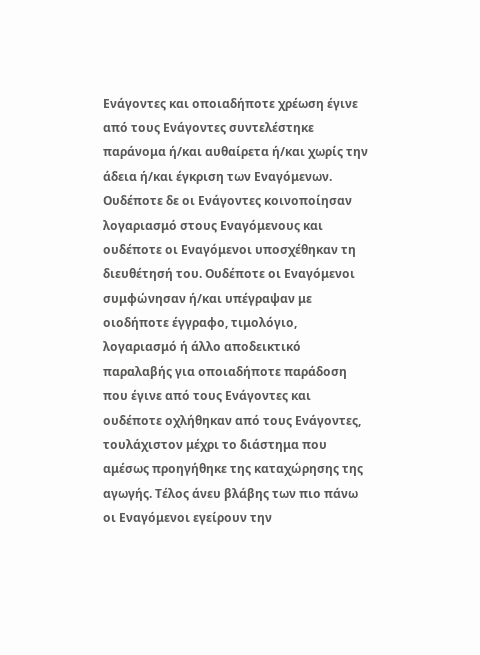Ενάγοντες και οποιαδήποτε χρέωση έγινε από τους Ενάγοντες συντελέστηκε παράνομα ή/και αυθαίρετα ή/και χωρίς την άδεια ή/και έγκριση των Εναγόμενων. Ουδέποτε δε οι Ενάγοντες κοινοποίησαν λογαριασμό στους Εναγόμενους και ουδέποτε οι Εναγόμενοι υποσχέθηκαν τη διευθέτησή του. Ουδέποτε οι Εναγόμενοι συμφώνησαν ή/και υπέγραψαν με οιοδήποτε έγγραφο, τιμολόγιο, λογαριασμό ή άλλο αποδεικτικό παραλαβής για οποιαδήποτε παράδοση που έγινε από τους Ενάγοντες και ουδέποτε οχλήθηκαν από τους Ενάγοντες, τουλάχιστον μέχρι το διάστημα που αμέσως προηγήθηκε της καταχώρησης της αγωγής. Τέλος άνευ βλάβης των πιο πάνω οι Εναγόμενοι εγείρουν την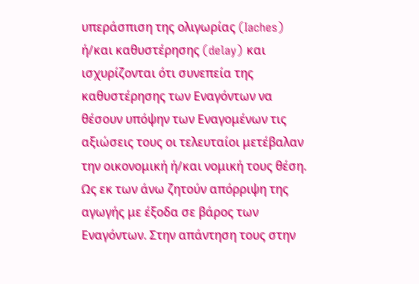υπεράσπιση της ολιγωρίας (Iaches) ή/και καθυστέρησης (delay) και ισχυρίζονται ότι συνεπεία της καθυστέρησης των Εναγόντων να θέσουν υπόψην των Εναγομένων τις αξιώσεις τους οι τελευταίοι μετέβαλαν την οικονομική ή/και νομική τους θέση. Ως εκ των άνω ζητούν απόρριψη της αγωγής με έξοδα σε βάρος των Εναγόντων. Στην απάντηση τους στην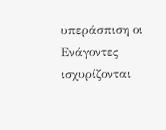υπεράσπιση οι Ενάγοντες ισχυρίζονται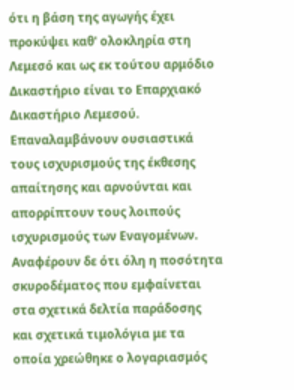ότι η βάση της αγωγής έχει προκύψει καθ' ολοκληρία στη Λεμεσό και ως εκ τούτου αρμόδιο Δικαστήριο είναι το Επαρχιακό Δικαστήριο Λεμεσού. Επαναλαμβάνουν ουσιαστικά τους ισχυρισμούς της έκθεσης απαίτησης και αρνούνται και απορρίπτουν τους λοιπούς ισχυρισμούς των Εναγομένων. Αναφέρουν δε ότι όλη η ποσότητα σκυροδέματος που εμφαίνεται στα σχετικά δελτία παράδοσης και σχετικά τιμολόγια με τα οποία χρεώθηκε ο λογαριασμός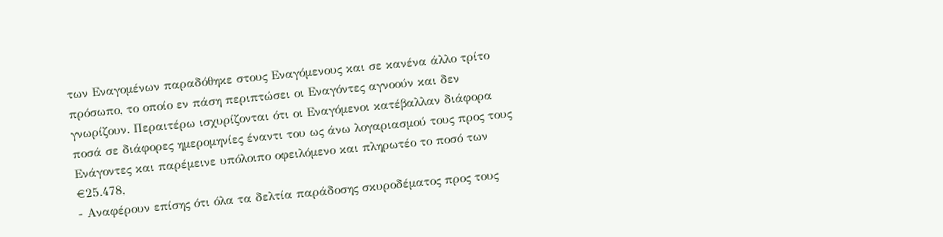των Εναγομένων παραδόθηκε στους Εναγόμενους και σε κανένα άλλο τρίτο πρόσωπο, το οποίο εν πάση περιπτώσει οι Εναγόντες αγνοούν και δεν γνωρίζουν. Περαιτέρω ισχυρίζονται ότι οι Εναγόμενοι κατέβαλλαν διάφορα ποσά σε διάφορες ημερομηνίες έναντι του ως άνω λογαριασμού τους προς τους Ενάγοντες και παρέμεινε υπόλοιπο οφειλόμενο και πληρωτέο το ποσό των €25.478,
- Αναφέρουν επίσης ότι όλα τα δελτία παράδοσης σκυροδέματος προς τους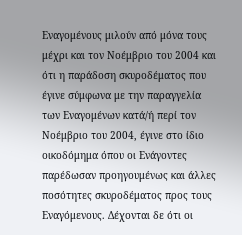Εναγομένους μιλούν από μόνα τους μέχρι και τον Νοέμβριο του 2004 και ότι η παράδοση σκυροδέματος που έγινε σύμφωνα με την παραγγελία των Εναγομένων κατά/ή περί τον Νοέμβριο του 2004, έγινε στο ίδιο οικοδόμημα όπου οι Ενάγοντες παρέδωσαν προηγουμένως και άλλες ποσότητες σκυροδέματος προς τους Εναγόμενους. Δέχονται δε ότι οι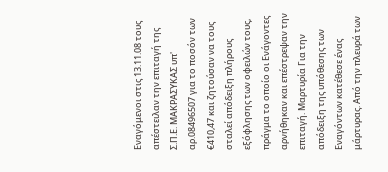Εναγόμενοι στις 13.11.08 τους απέστειλαν την επιταγή της Σ.Π.Ε. ΜΑΚΡΑΣΥΚΑΣ υπ' αρ.08496507 για το ποσόν των €410,47 και ζητούσαν να τους σταλεί απόδειξη πλήρους εξόφλησης των οφειλών τους, πράγμα το οποίο οι Ενάγοντες αρνήθηκαν και επέστρεψαν την επιταγή. Μαρτυρία Για την απόδειξη της υπόθεσης των Εναγόντων κατέθεσε ένας μάρτυρας. Από την πλευρά των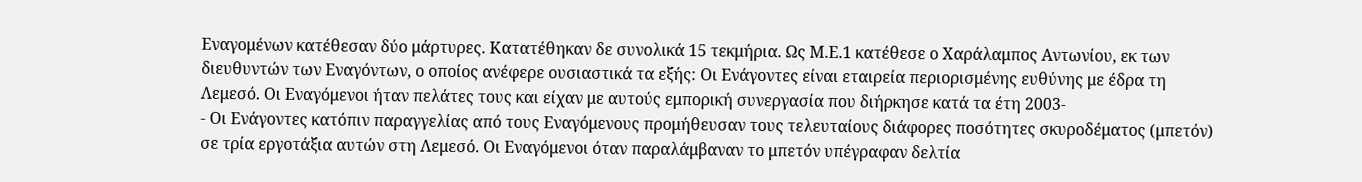Εναγομένων κατέθεσαν δύο μάρτυρες. Κατατέθηκαν δε συνολικά 15 τεκμήρια. Ως Μ.Ε.1 κατέθεσε ο Χαράλαμπος Αντωνίου, εκ των διευθυντών των Εναγόντων, ο οποίος ανέφερε ουσιαστικά τα εξής: Οι Ενάγοντες είναι εταιρεία περιορισμένης ευθύνης με έδρα τη Λεμεσό. Οι Εναγόμενοι ήταν πελάτες τους και είχαν με αυτούς εμπορική συνεργασία που διήρκησε κατά τα έτη 2003-
- Οι Ενάγοντες κατόπιν παραγγελίας από τους Εναγόμενους προμήθευσαν τους τελευταίους διάφορες ποσότητες σκυροδέματος (μπετόν) σε τρία εργοτάξια αυτών στη Λεμεσό. Οι Εναγόμενοι όταν παραλάμβαναν το μπετόν υπέγραφαν δελτία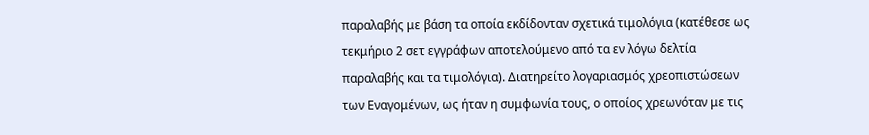παραλαβής με βάση τα οποία εκδίδονταν σχετικά τιμολόγια (κατέθεσε ως τεκμήριο 2 σετ εγγράφων αποτελούμενο από τα εν λόγω δελτία παραλαβής και τα τιμολόγια). Διατηρείτο λογαριασμός χρεοπιστώσεων των Εναγομένων, ως ήταν η συμφωνία τους, ο οποίος χρεωνόταν με τις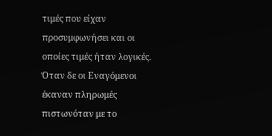τιμές που είχαν προσυμφωνήσει και οι οποίες τιμές ήταν λογικές. Όταν δε οι Εναγόμενοι έκαναν πληρωμές πιστωνόταν με το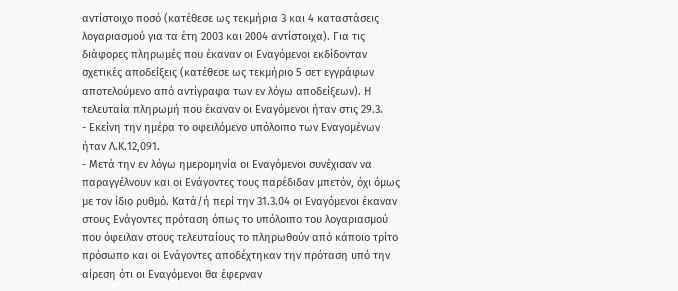αντίστοιχο ποσό (κατέθεσε ως τεκμήρια 3 και 4 καταστάσεις λογαριασμού για τα έτη 2003 και 2004 αντίστοιχα). Για τις διάφορες πληρωμές που έκαναν οι Εναγόμενοι εκδίδονταν σχετικές αποδείξεις (κατέθεσε ως τεκμήριο 5 σετ εγγράφων αποτελούμενο από αντίγραφα των εν λόγω αποδείξεων). Η τελευταία πληρωμή που έκαναν οι Εναγόμενοι ήταν στις 29.3.
- Εκείνη την ημέρα το οφειλόμενο υπόλοιπο των Εναγομένων ήταν Λ.Κ.12,091.
- Μετά την εν λόγω ημερομηνία οι Εναγόμενοι συνέχισαν να παραγγέλνουν και οι Ενάγοντες τους παρέδιδαν μπετόν, όχι όμως με τον ίδιο ρυθμό. Κατά/ή περί την 31.3.04 οι Εναγόμενοι έκαναν στους Ενάγοντες πρόταση όπως το υπόλοιπο του λογαριασμού που όφειλαν στους τελευταίους το πληρωθούν από κάποιο τρίτο πρόσωπο και οι Ενάγοντες αποδέχτηκαν την πρόταση υπό την αίρεση ότι οι Εναγόμενοι θα έφερναν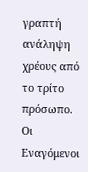γραπτή ανάληψη χρέους από το τρίτο πρόσωπο. Οι Εναγόμενοι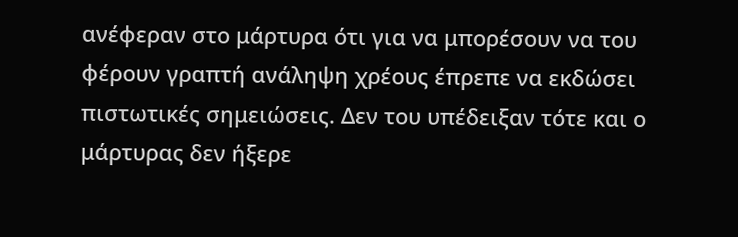ανέφεραν στο μάρτυρα ότι για να μπορέσουν να του φέρουν γραπτή ανάληψη χρέους έπρεπε να εκδώσει πιστωτικές σημειώσεις. Δεν του υπέδειξαν τότε και ο μάρτυρας δεν ήξερε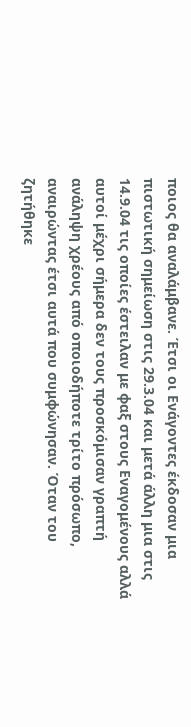ποιος θα αναλάμβανε. Έτσι οι Ενάγοντες έκδοσαν μια πιστωτική σημείωση στις 29.3.04 και μετά άλλη μια στις 14.9.04 τις οποίες έστειλαν με φαξ στους Εναγομένους αλλά αυτοί μέχρι σήμερα δεν τους προσκόμισαν γραπτή ανάληψη χρέους από οποιοδήποτε τρίτο πρόσωπο, αναιρώντας έτσι αυτά που συμφώνησαν. Όταν του ζητήθηκε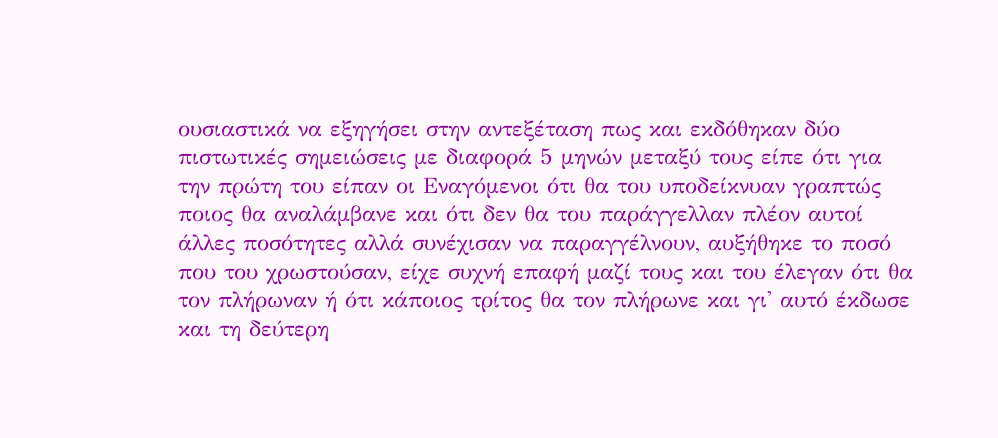ουσιαστικά να εξηγήσει στην αντεξέταση πως και εκδόθηκαν δύο πιστωτικές σημειώσεις με διαφορά 5 μηνών μεταξύ τους είπε ότι για την πρώτη του είπαν οι Εναγόμενοι ότι θα του υποδείκνυαν γραπτώς ποιος θα αναλάμβανε και ότι δεν θα του παράγγελλαν πλέον αυτοί άλλες ποσότητες αλλά συνέχισαν να παραγγέλνουν, αυξήθηκε το ποσό που του χρωστούσαν, είχε συχνή επαφή μαζί τους και του έλεγαν ότι θα τον πλήρωναν ή ότι κάποιος τρίτος θα τον πλήρωνε και γι' αυτό έκδωσε και τη δεύτερη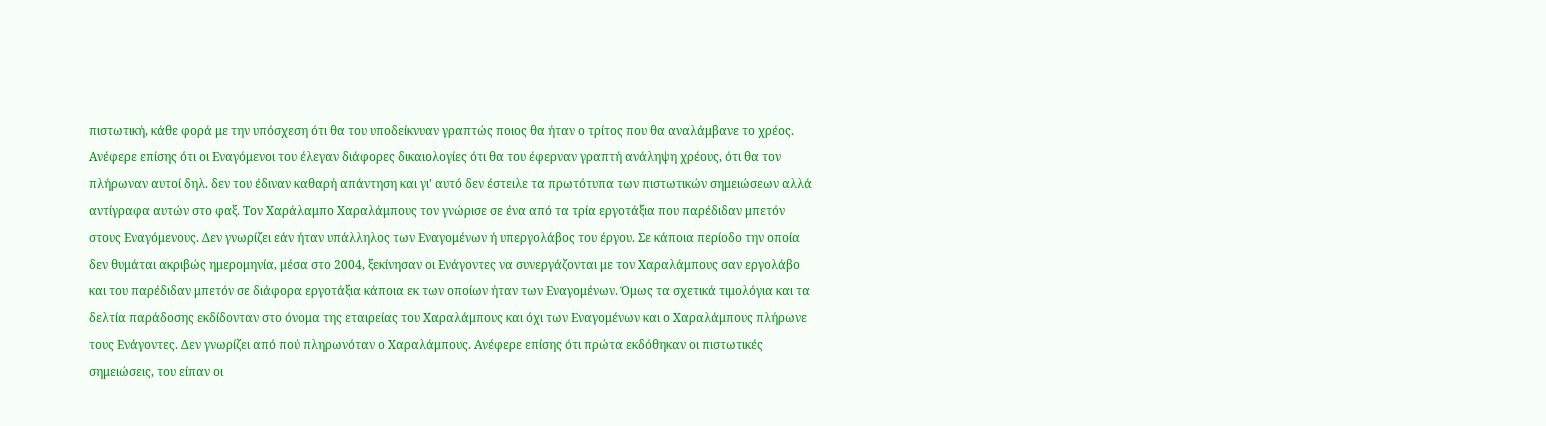πιστωτική, κάθε φορά με την υπόσχεση ότι θα του υποδείκνυαν γραπτώς ποιος θα ήταν ο τρίτος που θα αναλάμβανε το χρέος. Ανέφερε επίσης ότι οι Εναγόμενοι του έλεγαν διάφορες δικαιολογίες ότι θα του έφερναν γραπτή ανάληψη χρέους, ότι θα τον πλήρωναν αυτοί δηλ. δεν του έδιναν καθαρή απάντηση και γι' αυτό δεν έστειλε τα πρωτότυπα των πιστωτικών σημειώσεων αλλά αντίγραφα αυτών στο φαξ. Τον Χαράλαμπο Χαραλάμπους τον γνώρισε σε ένα από τα τρία εργοτάξια που παρέδιδαν μπετόν στους Εναγόμενους. Δεν γνωρίζει εάν ήταν υπάλληλος των Εναγομένων ή υπεργολάβος του έργου. Σε κάποια περίοδο την οποία δεν θυμάται ακριβώς ημερομηνία, μέσα στο 2004, ξεκίνησαν οι Ενάγοντες να συνεργάζονται με τον Χαραλάμπους σαν εργολάβο και του παρέδιδαν μπετόν σε διάφορα εργοτάξια κάποια εκ των οποίων ήταν των Εναγομένων. Όμως τα σχετικά τιμολόγια και τα δελτία παράδοσης εκδίδονταν στο όνομα της εταιρείας του Χαραλάμπους και όχι των Εναγομένων και ο Χαραλάμπους πλήρωνε τους Ενάγοντες. Δεν γνωρίζει από πού πληρωνόταν ο Χαραλάμπους. Ανέφερε επίσης ότι πρώτα εκδόθηκαν οι πιστωτικές σημειώσεις, του είπαν οι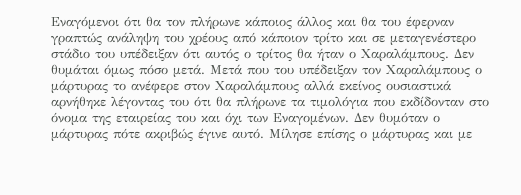Εναγόμενοι ότι θα τον πλήρωνε κάποιος άλλος και θα του έφερναν γραπτώς ανάληψη του χρέους από κάποιον τρίτο και σε μεταγενέστερο στάδιο του υπέδειξαν ότι αυτός ο τρίτος θα ήταν ο Χαραλάμπους. Δεν θυμάται όμως πόσο μετά. Μετά που του υπέδειξαν τον Χαραλάμπους ο μάρτυρας το ανέφερε στον Χαραλάμπους αλλά εκείνος ουσιαστικά αρνήθηκε λέγοντας του ότι θα πλήρωνε τα τιμολόγια που εκδίδονταν στο όνομα της εταιρείας του και όχι των Εναγομένων. Δεν θυμόταν ο μάρτυρας πότε ακριβώς έγινε αυτό. Μίλησε επίσης ο μάρτυρας και με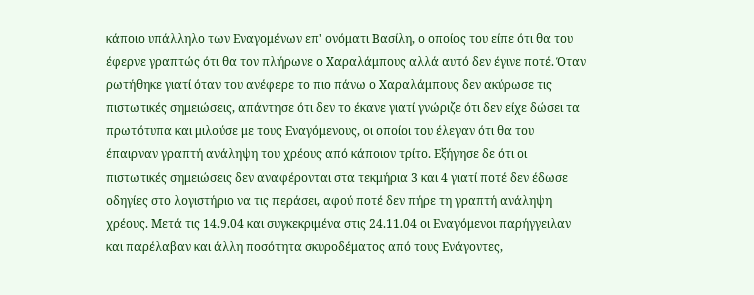κάποιο υπάλληλο των Εναγομένων επ' ονόματι Βασίλη, ο οποίος του είπε ότι θα του έφερνε γραπτώς ότι θα τον πλήρωνε ο Χαραλάμπους αλλά αυτό δεν έγινε ποτέ. Όταν ρωτήθηκε γιατί όταν του ανέφερε το πιο πάνω ο Χαραλάμπους δεν ακύρωσε τις πιστωτικές σημειώσεις, απάντησε ότι δεν το έκανε γιατί γνώριζε ότι δεν είχε δώσει τα πρωτότυπα και μιλούσε με τους Εναγόμενους, οι οποίοι του έλεγαν ότι θα του έπαιρναν γραπτή ανάληψη του χρέους από κάποιον τρίτο. Εξήγησε δε ότι οι πιστωτικές σημειώσεις δεν αναφέρονται στα τεκμήρια 3 και 4 γιατί ποτέ δεν έδωσε οδηγίες στο λογιστήριο να τις περάσει, αφού ποτέ δεν πήρε τη γραπτή ανάληψη χρέους. Μετά τις 14.9.04 και συγκεκριμένα στις 24.11.04 οι Εναγόμενοι παρήγγειλαν και παρέλαβαν και άλλη ποσότητα σκυροδέματος από τους Ενάγοντες,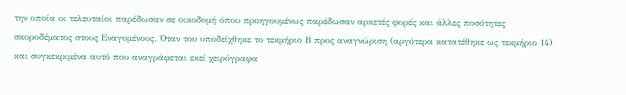την οποία οι τελευταίοι παρέδωσαν σε οικοδομή όπου προηγουμένως παρέδωσαν αρκετές φορές και άλλες ποσότητες σκυροδέματος στους Εναγομένους. Όταν του υποδείχθηκε το τεκμήριο Β προς αναγνώριση (αργότερα κατατέθηκε ως τεκμήριο 14) και συγκεκριμένα αυτό που αναγράφεται εκεί χειρόγραφα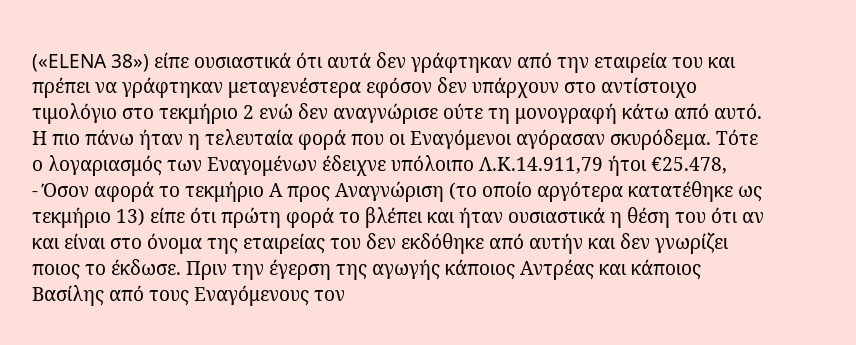(«ELENA 38») είπε ουσιαστικά ότι αυτά δεν γράφτηκαν από την εταιρεία του και πρέπει να γράφτηκαν μεταγενέστερα εφόσον δεν υπάρχουν στο αντίστοιχο τιμολόγιο στο τεκμήριο 2 ενώ δεν αναγνώρισε ούτε τη μονογραφή κάτω από αυτό. Η πιο πάνω ήταν η τελευταία φορά που οι Εναγόμενοι αγόρασαν σκυρόδεμα. Τότε ο λογαριασμός των Εναγομένων έδειχνε υπόλοιπο Λ.Κ.14.911,79 ήτoι €25.478,
- Όσον αφορά το τεκμήριο Α προς Αναγνώριση (το οποίο αργότερα κατατέθηκε ως τεκμήριο 13) είπε ότι πρώτη φορά το βλέπει και ήταν ουσιαστικά η θέση του ότι αν και είναι στο όνομα της εταιρείας του δεν εκδόθηκε από αυτήν και δεν γνωρίζει ποιος το έκδωσε. Πριν την έγερση της αγωγής κάποιος Αντρέας και κάποιος Βασίλης από τους Εναγόμενους τον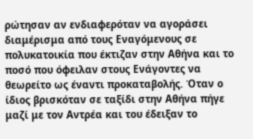ρώτησαν αν ενδιαφερόταν να αγοράσει διαμέρισμα από τους Εναγόμενους σε πολυκατοικία που έκτιζαν στην Αθήνα και το ποσό που όφειλαν στους Ενάγοντες να θεωρείτο ως έναντι προκαταβολής. Όταν ο ίδιος βρισκόταν σε ταξίδι στην Αθήνα πήγε μαζί με τον Αντρέα και του έδειξαν το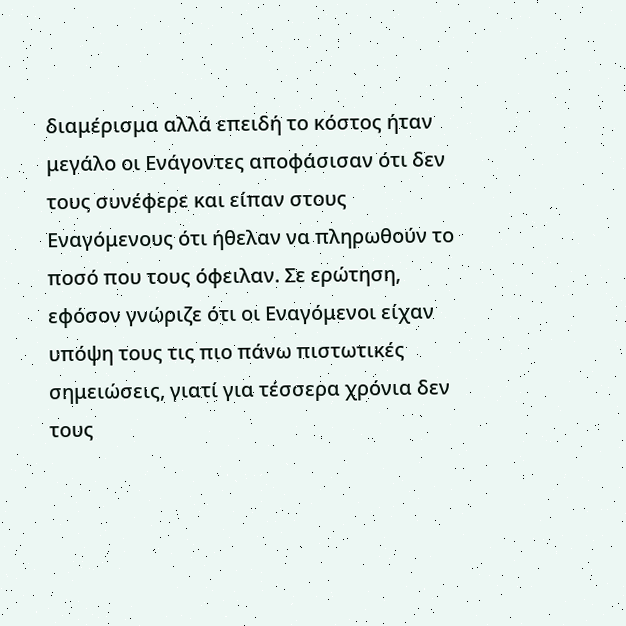διαμέρισμα αλλά επειδή το κόστος ήταν μεγάλο οι Ενάγοντες αποφάσισαν ότι δεν τους συνέφερε και είπαν στους Εναγόμενους ότι ήθελαν να πληρωθούν το ποσό που τους όφειλαν. Σε ερώτηση, εφόσον γνώριζε ότι οι Εναγόμενοι είχαν υπόψη τους τις πιο πάνω πιστωτικές σημειώσεις, γιατί για τέσσερα χρόνια δεν τους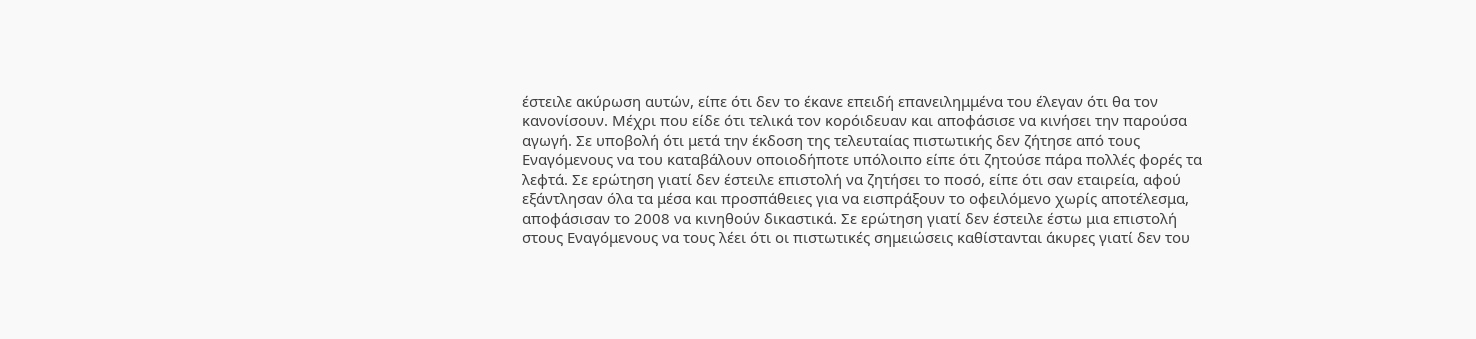έστειλε ακύρωση αυτών, είπε ότι δεν το έκανε επειδή επανειλημμένα του έλεγαν ότι θα τον κανονίσουν. Μέχρι που είδε ότι τελικά τον κορόιδευαν και αποφάσισε να κινήσει την παρούσα αγωγή. Σε υποβολή ότι μετά την έκδοση της τελευταίας πιστωτικής δεν ζήτησε από τους Εναγόμενους να του καταβάλουν οποιοδήποτε υπόλοιπο είπε ότι ζητούσε πάρα πολλές φορές τα λεφτά. Σε ερώτηση γιατί δεν έστειλε επιστολή να ζητήσει το ποσό, είπε ότι σαν εταιρεία, αφού εξάντλησαν όλα τα μέσα και προσπάθειες για να εισπράξουν το οφειλόμενο χωρίς αποτέλεσμα, αποφάσισαν το 2008 να κινηθούν δικαστικά. Σε ερώτηση γιατί δεν έστειλε έστω μια επιστολή στους Εναγόμενους να τους λέει ότι οι πιστωτικές σημειώσεις καθίστανται άκυρες γιατί δεν του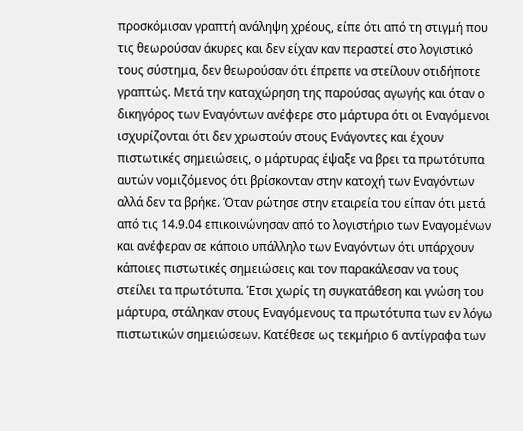προσκόμισαν γραπτή ανάληψη χρέους, είπε ότι από τη στιγμή που τις θεωρούσαν άκυρες και δεν είχαν καν περαστεί στο λογιστικό τους σύστημα, δεν θεωρούσαν ότι έπρεπε να στείλουν οτιδήποτε γραπτώς. Μετά την καταχώρηση της παρούσας αγωγής και όταν ο δικηγόρος των Εναγόντων ανέφερε στο μάρτυρα ότι οι Εναγόμενοι ισχυρίζονται ότι δεν χρωστούν στους Ενάγοντες και έχουν πιστωτικές σημειώσεις, ο μάρτυρας έψαξε να βρει τα πρωτότυπα αυτών νομιζόμενος ότι βρίσκονταν στην κατοχή των Εναγόντων αλλά δεν τα βρήκε. Όταν ρώτησε στην εταιρεία του είπαν ότι μετά από τις 14.9.04 επικοινώνησαν από το λογιστήριο των Εναγομένων και ανέφεραν σε κάποιο υπάλληλο των Εναγόντων ότι υπάρχουν κάποιες πιστωτικές σημειώσεις και τον παρακάλεσαν να τους στείλει τα πρωτότυπα. Έτσι χωρίς τη συγκατάθεση και γνώση του μάρτυρα, στάληκαν στους Εναγόμενους τα πρωτότυπα των εν λόγω πιστωτικών σημειώσεων. Κατέθεσε ως τεκμήριο 6 αντίγραφα των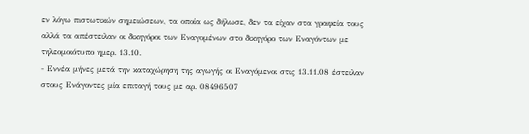εν λόγω πιστωτικών σημειώσεων, τα οποία ως δήλωσε, δεν τα είχαν στα γραφεία τους αλλά τα απέστειλαν οι δικηγόροι των Εναγομένων στο δικηγόρο των Εναγόντων με τηλεομοιότυπο ημερ. 13.10.
- Εννέα μήνες μετά την καταχώρηση της αγωγής οι Εναγόμενοι στις 13.11.08 έστειλαν στους Ενάγοντες μία επιταγή τους με αρ. 08496507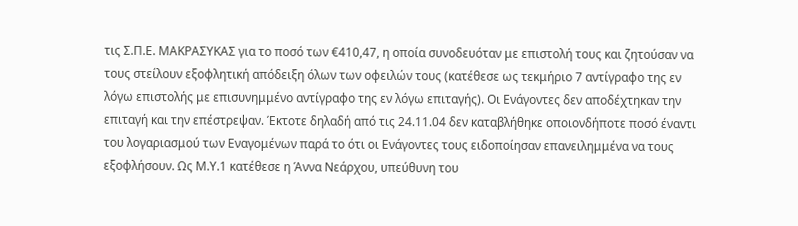τις Σ.Π.Ε. ΜΑΚΡΑΣΥΚΑΣ για το ποσό των €410,47, η οποία συνοδευόταν με επιστολή τους και ζητούσαν να τους στείλουν εξοφλητική απόδειξη όλων των οφειλών τους (κατέθεσε ως τεκμήριο 7 αντίγραφο της εν λόγω επιστολής με επισυνημμένο αντίγραφο της εν λόγω επιταγής). Οι Ενάγοντες δεν αποδέχτηκαν την επιταγή και την επέστρεψαν. Έκτοτε δηλαδή από τις 24.11.04 δεν καταβλήθηκε οποιονδήποτε ποσό έναντι του λογαριασμού των Εναγομένων παρά το ότι οι Ενάγοντες τους ειδοποίησαν επανειλημμένα να τους εξοφλήσουν. Ως Μ.Υ.1 κατέθεσε η Άννα Νεάρχου, υπεύθυνη του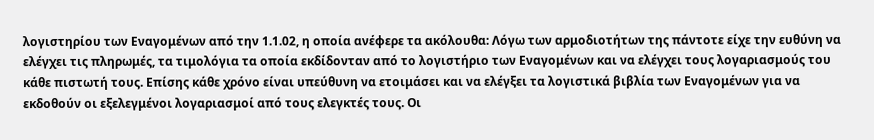λογιστηρίου των Εναγομένων από την 1.1.02, η οποία ανέφερε τα ακόλουθα: Λόγω των αρμοδιοτήτων της πάντοτε είχε την ευθύνη να ελέγχει τις πληρωμές, τα τιμολόγια τα οποία εκδίδονταν από το λογιστήριο των Εναγομένων και να ελέγχει τους λογαριασμούς του κάθε πιστωτή τους. Επίσης κάθε χρόνο είναι υπεύθυνη να ετοιμάσει και να ελέγξει τα λογιστικά βιβλία των Εναγομένων για να εκδοθούν οι εξελεγμένοι λογαριασμοί από τους ελεγκτές τους. Οι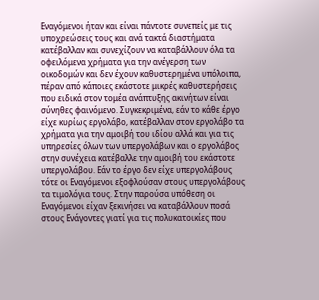Εναγόμενοι ήταν και είναι πάντοτε συνεπείς με τις υποχρεώσεις τους και ανά τακτά διαστήματα κατέβαλλαν και συνεχίζουν να καταβάλλουν όλα τα οφειλόμενα χρήματα για την ανέγερση των οικοδομών και δεν έχουν καθυστερημένα υπόλοιπα, πέραν από κάποιες εκάστοτε μικρές καθυστερήσεις που ειδικά στον τομέα ανάπτυξης ακινήτων είναι σύνηθες φαινόμενο. Συγκεκριμένα, εάν το κάθε έργο είχε κυρίως εργολάβο, κατέβαλλαν στον εργολάβο τα χρήματα για την αμοιβή του ιδίου αλλά και για τις υπηρεσίες όλων των υπεργολάβων και ο εργολάβος στην συνέχεια κατέβαλλε την αμοιβή του εκάστοτε υπεργολάβου. Εάν το έργο δεν είχε υπεργολάβους τότε οι Εναγόμενοι εξοφλούσαν στους υπεργολάβους τα τιμολόγια τους. Στην παρούσα υπόθεση οι Εναγόμενοι είχαν ξεκινήσει να καταβάλλουν ποσά στους Ενάγοντες γιατί για τις πολυκατοικίες που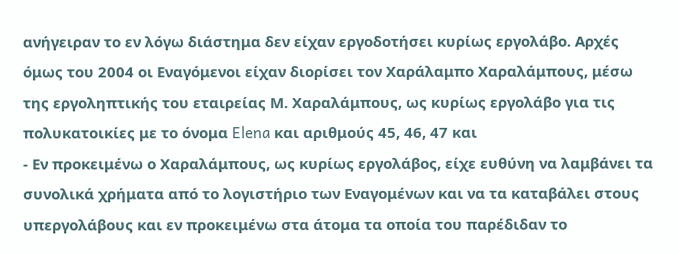ανήγειραν το εν λόγω διάστημα δεν είχαν εργοδοτήσει κυρίως εργολάβο. Αρχές όμως του 2004 οι Εναγόμενοι είχαν διορίσει τον Χαράλαμπο Χαραλάμπους, μέσω της εργοληπτικής του εταιρείας Μ. Χαραλάμπους, ως κυρίως εργολάβο για τις πολυκατοικίες με το όνομα Elena και αριθμούς 45, 46, 47 και
- Εν προκειμένω ο Χαραλάμπους, ως κυρίως εργολάβος, είχε ευθύνη να λαμβάνει τα συνολικά χρήματα από το λογιστήριο των Εναγομένων και να τα καταβάλει στους υπεργολάβους και εν προκειμένω στα άτομα τα οποία του παρέδιδαν το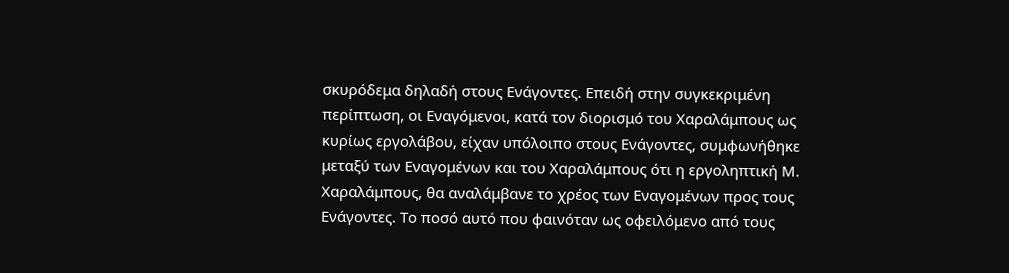σκυρόδεμα δηλαδή στους Ενάγοντες. Επειδή στην συγκεκριμένη περίπτωση, οι Εναγόμενοι, κατά τον διορισμό του Χαραλάμπους ως κυρίως εργολάβου, είχαν υπόλοιπο στους Ενάγοντες, συμφωνήθηκε μεταξύ των Εναγομένων και του Χαραλάμπους ότι η εργοληπτική Μ. Χαραλάμπους, θα αναλάμβανε το χρέος των Εναγομένων προς τους Ενάγοντες. Το ποσό αυτό που φαινόταν ως οφειλόμενο από τους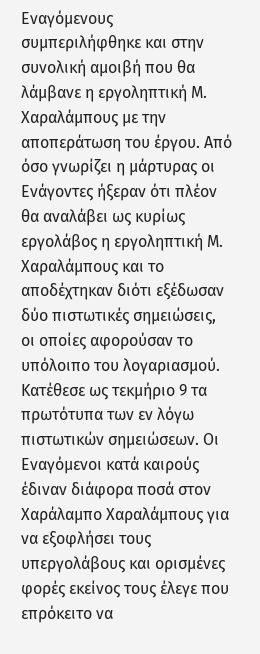Εναγόμενους συμπεριλήφθηκε και στην συνολική αμοιβή που θα λάμβανε η εργοληπτική Μ. Χαραλάμπους με την αποπεράτωση του έργου. Από όσο γνωρίζει η μάρτυρας οι Ενάγοντες ήξεραν ότι πλέον θα αναλάβει ως κυρίως εργολάβος η εργοληπτική Μ. Χαραλάμπους και το αποδέχτηκαν διότι εξέδωσαν δύο πιστωτικές σημειώσεις, οι οποίες αφορούσαν το υπόλοιπο του λογαριασμού. Κατέθεσε ως τεκμήριο 9 τα πρωτότυπα των εν λόγω πιστωτικών σημειώσεων. Οι Εναγόμενοι κατά καιρούς έδιναν διάφορα ποσά στον Χαράλαμπο Χαραλάμπους για να εξοφλήσει τους υπεργολάβους και ορισμένες φορές εκείνος τους έλεγε που επρόκειτο να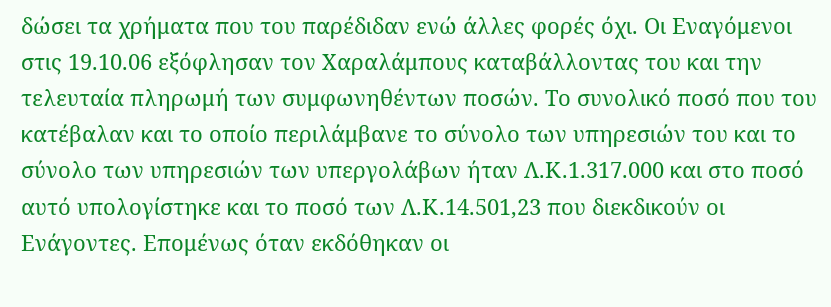δώσει τα χρήματα που του παρέδιδαν ενώ άλλες φορές όχι. Οι Εναγόμενοι στις 19.10.06 εξόφλησαν τον Χαραλάμπους καταβάλλοντας του και την τελευταία πληρωμή των συμφωνηθέντων ποσών. Το συνολικό ποσό που του κατέβαλαν και το οποίο περιλάμβανε το σύνολο των υπηρεσιών του και το σύνολο των υπηρεσιών των υπεργολάβων ήταν Λ.Κ.1.317.000 και στο ποσό αυτό υπολογίστηκε και το ποσό των Λ.Κ.14.501,23 που διεκδικούν οι Ενάγοντες. Επομένως όταν εκδόθηκαν οι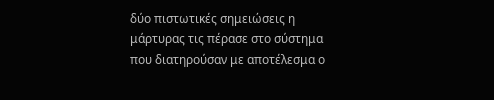δύο πιστωτικές σημειώσεις η μάρτυρας τις πέρασε στο σύστημα που διατηρούσαν με αποτέλεσμα ο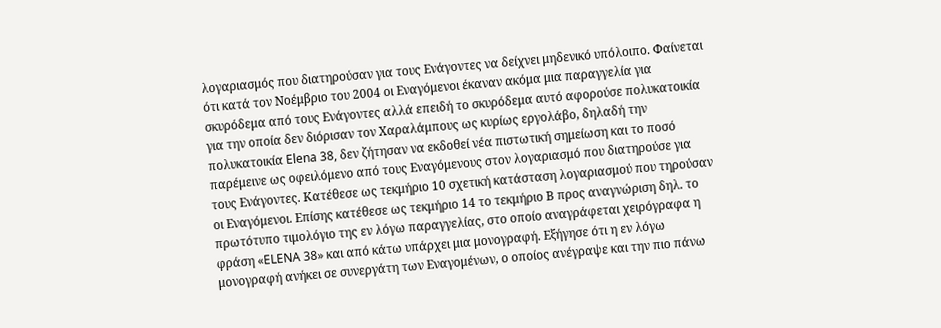λογαριασμός που διατηρούσαν για τους Ενάγοντες να δείχνει μηδενικό υπόλοιπο. Φαίνεται ότι κατά τον Νοέμβριο του 2004 οι Εναγόμενοι έκαναν ακόμα μια παραγγελία για σκυρόδεμα από τους Ενάγοντες αλλά επειδή το σκυρόδεμα αυτό αφορούσε πολυκατοικία για την οποία δεν διόρισαν τον Χαραλάμπους ως κυρίως εργολάβο, δηλαδή την πολυκατοικία Elena 38, δεν ζήτησαν να εκδοθεί νέα πιστωτική σημείωση και το ποσό παρέμεινε ως οφειλόμενο από τους Εναγόμενους στον λογαριασμό που διατηρούσε για τους Ενάγοντες. Κατέθεσε ως τεκμήριο 10 σχετική κατάσταση λογαριασμού που τηρούσαν οι Εναγόμενοι. Επίσης κατέθεσε ως τεκμήριο 14 το τεκμήριο Β προς αναγνώριση δηλ. το πρωτότυπο τιμολόγιο της εν λόγω παραγγελίας, στο οποίο αναγράφεται χειρόγραφα η φράση «ELENA 38» και από κάτω υπάρχει μια μονογραφή. Εξήγησε ότι η εν λόγω μονογραφή ανήκει σε συνεργάτη των Εναγομένων, ο οποίος ανέγραψε και την πιο πάνω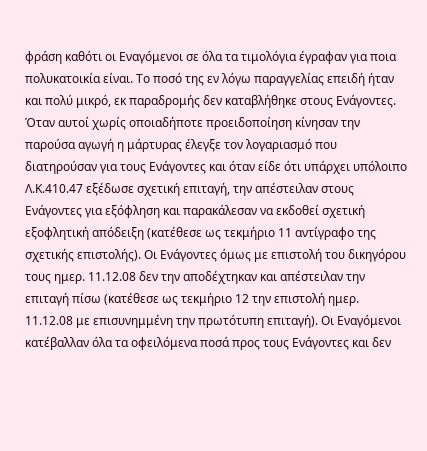φράση καθότι οι Εναγόμενοι σε όλα τα τιμολόγια έγραφαν για ποια πολυκατοικία είναι. Το ποσό της εν λόγω παραγγελίας επειδή ήταν και πολύ μικρό, εκ παραδρομής δεν καταβλήθηκε στους Ενάγοντες. Όταν αυτοί χωρίς οποιαδήποτε προειδοποίηση κίνησαν την παρούσα αγωγή η μάρτυρας έλεγξε τον λογαριασμό που διατηρούσαν για τους Ενάγοντες και όταν είδε ότι υπάρχει υπόλοιπο Λ.Κ.410.47 εξέδωσε σχετική επιταγή, την απέστειλαν στους Ενάγοντες για εξόφληση και παρακάλεσαν να εκδοθεί σχετική εξοφλητική απόδειξη (κατέθεσε ως τεκμήριο 11 αντίγραφο της σχετικής επιστολής). Οι Ενάγοντες όμως με επιστολή του δικηγόρου τους ημερ. 11.12.08 δεν την αποδέχτηκαν και απέστειλαν την επιταγή πίσω (κατέθεσε ως τεκμήριο 12 την επιστολή ημερ. 11.12.08 με επισυνημμένη την πρωτότυπη επιταγή). Οι Εναγόμενοι κατέβαλλαν όλα τα οφειλόμενα ποσά προς τους Ενάγοντες και δεν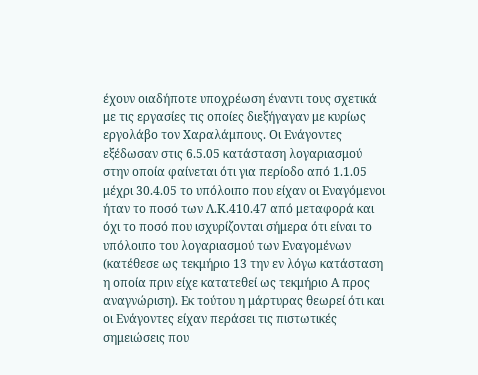έχουν οιαδήποτε υποχρέωση έναντι τους σχετικά με τις εργασίες τις οποίες διεξήγαγαν με κυρίως εργολάβο τον Χαραλάμπους. Οι Ενάγοντες εξέδωσαν στις 6.5.05 κατάσταση λογαριασμού στην οποία φαίνεται ότι για περίοδο από 1.1.05 μέχρι 30.4.05 το υπόλοιπο που είχαν οι Εναγόμενοι ήταν το ποσό των Λ.Κ.410.47 από μεταφορά και όχι το ποσό που ισχυρίζονται σήμερα ότι είναι το υπόλοιπο του λογαριασμού των Εναγομένων (κατέθεσε ως τεκμήριο 13 την εν λόγω κατάσταση η οποία πριν είχε κατατεθεί ως τεκμήριο Α προς αναγνώριση). Εκ τούτου η μάρτυρας θεωρεί ότι και οι Ενάγοντες είχαν περάσει τις πιστωτικές σημειώσεις που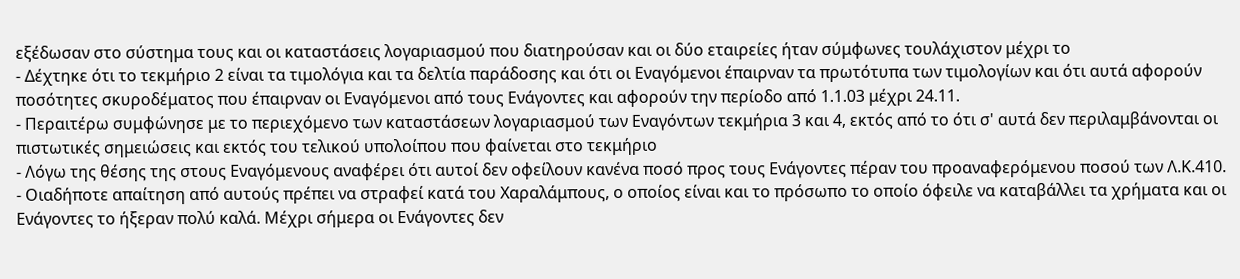εξέδωσαν στο σύστημα τους και οι καταστάσεις λογαριασμού που διατηρούσαν και οι δύο εταιρείες ήταν σύμφωνες τουλάχιστον μέχρι το
- Δέχτηκε ότι το τεκμήριο 2 είναι τα τιμολόγια και τα δελτία παράδοσης και ότι οι Εναγόμενοι έπαιρναν τα πρωτότυπα των τιμολογίων και ότι αυτά αφορούν ποσότητες σκυροδέματος που έπαιρναν οι Εναγόμενοι από τους Ενάγοντες και αφορούν την περίοδο από 1.1.03 μέχρι 24.11.
- Περαιτέρω συμφώνησε με το περιεχόμενο των καταστάσεων λογαριασμού των Εναγόντων τεκμήρια 3 και 4, εκτός από το ότι σ' αυτά δεν περιλαμβάνονται οι πιστωτικές σημειώσεις και εκτός του τελικού υπολοίπου που φαίνεται στο τεκμήριο
- Λόγω της θέσης της στους Εναγόμενους αναφέρει ότι αυτοί δεν οφείλουν κανένα ποσό προς τους Ενάγοντες πέραν του προαναφερόμενου ποσού των Λ.Κ.410.
- Οιαδήποτε απαίτηση από αυτούς πρέπει να στραφεί κατά του Χαραλάμπους, ο οποίος είναι και το πρόσωπο το οποίο όφειλε να καταβάλλει τα χρήματα και οι Ενάγοντες το ήξεραν πολύ καλά. Μέχρι σήμερα οι Ενάγοντες δεν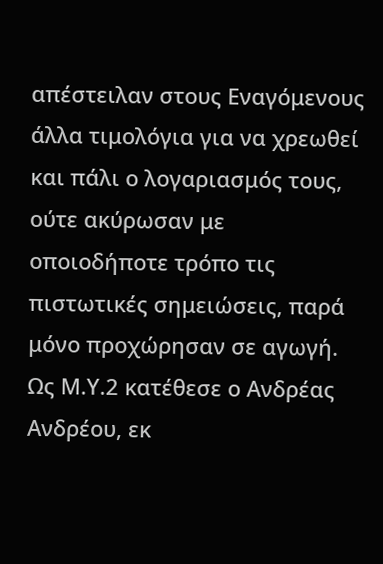απέστειλαν στους Εναγόμενους άλλα τιμολόγια για να χρεωθεί και πάλι ο λογαριασμός τους, ούτε ακύρωσαν με οποιοδήποτε τρόπο τις πιστωτικές σημειώσεις, παρά μόνο προχώρησαν σε αγωγή. Ως Μ.Υ.2 κατέθεσε ο Ανδρέας Ανδρέου, εκ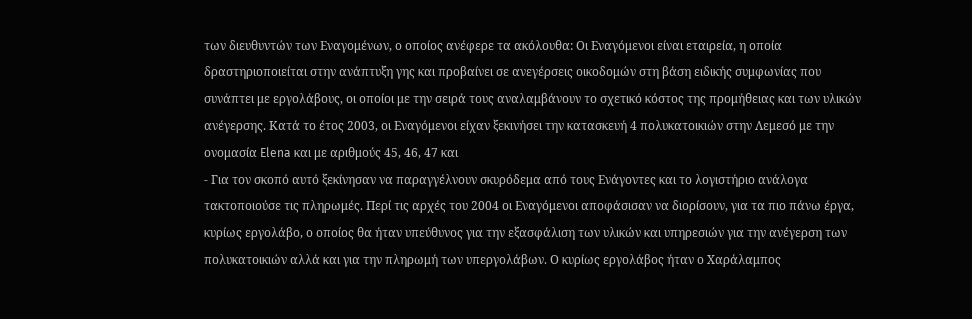των διευθυντών των Εναγομένων, ο οποίος ανέφερε τα ακόλουθα: Οι Εναγόμενοι είναι εταιρεία, η οποία δραστηριοποιείται στην ανάπτυξη γης και προβαίνει σε ανεγέρσεις οικοδομών στη βάση ειδικής συμφωνίας που συνάπτει με εργολάβους, οι οποίοι με την σειρά τους αναλαμβάνουν το σχετικό κόστος της προμήθειας και των υλικών ανέγερσης. Κατά το έτος 2003, οι Εναγόμενοι είχαν ξεκινήσει την κατασκευή 4 πολυκατοικιών στην Λεμεσό με την ονομασία Elena και με αριθμούς 45, 46, 47 και
- Για τον σκοπό αυτό ξεκίνησαν να παραγγέλνουν σκυρόδεμα από τους Ενάγοντες και το λογιστήριο ανάλογα τακτοποιούσε τις πληρωμές. Περί τις αρχές του 2004 οι Εναγόμενοι αποφάσισαν να διορίσουν, για τα πιο πάνω έργα, κυρίως εργολάβο, ο οποίος θα ήταν υπεύθυνος για την εξασφάλιση των υλικών και υπηρεσιών για την ανέγερση των πολυκατοικιών αλλά και για την πληρωμή των υπεργολάβων. Ο κυρίως εργολάβος ήταν ο Χαράλαμπος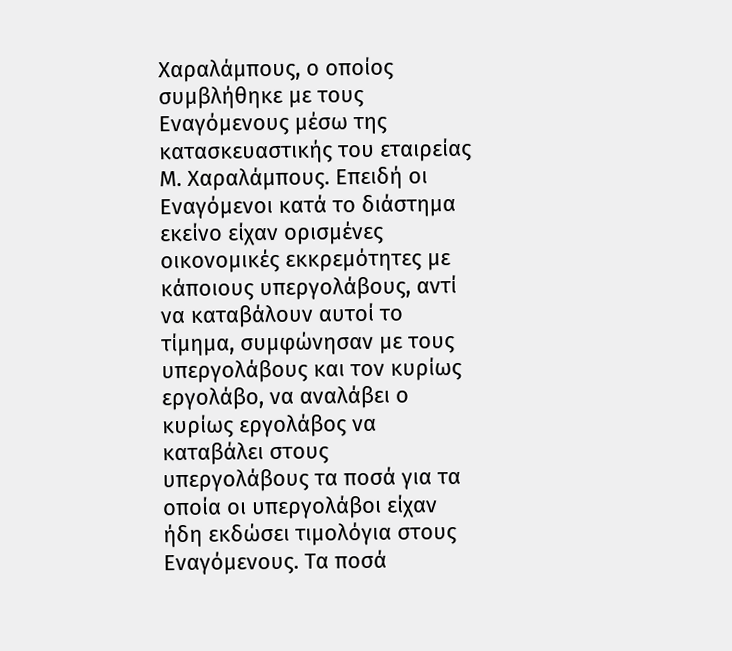Χαραλάμπους, ο οποίος συμβλήθηκε με τους Εναγόμενους μέσω της κατασκευαστικής του εταιρείας Μ. Χαραλάμπους. Επειδή οι Εναγόμενοι κατά το διάστημα εκείνο είχαν ορισμένες οικονομικές εκκρεμότητες με κάποιους υπεργολάβους, αντί να καταβάλουν αυτοί το τίμημα, συμφώνησαν με τους υπεργολάβους και τον κυρίως εργολάβο, να αναλάβει ο κυρίως εργολάβος να καταβάλει στους υπεργολάβους τα ποσά για τα οποία οι υπεργολάβοι είχαν ήδη εκδώσει τιμολόγια στους Εναγόμενους. Τα ποσά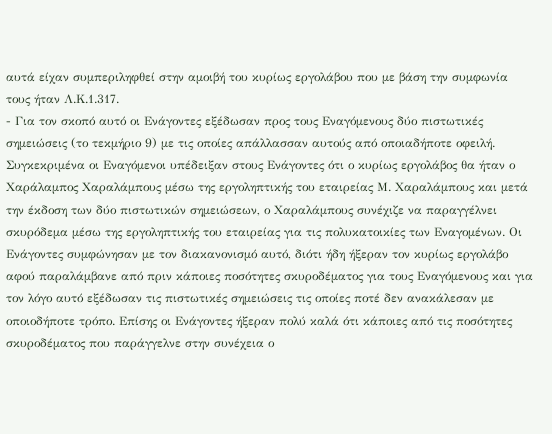αυτά είχαν συμπεριληφθεί στην αμοιβή του κυρίως εργολάβου που με βάση την συμφωνία τους ήταν Λ.Κ.1.317.
- Για τον σκοπό αυτό οι Ενάγοντες εξέδωσαν προς τους Εναγόμενους δύο πιστωτικές σημειώσεις (το τεκμήριο 9) με τις οποίες απάλλασσαν αυτούς από οποιαδήποτε οφειλή. Συγκεκριμένα οι Εναγόμενοι υπέδειξαν στους Ενάγοντες ότι ο κυρίως εργολάβος θα ήταν ο Χαράλαμπος Χαραλάμπους μέσω της εργοληπτικής του εταιρείας Μ. Χαραλάμπους και μετά την έκδοση των δύο πιστωτικών σημειώσεων, ο Χαραλάμπους συνέχιζε να παραγγέλνει σκυρόδεμα μέσω της εργοληπτικής του εταιρείας για τις πολυκατοικίες των Εναγομένων. Οι Ενάγοντες συμφώνησαν με τον διακανονισμό αυτό, διότι ήδη ήξεραν τον κυρίως εργολάβο αφού παραλάμβανε από πριν κάποιες ποσότητες σκυροδέματος για τους Εναγόμενους και για τον λόγο αυτό εξέδωσαν τις πιστωτικές σημειώσεις τις οποίες ποτέ δεν ανακάλεσαν με οποιοδήποτε τρόπο. Επίσης οι Ενάγοντες ήξεραν πολύ καλά ότι κάποιες από τις ποσότητες σκυροδέματος που παράγγελνε στην συνέχεια ο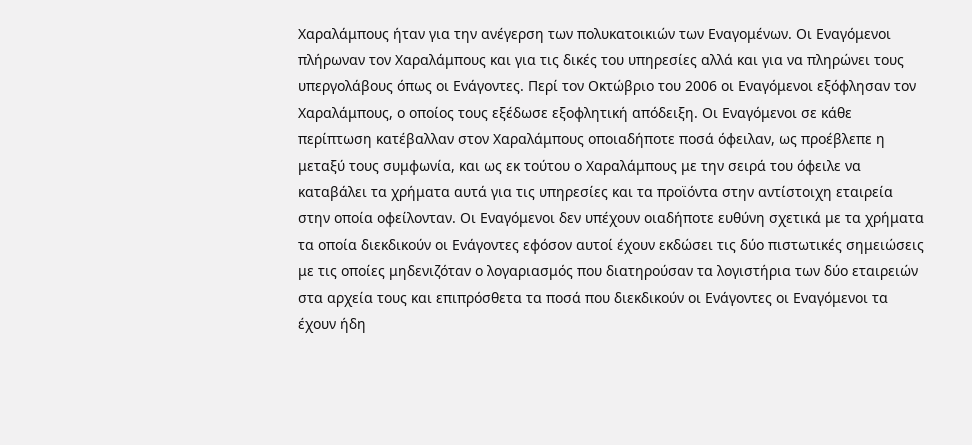Χαραλάμπους ήταν για την ανέγερση των πολυκατοικιών των Εναγομένων. Οι Εναγόμενοι πλήρωναν τον Χαραλάμπους και για τις δικές του υπηρεσίες αλλά και για να πληρώνει τους υπεργολάβους όπως οι Ενάγοντες. Περί τον Οκτώβριο του 2006 οι Εναγόμενοι εξόφλησαν τον Χαραλάμπους, ο οποίος τους εξέδωσε εξοφλητική απόδειξη. Οι Εναγόμενοι σε κάθε περίπτωση κατέβαλλαν στον Χαραλάμπους οποιαδήποτε ποσά όφειλαν, ως προέβλεπε η μεταξύ τους συμφωνία, και ως εκ τούτου ο Χαραλάμπους με την σειρά του όφειλε να καταβάλει τα χρήματα αυτά για τις υπηρεσίες και τα προϊόντα στην αντίστοιχη εταιρεία στην οποία οφείλονταν. Οι Εναγόμενοι δεν υπέχουν οιαδήποτε ευθύνη σχετικά με τα χρήματα τα οποία διεκδικούν οι Ενάγοντες εφόσον αυτοί έχουν εκδώσει τις δύο πιστωτικές σημειώσεις με τις οποίες μηδενιζόταν ο λογαριασμός που διατηρούσαν τα λογιστήρια των δύο εταιρειών στα αρχεία τους και επιπρόσθετα τα ποσά που διεκδικούν οι Ενάγοντες οι Εναγόμενοι τα έχουν ήδη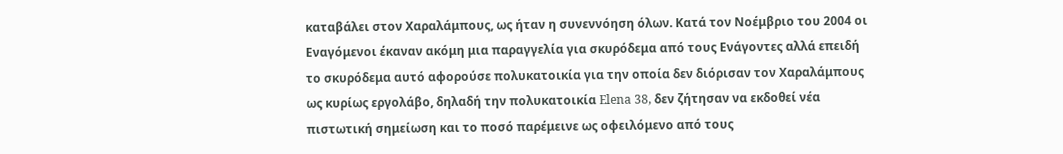καταβάλει στον Χαραλάμπους, ως ήταν η συνεννόηση όλων. Κατά τον Νοέμβριο του 2004 οι Εναγόμενοι έκαναν ακόμη μια παραγγελία για σκυρόδεμα από τους Ενάγοντες αλλά επειδή το σκυρόδεμα αυτό αφορούσε πολυκατοικία για την οποία δεν διόρισαν τον Χαραλάμπους ως κυρίως εργολάβο, δηλαδή την πολυκατοικία Elena 38, δεν ζήτησαν να εκδοθεί νέα πιστωτική σημείωση και το ποσό παρέμεινε ως οφειλόμενο από τους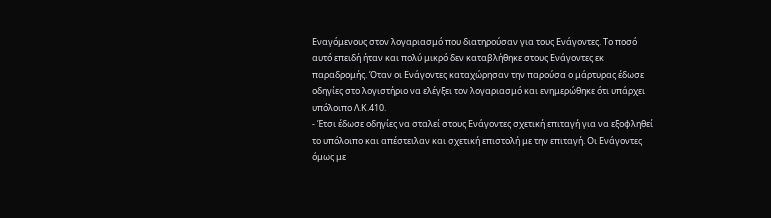Εναγόμενους στον λογαριασμό που διατηρούσαν για τους Ενάγοντες. Το ποσό αυτό επειδή ήταν και πολύ μικρό δεν καταβλήθηκε στους Ενάγοντες εκ παραδρομής. Όταν οι Ενάγοντες καταχώρησαν την παρούσα ο μάρτυρας έδωσε οδηγίες στο λογιστήριο να ελέγξει τον λογαριασμό και ενημερώθηκε ότι υπάρχει υπόλοιπο Λ.Κ.410.
- Έτσι έδωσε οδηγίες να σταλεί στους Ενάγοντες σχετική επιταγή για να εξοφληθεί το υπόλοιπο και απέστειλαν και σχετική επιστολή με την επιταγή. Οι Ενάγοντες όμως με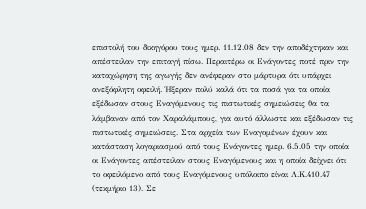επιστολή του δικηγόρου τους ημερ. 11.12.08 δεν την αποδέχτηκαν και απέστειλαν την επιταγή πίσω. Περαιτέρω οι Ενάγοντες ποτέ πριν την καταχώρηση της αγωγής δεν ανέφεραν στο μάρτυρα ότι υπάρχει ανεξόφλητη οφειλή. Ήξεραν πολύ καλά ότι τα ποσά για τα οποία εξέδωσαν στους Εναγόμενους τις πιστωτικές σημειώσεις θα τα λάμβαναν από τον Χαραλάμπους, για αυτό άλλωστε και εξέδωσαν τις πιστωτικές σημειώσεις. Στα αρχεία των Εναγομένων έχουν και κατάσταση λογαριασμού από τους Ενάγοντες ημερ. 6.5.05 την οποία οι Ενάγοντες απέστειλαν στους Εναγόμενους και η οποία δείχνει ότι το οφειλόμενο από τους Εναγόμενους υπόλοιπο είναι Λ.Κ.410.47 (τεκμήριο 13). Σε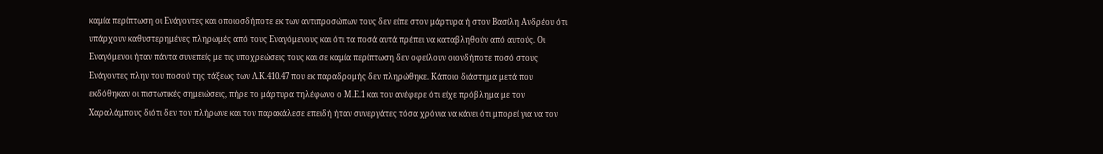καμία περίπτωση οι Ενάγοντες και οποιοσδήποτε εκ των αντιπροσώπων τους δεν είπε στον μάρτυρα ή στον Βασίλη Ανδρέου ότι υπάρχουν καθυστερημένες πληρωμές από τους Εναγόμενους και ότι τα ποσά αυτά πρέπει να καταβληθούν από αυτούς. Οι Εναγόμενοι ήταν πάντα συνεπείς με τις υποχρεώσεις τους και σε καμία περίπτωση δεν οφείλουν οιονδήποτε ποσό στους Ενάγοντες πλην του ποσού της τάξεως των Λ.Κ.410.47 που εκ παραδρομής δεν πληρώθηκε. Κάποιο διάστημα μετά που εκδόθηκαν οι πιστωτικές σημειώσεις, πήρε το μάρτυρα τηλέφωνο ο Μ.Ε.1 και του ανέφερε ότι είχε πρόβλημα με τον Χαραλάμπους διότι δεν τον πλήρωνε και τον παρακάλεσε επειδή ήταν συνεργάτες τόσα χρόνια να κάνει ότι μπορεί για να τον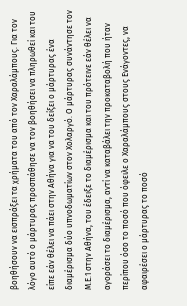βοηθήσουν να εισπράξει τα χρήματα του από τον Χαραλάμπους. Για τον λόγο αυτό ο μάρτυρας προσπάθησε να τον βοηθήσει να πληρωθεί και του είπε εάν θέλει να πάει στην Αθήνα για να του δείξει ο μάρτυρας ένα διαμέρισμα δύο υπνοδωματίων στον Χολαργό. Ο μάρτυρας συνάντησε τον Μ.Ε.1 στην Αθήνα, του έδειξε το διαμέρισμα και του πρότεινε εάν θέλει να αγοράσει το διαμέρισμα, αντί να καταβάλει την προκαταβολή που ήταν περίπου όσο το ποσό που όφειλε ο Χαραλάμπους στους Ενάγοντες, να αφαιρέσει ο μάρτυρας το ποσό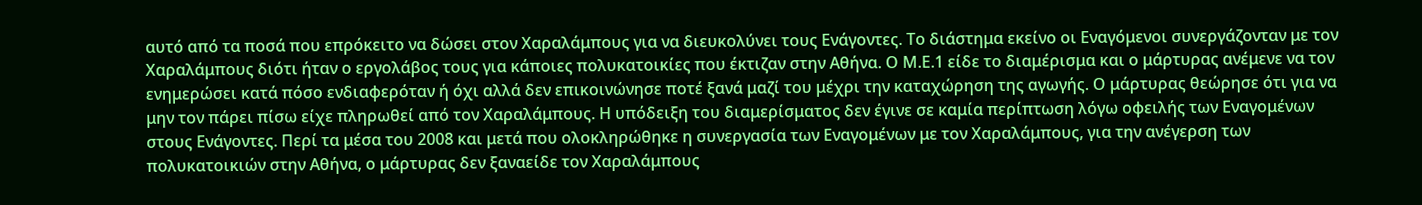αυτό από τα ποσά που επρόκειτο να δώσει στον Χαραλάμπους για να διευκολύνει τους Ενάγοντες. Το διάστημα εκείνο οι Εναγόμενοι συνεργάζονταν με τον Χαραλάμπους διότι ήταν ο εργολάβος τους για κάποιες πολυκατοικίες που έκτιζαν στην Αθήνα. Ο Μ.Ε.1 είδε το διαμέρισμα και ο μάρτυρας ανέμενε να τον ενημερώσει κατά πόσο ενδιαφερόταν ή όχι αλλά δεν επικοινώνησε ποτέ ξανά μαζί του μέχρι την καταχώρηση της αγωγής. Ο μάρτυρας θεώρησε ότι για να μην τον πάρει πίσω είχε πληρωθεί από τον Χαραλάμπους. Η υπόδειξη του διαμερίσματος δεν έγινε σε καμία περίπτωση λόγω οφειλής των Εναγομένων στους Ενάγοντες. Περί τα μέσα του 2008 και μετά που ολοκληρώθηκε η συνεργασία των Εναγομένων με τον Χαραλάμπους, για την ανέγερση των πολυκατοικιών στην Αθήνα, ο μάρτυρας δεν ξαναείδε τον Χαραλάμπους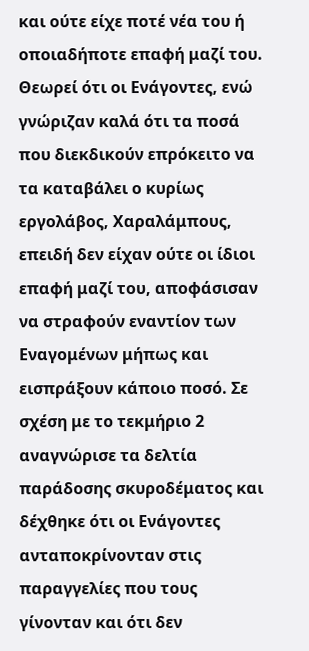και ούτε είχε ποτέ νέα του ή οποιαδήποτε επαφή μαζί του. Θεωρεί ότι οι Ενάγοντες, ενώ γνώριζαν καλά ότι τα ποσά που διεκδικούν επρόκειτο να τα καταβάλει ο κυρίως εργολάβος, Χαραλάμπους, επειδή δεν είχαν ούτε οι ίδιοι επαφή μαζί του, αποφάσισαν να στραφούν εναντίον των Εναγομένων μήπως και εισπράξουν κάποιο ποσό. Σε σχέση με το τεκμήριο 2 αναγνώρισε τα δελτία παράδοσης σκυροδέματος και δέχθηκε ότι οι Ενάγοντες ανταποκρίνονταν στις παραγγελίες που τους γίνονταν και ότι δεν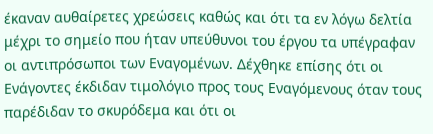έκαναν αυθαίρετες χρεώσεις καθώς και ότι τα εν λόγω δελτία μέχρι το σημείο που ήταν υπεύθυνοι του έργου τα υπέγραφαν οι αντιπρόσωποι των Εναγομένων. Δέχθηκε επίσης ότι οι Ενάγοντες έκδιδαν τιμολόγιο προς τους Εναγόμενους όταν τους παρέδιδαν το σκυρόδεμα και ότι οι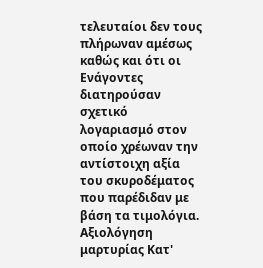τελευταίοι δεν τους πλήρωναν αμέσως καθώς και ότι οι Ενάγοντες διατηρούσαν σχετικό λογαριασμό στον οποίο χρέωναν την αντίστοιχη αξία του σκυροδέματος που παρέδιδαν με βάση τα τιμολόγια. Αξιολόγηση μαρτυρίας Κατ'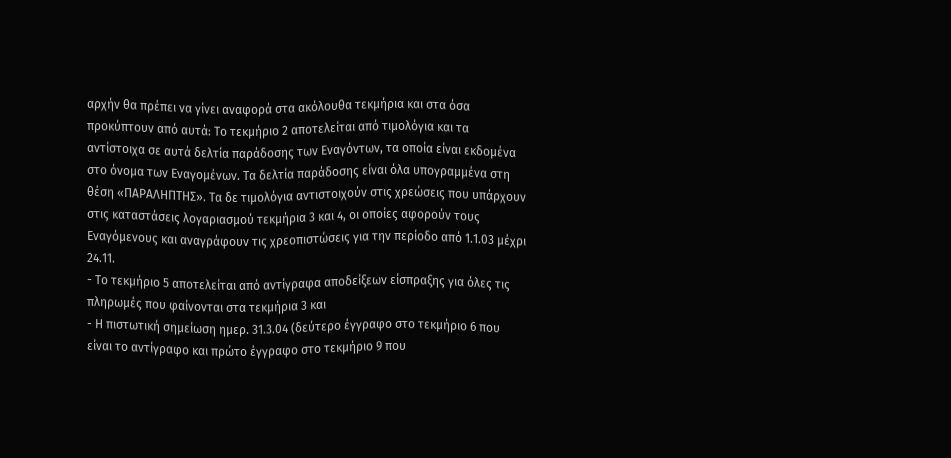αρχήν θα πρέπει να γίνει αναφορά στα ακόλουθα τεκμήρια και στα όσα προκύπτουν από αυτά: Το τεκμήριο 2 αποτελείται από τιμολόγια και τα αντίστοιχα σε αυτά δελτία παράδοσης των Εναγόντων, τα οποία είναι εκδομένα στο όνομα των Εναγομένων. Τα δελτία παράδοσης είναι όλα υπογραμμένα στη θέση «ΠΑΡΑΛΗΠΤΗΣ». Τα δε τιμολόγια αντιστοιχούν στις χρεώσεις που υπάρχουν στις καταστάσεις λογαριασμού τεκμήρια 3 και 4, οι οποίες αφορούν τους Εναγόμενους και αναγράφουν τις χρεοπιστώσεις για την περίοδο από 1.1.03 μέχρι 24.11.
- Το τεκμήριο 5 αποτελείται από αντίγραφα αποδείξεων είσπραξης για όλες τις πληρωμές που φαίνονται στα τεκμήρια 3 και
- Η πιστωτική σημείωση ημερ. 31.3.04 (δεύτερο έγγραφο στο τεκμήριο 6 που είναι το αντίγραφο και πρώτο έγγραφο στο τεκμήριο 9 που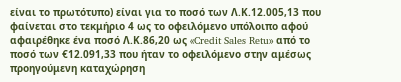είναι το πρωτότυπο) είναι για το ποσό των Λ.Κ.12.005,13 που φαίνεται στο τεκμήριο 4 ως το οφειλόμενο υπόλοιπο αφού αφαιρέθηκε ένα ποσό Λ.Κ.86,20 ως «Credit Sales Retu» από το ποσό των €12.091,33 που ήταν το οφειλόμενο στην αμέσως προηγούμενη καταχώρηση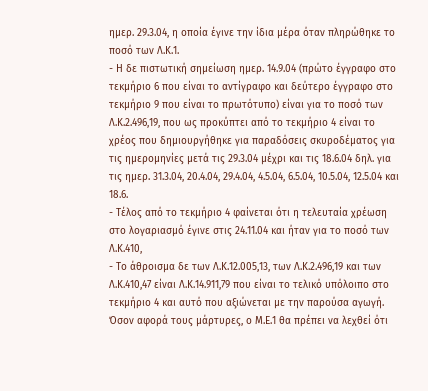ημερ. 29.3.04, η οποία έγινε την ίδια μέρα όταν πληρώθηκε το ποσό των Λ.Κ.1.
- Η δε πιστωτική σημείωση ημερ. 14.9.04 (πρώτο έγγραφο στο τεκμήριο 6 που είναι το αντίγραφο και δεύτερο έγγραφο στο τεκμήριο 9 που είναι το πρωτότυπο) είναι για το ποσό των Λ.Κ.2.496,19, που ως προκύπτει από το τεκμήριο 4 είναι το χρέος που δημιουργήθηκε για παραδόσεις σκυροδέματος για τις ημερομηνίες μετά τις 29.3.04 μέχρι και τις 18.6.04 δηλ. για τις ημερ. 31.3.04, 20.4.04, 29.4.04, 4.5.04, 6.5.04, 10.5.04, 12.5.04 και 18.6.
- Τέλος από το τεκμήριο 4 φαίνεται ότι η τελευταία χρέωση στο λογαριασμό έγινε στις 24.11.04 και ήταν για το ποσό των Λ.Κ.410,
- Το άθροισμα δε των Λ.Κ.12.005,13, των Λ.Κ.2.496,19 και των Λ.Κ.410,47 είναι Λ.Κ.14.911,79 που είναι το τελικό υπόλοιπο στο τεκμήριο 4 και αυτό που αξιώνεται με την παρούσα αγωγή. Όσον αφορά τους μάρτυρες, ο Μ.Ε.1 θα πρέπει να λεχθεί ότι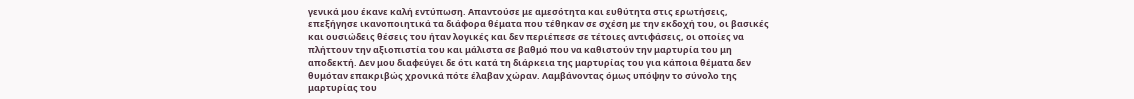γενικά μου έκανε καλή εντύπωση. Απαντούσε με αμεσότητα και ευθύτητα στις ερωτήσεις, επεξήγησε ικανοποιητικά τα διάφορα θέματα που τέθηκαν σε σχέση με την εκδοχή του, οι βασικές και ουσιώδεις θέσεις του ήταν λογικές και δεν περιέπεσε σε τέτοιες αντιφάσεις, οι οποίες να πλήττουν την αξιοπιστία του και μάλιστα σε βαθμό που να καθιστούν την μαρτυρία του μη αποδεκτή. Δεν μου διαφεύγει δε ότι κατά τη διάρκεια της μαρτυρίας του για κάποια θέματα δεν θυμόταν επακριβώς χρονικά πότε έλαβαν χώραν. Λαμβάνοντας όμως υπόψην το σύνολο της μαρτυρίας του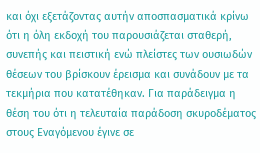και όχι εξετάζοντας αυτήν αποσπασματικά κρίνω ότι η όλη εκδοχή του παρουσιάζεται σταθερή, συνεπής και πειστική ενώ πλείστες των ουσιωδών θέσεων του βρίσκουν έρεισμα και συνάδουν με τα τεκμήρια που κατατέθηκαν. Για παράδειγμα η θέση του ότι η τελευταία παράδοση σκυροδέματος στους Εναγόμενου έγινε σε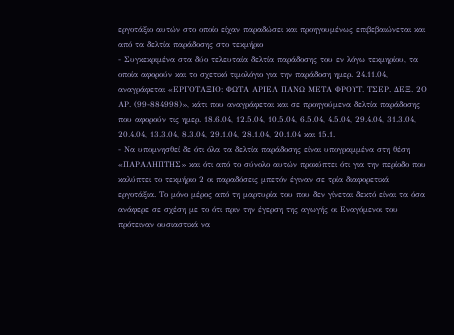εργοτάξιο αυτών στο οποίο είχαν παραδώσει και προηγουμένως επιβεβαιώνεται και από τα δελτία παράδοσης στο τεκμήριο
- Συγκεκριμένα στα δύο τελευταία δελτία παράδοσης του εν λόγω τεκμηρίου, τα οποία αφορούν και το σχετικό τιμολόγιο για την παράδοση ημερ. 24.11.04, αναγράφεται «ΕΡΓΟΤΑΞΙΟ: ΦΩΤΑ ΑΡΙΕΛ ΠΑΝΩ ΜΕΤΑ ΦΡΟΥΤ. ΤΣΕΡ. ΔΕΞ. 2Ο ΑΡ. (99-884998)», κάτι που αναγράφεται και σε προηγούμενα δελτία παράδοσης που αφορούν τις ημερ. 18.6.04, 12.5.04, 10.5.04, 6.5.04, 4.5.04, 29.4.04, 31.3.04, 20.4.04, 13.3.04, 8.3.04, 29.1.04, 28.1.04, 20.1.04 και 15.1.
- Να υπομνησθεί δε ότι όλα τα δελτία παράδοσης είναι υπογραμμένα στη θέση «ΠΑΡΑΛΗΠΤΗΣ» και ότι από το σύνολο αυτών προκύπτει ότι για την περίοδο που καλύπτει το τεκμήριο 2 οι παραδόσεις μπετόν έγιναν σε τρία διαφορετικά εργοτάξια. Το μόνο μέρος από τη μαρτυρία του που δεν γίνεται δεκτό είναι τα όσα ανάφερε σε σχέση με το ότι πριν την έγερση της αγωγής οι Εναγόμενοι του πρότειναν ουσιαστικά να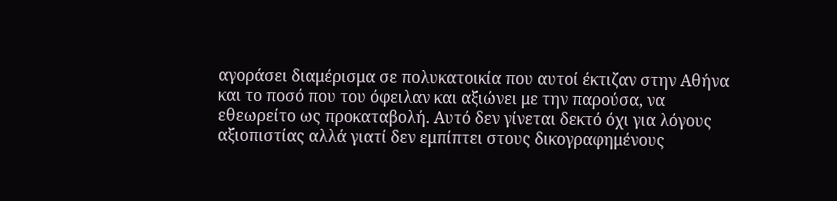αγοράσει διαμέρισμα σε πολυκατοικία που αυτοί έκτιζαν στην Αθήνα και το ποσό που του όφειλαν και αξιώνει με την παρούσα, να εθεωρείτο ως προκαταβολή. Αυτό δεν γίνεται δεκτό όχι για λόγους αξιοπιστίας αλλά γιατί δεν εμπίπτει στους δικογραφημένους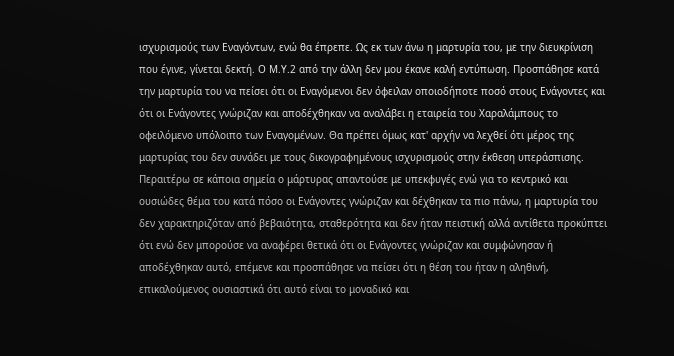ισχυρισμούς των Εναγόντων, ενώ θα έπρεπε. Ως εκ των άνω η μαρτυρία του, με την διευκρίνιση που έγινε, γίνεται δεκτή. Ο Μ.Υ.2 από την άλλη δεν μου έκανε καλή εντύπωση. Προσπάθησε κατά την μαρτυρία του να πείσει ότι οι Εναγόμενοι δεν όφειλαν οποιοδήποτε ποσό στους Ενάγοντες και ότι οι Ενάγοντες γνώριζαν και αποδέχθηκαν να αναλάβει η εταιρεία του Χαραλάμπους το οφειλόμενο υπόλοιπο των Εναγομένων. Θα πρέπει όμως κατ' αρχήν να λεχθεί ότι μέρος της μαρτυρίας του δεν συνάδει με τους δικογραφημένους ισχυρισμούς στην έκθεση υπεράσπισης. Περαιτέρω σε κάποια σημεία ο μάρτυρας απαντούσε με υπεκφυγές ενώ για το κεντρικό και ουσιώδες θέμα του κατά πόσο οι Ενάγοντες γνώριζαν και δέχθηκαν τα πιο πάνω, η μαρτυρία του δεν χαρακτηριζόταν από βεβαιότητα, σταθερότητα και δεν ήταν πειστική αλλά αντίθετα προκύπτει ότι ενώ δεν μπορούσε να αναφέρει θετικά ότι οι Ενάγοντες γνώριζαν και συμφώνησαν ή αποδέχθηκαν αυτό, επέμενε και προσπάθησε να πείσει ότι η θέση του ήταν η αληθινή, επικαλούμενος ουσιαστικά ότι αυτό είναι το μοναδικό και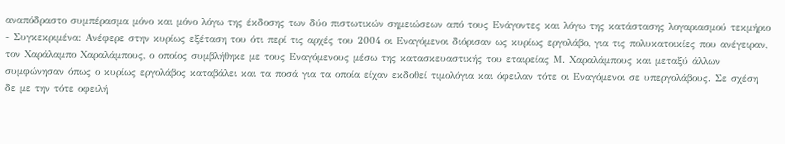αναπόδραστο συμπέρασμα μόνο και μόνο λόγω της έκδοσης των δύο πιστωτικών σημειώσεων από τους Ενάγοντες και λόγω της κατάστασης λογαριασμού τεκμήριο
- Συγκεκριμένα: Ανέφερε στην κυρίως εξέταση του ότι περί τις αρχές του 2004 οι Εναγόμενοι διόρισαν ως κυρίως εργολάβο, για τις πολυκατοικίες που ανέγειραν, τον Χαράλαμπο Χαραλάμπους, ο οποίος συμβλήθηκε με τους Εναγόμενους μέσω της κατασκευαστικής του εταιρείας Μ. Χαραλάμπους και μεταξύ άλλων συμφώνησαν όπως ο κυρίως εργολάβος καταβάλει και τα ποσά για τα οποία είχαν εκδοθεί τιμολόγια και όφειλαν τότε οι Εναγόμενοι σε υπεργολάβους. Σε σχέση δε με την τότε οφειλή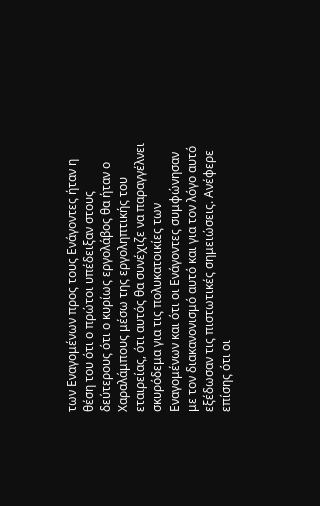των Εναγομένων προς τους Ενάγοντες ήταν η θέση του ότι ο πρώτοι υπέδειξαν στους δεύτερους ότι ο κυρίως εργολάβος θα ήταν ο Χαραλάμπους μέσω της εργοληπτικής του εταιρείας, ότι αυτός θα συνέχιζε να παραγγέλνει σκυρόδεμα για τις πολυκατοικίες των Εναγομένων και ότι οι Ενάγοντες συμφώνησαν με τον διακανονισμό αυτό και για τον λόγο αυτό εξέδωσαν τις πιστωτικές σημειώσεις. Ανέφερε επίσης ότι οι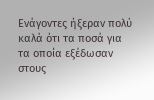Ενάγοντες ήξεραν πολύ καλά ότι τα ποσά για τα οποία εξέδωσαν στους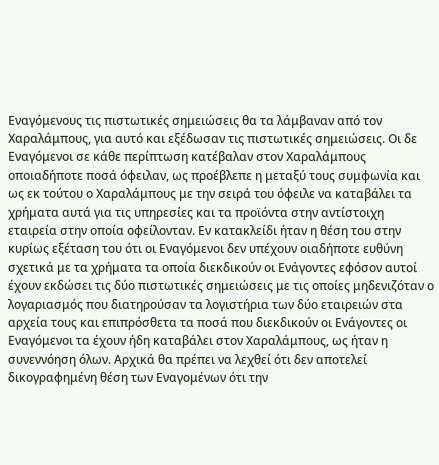Εναγόμενους τις πιστωτικές σημειώσεις θα τα λάμβαναν από τον Χαραλάμπους, για αυτό και εξέδωσαν τις πιστωτικές σημειώσεις. Οι δε Εναγόμενοι σε κάθε περίπτωση κατέβαλαν στον Χαραλάμπους οποιαδήποτε ποσά όφειλαν, ως προέβλεπε η μεταξύ τους συμφωνία και ως εκ τούτου ο Χαραλάμπους με την σειρά του όφειλε να καταβάλει τα χρήματα αυτά για τις υπηρεσίες και τα προϊόντα στην αντίστοιχη εταιρεία στην οποία οφείλονταν. Εν κατακλείδι ήταν η θέση του στην κυρίως εξέταση του ότι οι Εναγόμενοι δεν υπέχουν οιαδήποτε ευθύνη σχετικά με τα χρήματα τα οποία διεκδικούν οι Ενάγοντες εφόσον αυτοί έχουν εκδώσει τις δύο πιστωτικές σημειώσεις με τις οποίες μηδενιζόταν ο λογαριασμός που διατηρούσαν τα λογιστήρια των δύο εταιρειών στα αρχεία τους και επιπρόσθετα τα ποσά που διεκδικούν οι Ενάγοντες οι Εναγόμενοι τα έχουν ήδη καταβάλει στον Χαραλάμπους, ως ήταν η συνεννόηση όλων. Αρχικά θα πρέπει να λεχθεί ότι δεν αποτελεί δικογραφημένη θέση των Εναγομένων ότι την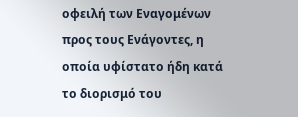οφειλή των Εναγομένων προς τους Ενάγοντες, η οποία υφίστατο ήδη κατά το διορισμό του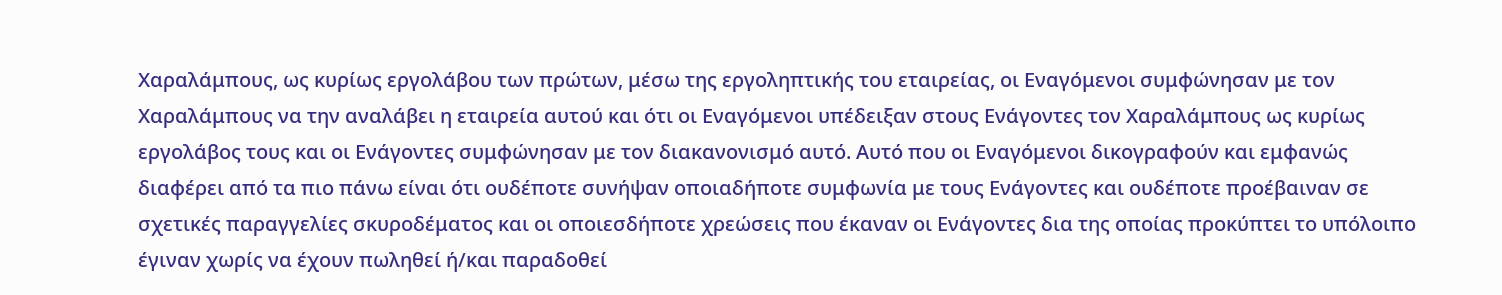Χαραλάμπους, ως κυρίως εργολάβου των πρώτων, μέσω της εργοληπτικής του εταιρείας, οι Εναγόμενοι συμφώνησαν με τον Χαραλάμπους να την αναλάβει η εταιρεία αυτού και ότι οι Εναγόμενοι υπέδειξαν στους Ενάγοντες τον Χαραλάμπους ως κυρίως εργολάβος τους και οι Ενάγοντες συμφώνησαν με τον διακανονισμό αυτό. Αυτό που οι Εναγόμενοι δικογραφούν και εμφανώς διαφέρει από τα πιο πάνω είναι ότι ουδέποτε συνήψαν οποιαδήποτε συμφωνία με τους Ενάγοντες και ουδέποτε προέβαιναν σε σχετικές παραγγελίες σκυροδέματος και οι οποιεσδήποτε χρεώσεις που έκαναν οι Ενάγοντες δια της οποίας προκύπτει το υπόλοιπο έγιναν χωρίς να έχουν πωληθεί ή/και παραδοθεί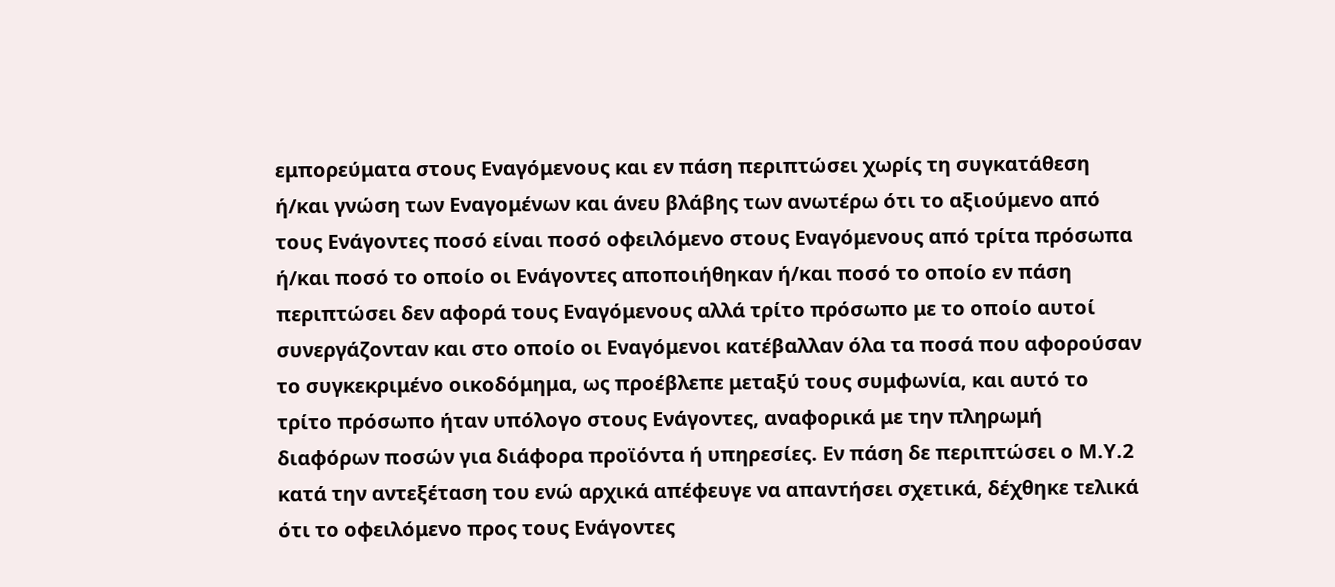εμπορεύματα στους Εναγόμενους και εν πάση περιπτώσει χωρίς τη συγκατάθεση ή/και γνώση των Εναγομένων και άνευ βλάβης των ανωτέρω ότι το αξιούμενο από τους Ενάγοντες ποσό είναι ποσό οφειλόμενο στους Εναγόμενους από τρίτα πρόσωπα ή/και ποσό το οποίο οι Ενάγοντες αποποιήθηκαν ή/και ποσό το οποίο εν πάση περιπτώσει δεν αφορά τους Εναγόμενους αλλά τρίτο πρόσωπο με το οποίο αυτοί συνεργάζονταν και στο οποίο οι Εναγόμενοι κατέβαλλαν όλα τα ποσά που αφορούσαν το συγκεκριμένο οικοδόμημα, ως προέβλεπε μεταξύ τους συμφωνία, και αυτό το τρίτο πρόσωπο ήταν υπόλογο στους Ενάγοντες, αναφορικά με την πληρωμή διαφόρων ποσών για διάφορα προϊόντα ή υπηρεσίες. Εν πάση δε περιπτώσει ο Μ.Υ.2 κατά την αντεξέταση του ενώ αρχικά απέφευγε να απαντήσει σχετικά, δέχθηκε τελικά ότι το οφειλόμενο προς τους Ενάγοντες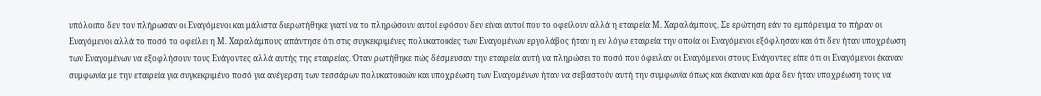υπόλοιπο δεν τον πλήρωσαν οι Εναγόμενοι και μάλιστα διερωτήθηκε γιατί να το πληρώσουν αυτοί εφόσον δεν είναι αυτοί που το οφείλουν αλλά η εταιρεία Μ. Χαραλάμπους. Σε ερώτηση εάν το εμπόρευμα το πήραν οι Εναγόμενοι αλλά το ποσό το οφείλει η Μ. Χαραλάμπους απάντησε ότι στις συγκεκριμένες πολυκατοικίες των Εναγομένων εργολάβος ήταν η εν λόγω εταιρεία την οποία οι Εναγόμενοι εξόφλησαν και ότι δεν ήταν υποχρέωση των Εναγομένων να εξοφλήσουν τους Ενάγοντες αλλά αυτής της εταιρείας. Όταν ρωτήθηκε πώς δέσμευσαν την εταιρεία αυτή να πληρώσει το ποσό που όφειλαν οι Εναγόμενοι στους Ενάγοντες είπε ότι οι Εναγόμενοι έκαναν συμφωνία με την εταιρεία για συγκεκριμένο ποσό για ανέγερση των τεσσάρων πολυκατοικιών και υποχρέωση των Εναγομένων ήταν να σεβαστούν αυτή την συμφωνία όπως και έκαναν και άρα δεν ήταν υποχρέωση τους να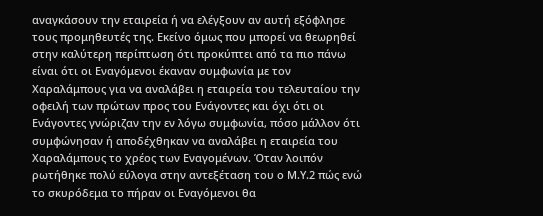αναγκάσουν την εταιρεία ή να ελέγξουν αν αυτή εξόφλησε τους προμηθευτές της. Εκείνο όμως που μπορεί να θεωρηθεί στην καλύτερη περίπτωση ότι προκύπτει από τα πιο πάνω είναι ότι οι Εναγόμενοι έκαναν συμφωνία με τον Χαραλάμπους για να αναλάβει η εταιρεία του τελευταίου την οφειλή των πρώτων προς του Ενάγοντες και όχι ότι οι Ενάγοντες γνώριζαν την εν λόγω συμφωνία, πόσο μάλλον ότι συμφώνησαν ή αποδέχθηκαν να αναλάβει η εταιρεία του Χαραλάμπους το χρέος των Εναγομένων. Όταν λοιπόν ρωτήθηκε πολύ εύλογα στην αντεξέταση του ο Μ.Υ.2 πώς ενώ το σκυρόδεμα το πήραν οι Εναγόμενοι θα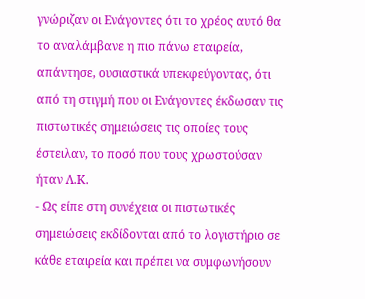γνώριζαν οι Ενάγοντες ότι το χρέος αυτό θα το αναλάμβανε η πιο πάνω εταιρεία, απάντησε, ουσιαστικά υπεκφεύγοντας, ότι από τη στιγμή που οι Ενάγοντες έκδωσαν τις πιστωτικές σημειώσεις τις οποίες τους έστειλαν, το ποσό που τους χρωστούσαν ήταν Λ.Κ.
- Ως είπε στη συνέχεια οι πιστωτικές σημειώσεις εκδίδονται από το λογιστήριο σε κάθε εταιρεία και πρέπει να συμφωνήσουν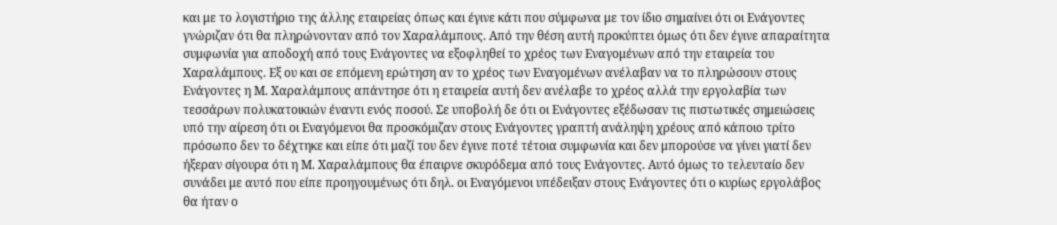και με το λογιστήριο της άλλης εταιρείας όπως και έγινε κάτι που σύμφωνα με τον ίδιο σημαίνει ότι οι Ενάγοντες γνώριζαν ότι θα πληρώνονταν από τον Χαραλάμπους. Από την θέση αυτή προκύπτει όμως ότι δεν έγινε απαραίτητα συμφωνία για αποδοχή από τους Ενάγοντες να εξοφληθεί το χρέος των Εναγομένων από την εταιρεία του Χαραλάμπους. Εξ ου και σε επόμενη ερώτηση αν το χρέος των Εναγομένων ανέλαβαν να το πληρώσουν στους Ενάγοντες η Μ. Χαραλάμπους απάντησε ότι η εταιρεία αυτή δεν ανέλαβε το χρέος αλλά την εργολαβία των τεσσάρων πολυκατοικιών έναντι ενός ποσού. Σε υποβολή δε ότι οι Ενάγοντες εξέδωσαν τις πιστωτικές σημειώσεις υπό την αίρεση ότι οι Εναγόμενοι θα προσκόμιζαν στους Ενάγοντες γραπτή ανάληψη χρέους από κάποιο τρίτο πρόσωπο δεν το δέχτηκε και είπε ότι μαζί του δεν έγινε ποτέ τέτοια συμφωνία και δεν μπορούσε να γίνει γιατί δεν ήξεραν σίγουρα ότι η Μ. Χαραλάμπους θα έπαιρνε σκυρόδεμα από τους Ενάγοντες. Αυτό όμως το τελευταίο δεν συνάδει με αυτό που είπε προηγουμένως ότι δηλ. οι Εναγόμενοι υπέδειξαν στους Ενάγοντες ότι ο κυρίως εργολάβος θα ήταν ο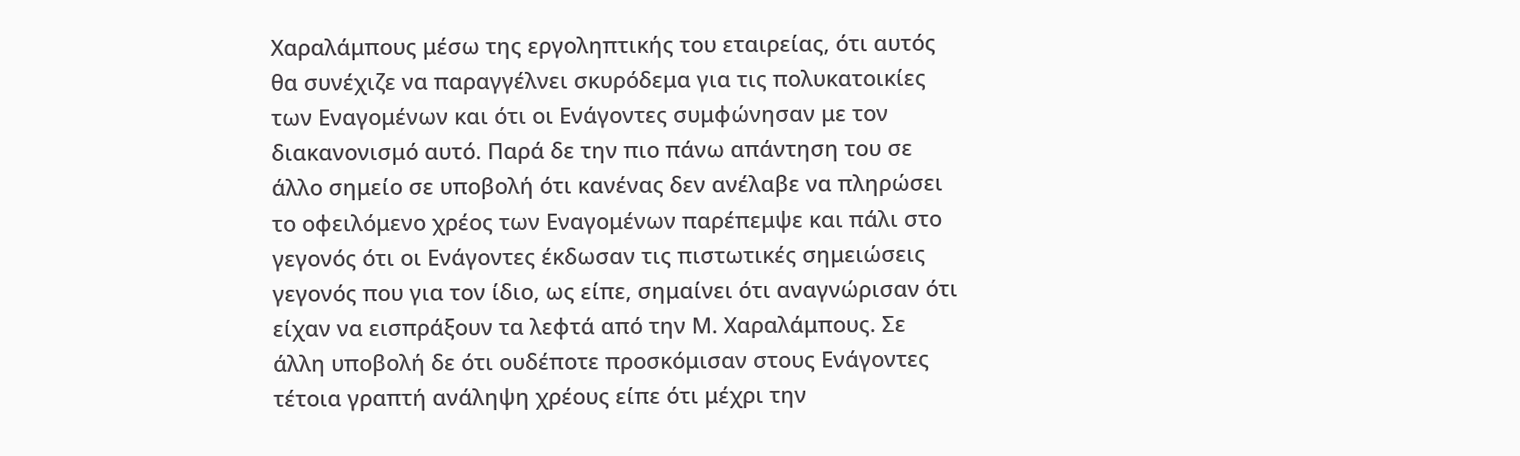Χαραλάμπους μέσω της εργοληπτικής του εταιρείας, ότι αυτός θα συνέχιζε να παραγγέλνει σκυρόδεμα για τις πολυκατοικίες των Εναγομένων και ότι οι Ενάγοντες συμφώνησαν με τον διακανονισμό αυτό. Παρά δε την πιο πάνω απάντηση του σε άλλο σημείο σε υποβολή ότι κανένας δεν ανέλαβε να πληρώσει το οφειλόμενο χρέος των Εναγομένων παρέπεμψε και πάλι στο γεγονός ότι οι Ενάγοντες έκδωσαν τις πιστωτικές σημειώσεις γεγονός που για τον ίδιο, ως είπε, σημαίνει ότι αναγνώρισαν ότι είχαν να εισπράξουν τα λεφτά από την Μ. Χαραλάμπους. Σε άλλη υποβολή δε ότι ουδέποτε προσκόμισαν στους Ενάγοντες τέτοια γραπτή ανάληψη χρέους είπε ότι μέχρι την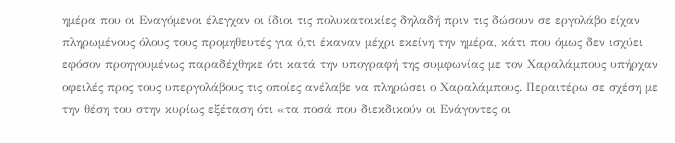ημέρα που οι Εναγόμενοι έλεγχαν οι ίδιοι τις πολυκατοικίες δηλαδή πριν τις δώσουν σε εργολάβο είχαν πληρωμένους όλους τους προμηθευτές για ό,τι έκαναν μέχρι εκείνη την ημέρα, κάτι που όμως δεν ισχύει εφόσον προηγουμένως παραδέχθηκε ότι κατά την υπογραφή της συμφωνίας με τον Χαραλάμπους υπήρχαν οφειλές προς τους υπεργολάβους τις οποίες ανέλαβε να πληρώσει ο Χαραλάμπους. Περαιτέρω σε σχέση με την θέση του στην κυρίως εξέταση ότι «τα ποσά που διεκδικούν οι Ενάγοντες οι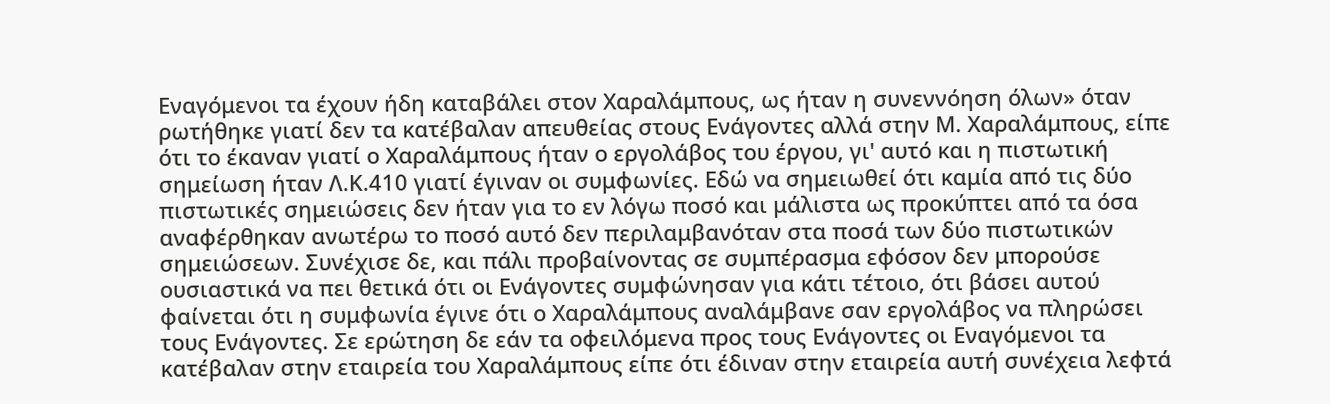Εναγόμενοι τα έχουν ήδη καταβάλει στον Χαραλάμπους, ως ήταν η συνεννόηση όλων» όταν ρωτήθηκε γιατί δεν τα κατέβαλαν απευθείας στους Ενάγοντες αλλά στην Μ. Χαραλάμπους, είπε ότι το έκαναν γιατί ο Χαραλάμπους ήταν ο εργολάβος του έργου, γι' αυτό και η πιστωτική σημείωση ήταν Λ.Κ.410 γιατί έγιναν οι συμφωνίες. Εδώ να σημειωθεί ότι καμία από τις δύο πιστωτικές σημειώσεις δεν ήταν για το εν λόγω ποσό και μάλιστα ως προκύπτει από τα όσα αναφέρθηκαν ανωτέρω το ποσό αυτό δεν περιλαμβανόταν στα ποσά των δύο πιστωτικών σημειώσεων. Συνέχισε δε, και πάλι προβαίνοντας σε συμπέρασμα εφόσον δεν μπορούσε ουσιαστικά να πει θετικά ότι οι Ενάγοντες συμφώνησαν για κάτι τέτοιο, ότι βάσει αυτού φαίνεται ότι η συμφωνία έγινε ότι ο Χαραλάμπους αναλάμβανε σαν εργολάβος να πληρώσει τους Ενάγοντες. Σε ερώτηση δε εάν τα οφειλόμενα προς τους Ενάγοντες οι Εναγόμενοι τα κατέβαλαν στην εταιρεία του Χαραλάμπους είπε ότι έδιναν στην εταιρεία αυτή συνέχεια λεφτά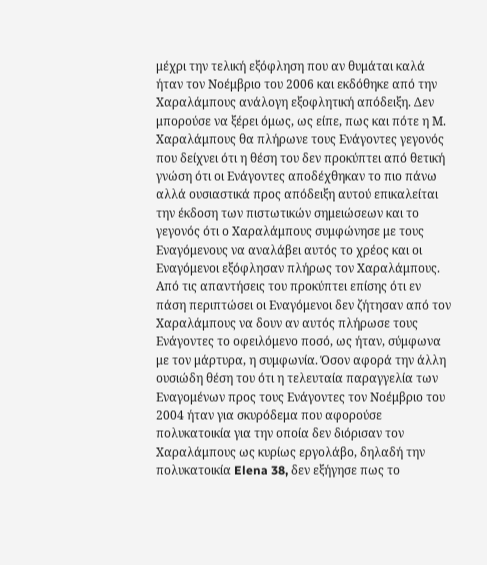μέχρι την τελική εξόφληση που αν θυμάται καλά ήταν τον Νοέμβριο του 2006 και εκδόθηκε από την Χαραλάμπους ανάλογη εξοφλητική απόδειξη. Δεν μπορούσε να ξέρει όμως, ως είπε, πως και πότε η Μ. Χαραλάμπους θα πλήρωνε τους Ενάγοντες γεγονός που δείχνει ότι η θέση του δεν προκύπτει από θετική γνώση ότι οι Ενάγοντες αποδέχθηκαν το πιο πάνω αλλά ουσιαστικά προς απόδειξη αυτού επικαλείται την έκδοση των πιστωτικών σημειώσεων και το γεγονός ότι ο Χαραλάμπους συμφώνησε με τους Εναγόμενους να αναλάβει αυτός το χρέος και οι Εναγόμενοι εξόφλησαν πλήρως τον Χαραλάμπους. Από τις απαντήσεις του προκύπτει επίσης ότι εν πάση περιπτώσει οι Εναγόμενοι δεν ζήτησαν από τον Χαραλάμπους να δουν αν αυτός πλήρωσε τους Ενάγοντες το οφειλόμενο ποσό, ως ήταν, σύμφωνα με τον μάρτυρα, η συμφωνία. Όσον αφορά την άλλη ουσιώδη θέση του ότι η τελευταία παραγγελία των Εναγομένων προς τους Ενάγοντες τον Νοέμβριο του 2004 ήταν για σκυρόδεμα που αφορούσε πολυκατοικία για την οποία δεν διόρισαν τον Χαραλάμπους ως κυρίως εργολάβο, δηλαδή την πολυκατοικία Elena 38, δεν εξήγησε πως το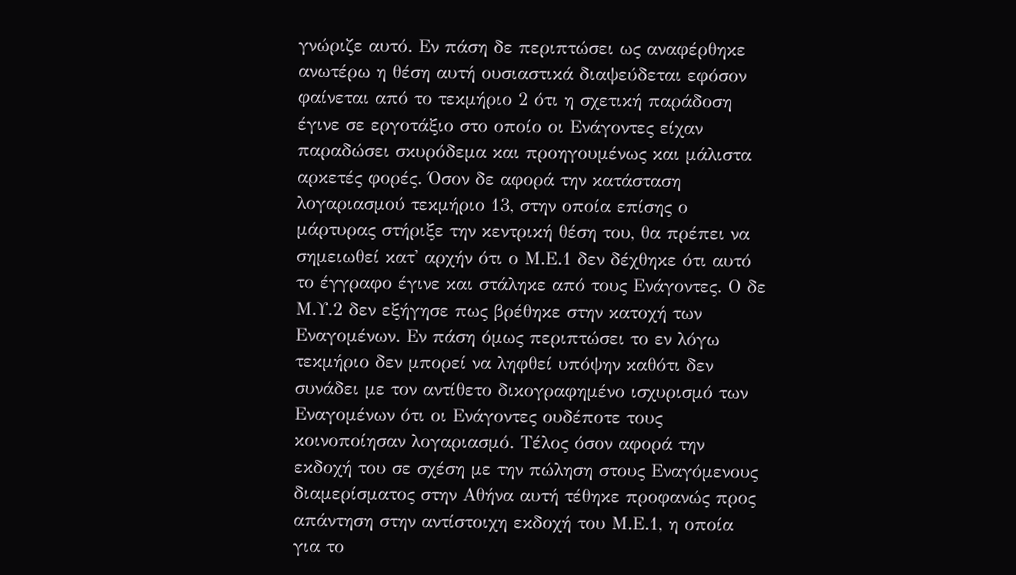γνώριζε αυτό. Εν πάση δε περιπτώσει ως αναφέρθηκε ανωτέρω η θέση αυτή ουσιαστικά διαψεύδεται εφόσον φαίνεται από το τεκμήριο 2 ότι η σχετική παράδοση έγινε σε εργοτάξιο στο οποίο οι Ενάγοντες είχαν παραδώσει σκυρόδεμα και προηγουμένως και μάλιστα αρκετές φορές. Όσον δε αφορά την κατάσταση λογαριασμού τεκμήριο 13, στην οποία επίσης ο μάρτυρας στήριξε την κεντρική θέση του, θα πρέπει να σημειωθεί κατ' αρχήν ότι ο Μ.Ε.1 δεν δέχθηκε ότι αυτό το έγγραφο έγινε και στάληκε από τους Ενάγοντες. Ο δε Μ.Υ.2 δεν εξήγησε πως βρέθηκε στην κατοχή των Εναγομένων. Εν πάση όμως περιπτώσει το εν λόγω τεκμήριο δεν μπορεί να ληφθεί υπόψην καθότι δεν συνάδει με τον αντίθετο δικογραφημένο ισχυρισμό των Εναγομένων ότι οι Ενάγοντες ουδέποτε τους κοινοποίησαν λογαριασμό. Τέλος όσον αφορά την εκδοχή του σε σχέση με την πώληση στους Εναγόμενους διαμερίσματος στην Αθήνα αυτή τέθηκε προφανώς προς απάντηση στην αντίστοιχη εκδοχή του Μ.Ε.1, η οποία για το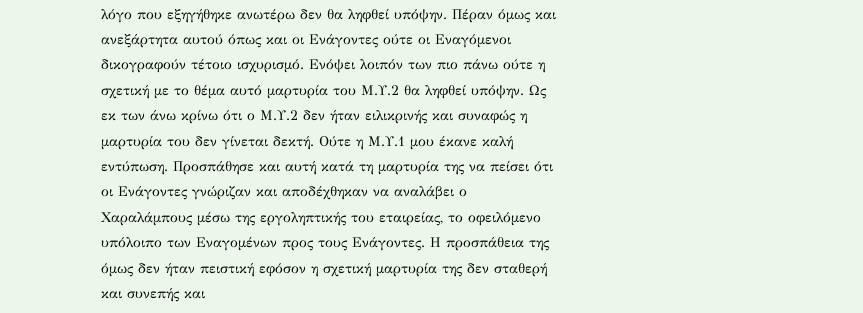λόγο που εξηγήθηκε ανωτέρω δεν θα ληφθεί υπόψην. Πέραν όμως και ανεξάρτητα αυτού όπως και οι Ενάγοντες ούτε οι Εναγόμενοι δικογραφούν τέτοιο ισχυρισμό. Ενόψει λοιπόν των πιο πάνω ούτε η σχετική με το θέμα αυτό μαρτυρία του Μ.Υ.2 θα ληφθεί υπόψην. Ως εκ των άνω κρίνω ότι ο Μ.Υ.2 δεν ήταν ειλικρινής και συναφώς η μαρτυρία του δεν γίνεται δεκτή. Ούτε η Μ.Υ.1 μου έκανε καλή εντύπωση. Προσπάθησε και αυτή κατά τη μαρτυρία της να πείσει ότι οι Ενάγοντες γνώριζαν και αποδέχθηκαν να αναλάβει ο Χαραλάμπους μέσω της εργοληπτικής του εταιρείας, το οφειλόμενο υπόλοιπο των Εναγομένων προς τους Ενάγοντες. Η προσπάθεια της όμως δεν ήταν πειστική εφόσον η σχετική μαρτυρία της δεν σταθερή και συνεπής και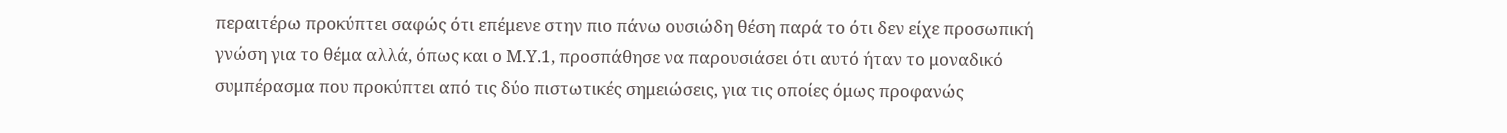περαιτέρω προκύπτει σαφώς ότι επέμενε στην πιο πάνω ουσιώδη θέση παρά το ότι δεν είχε προσωπική γνώση για το θέμα αλλά, όπως και ο Μ.Υ.1, προσπάθησε να παρουσιάσει ότι αυτό ήταν το μοναδικό συμπέρασμα που προκύπτει από τις δύο πιστωτικές σημειώσεις, για τις οποίες όμως προφανώς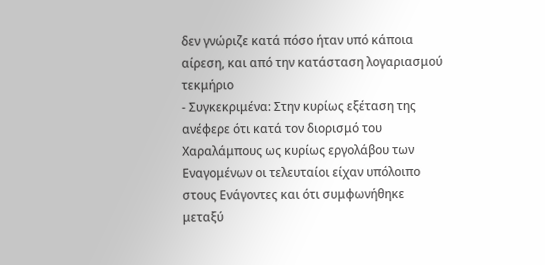δεν γνώριζε κατά πόσο ήταν υπό κάποια αίρεση, και από την κατάσταση λογαριασμού τεκμήριο
- Συγκεκριμένα: Στην κυρίως εξέταση της ανέφερε ότι κατά τον διορισμό του Χαραλάμπους ως κυρίως εργολάβου των Εναγομένων οι τελευταίοι είχαν υπόλοιπο στους Ενάγοντες και ότι συμφωνήθηκε μεταξύ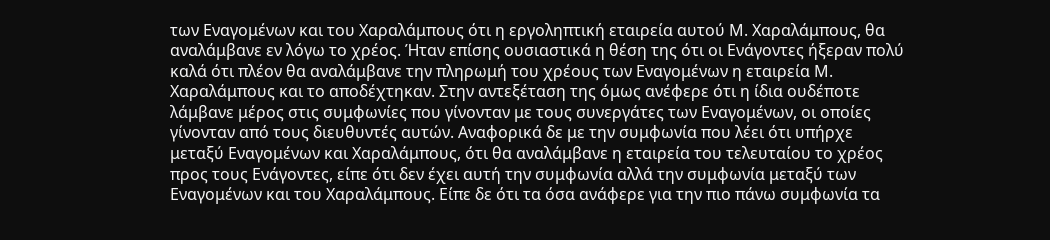των Εναγομένων και του Χαραλάμπους ότι η εργοληπτική εταιρεία αυτού Μ. Χαραλάμπους, θα αναλάμβανε εν λόγω το χρέος. Ήταν επίσης ουσιαστικά η θέση της ότι οι Ενάγοντες ήξεραν πολύ καλά ότι πλέον θα αναλάμβανε την πληρωμή του χρέους των Εναγομένων η εταιρεία Μ. Χαραλάμπους και το αποδέχτηκαν. Στην αντεξέταση της όμως ανέφερε ότι η ίδια ουδέποτε λάμβανε μέρος στις συμφωνίες που γίνονταν με τους συνεργάτες των Εναγομένων, οι οποίες γίνονταν από τους διευθυντές αυτών. Αναφορικά δε με την συμφωνία που λέει ότι υπήρχε μεταξύ Εναγομένων και Χαραλάμπους, ότι θα αναλάμβανε η εταιρεία του τελευταίου το χρέος προς τους Ενάγοντες, είπε ότι δεν έχει αυτή την συμφωνία αλλά την συμφωνία μεταξύ των Εναγομένων και του Χαραλάμπους. Είπε δε ότι τα όσα ανάφερε για την πιο πάνω συμφωνία τα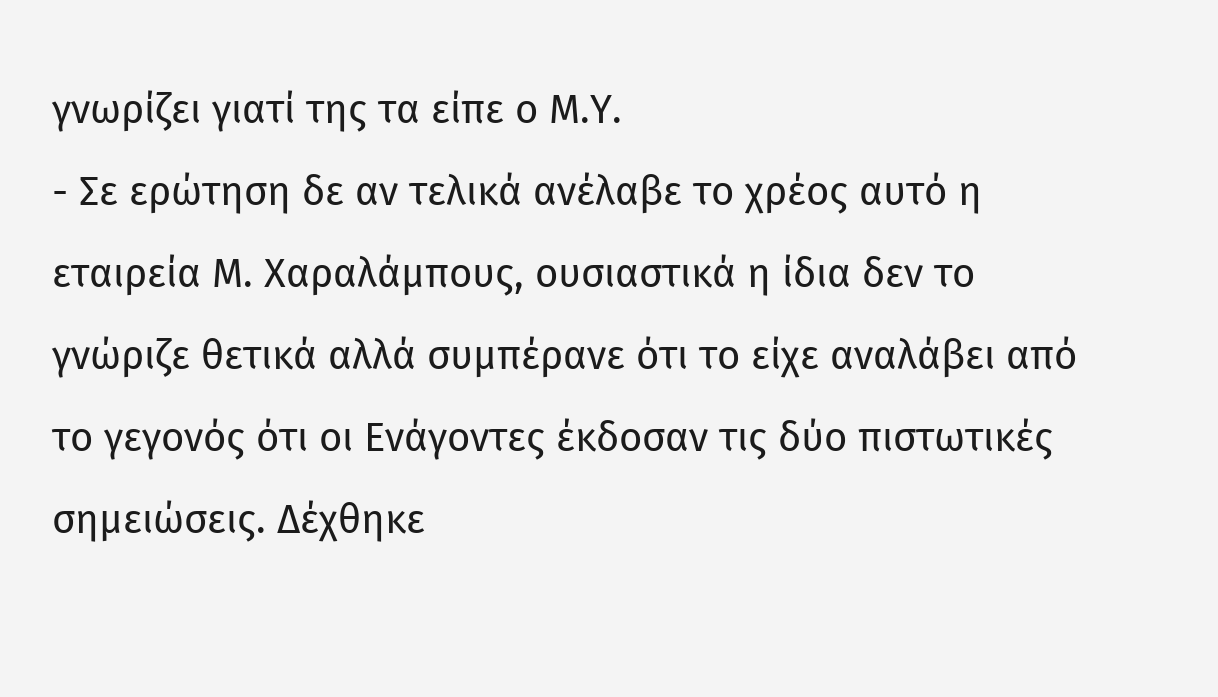γνωρίζει γιατί της τα είπε ο Μ.Υ.
- Σε ερώτηση δε αν τελικά ανέλαβε το χρέος αυτό η εταιρεία Μ. Χαραλάμπους, ουσιαστικά η ίδια δεν το γνώριζε θετικά αλλά συμπέρανε ότι το είχε αναλάβει από το γεγονός ότι οι Ενάγοντες έκδοσαν τις δύο πιστωτικές σημειώσεις. Δέχθηκε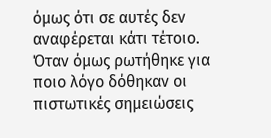όμως ότι σε αυτές δεν αναφέρεται κάτι τέτοιο. Όταν όμως ρωτήθηκε για ποιο λόγο δόθηκαν οι πιστωτικές σημειώσεις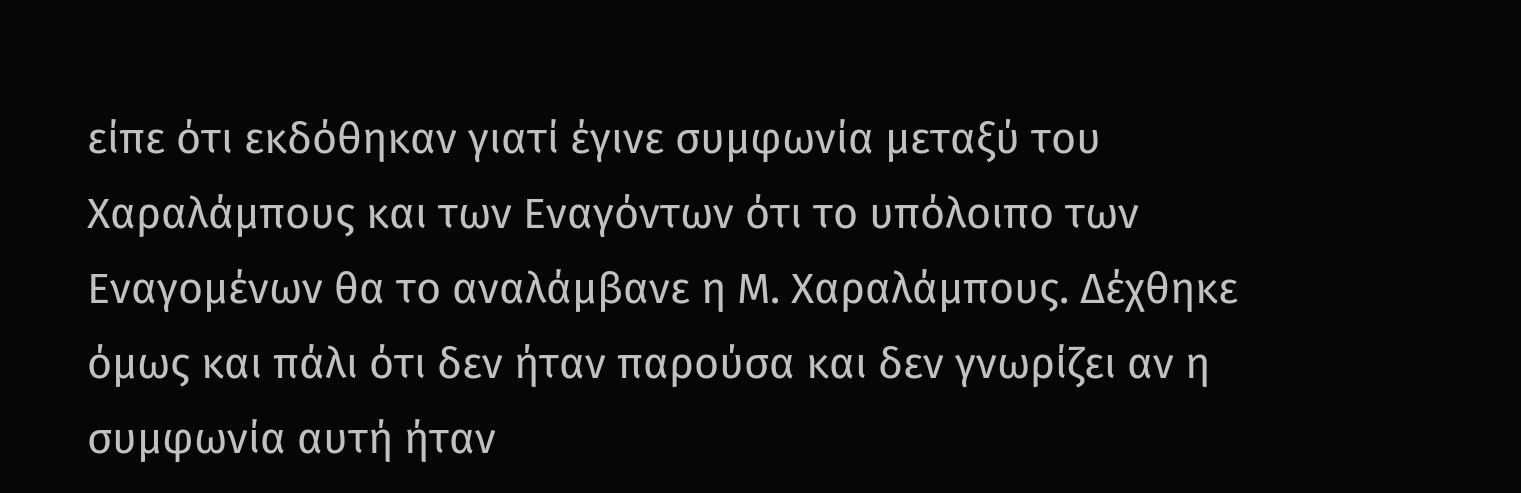είπε ότι εκδόθηκαν γιατί έγινε συμφωνία μεταξύ του Χαραλάμπους και των Εναγόντων ότι το υπόλοιπο των Εναγομένων θα το αναλάμβανε η Μ. Χαραλάμπους. Δέχθηκε όμως και πάλι ότι δεν ήταν παρούσα και δεν γνωρίζει αν η συμφωνία αυτή ήταν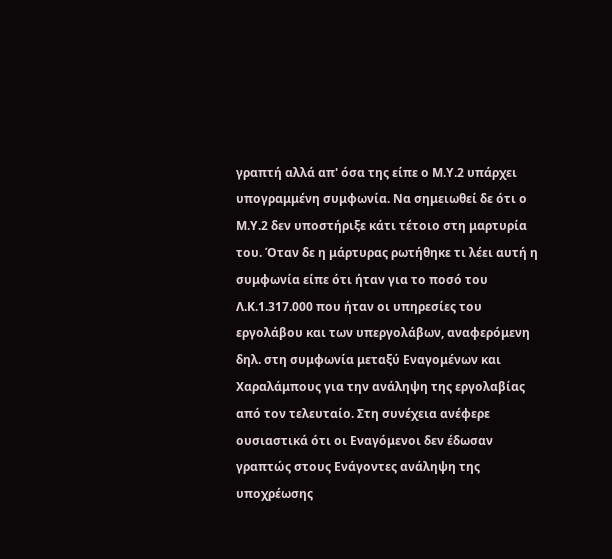γραπτή αλλά απ' όσα της είπε ο Μ.Υ.2 υπάρχει υπογραμμένη συμφωνία. Να σημειωθεί δε ότι ο Μ.Υ.2 δεν υποστήριξε κάτι τέτοιο στη μαρτυρία του. Όταν δε η μάρτυρας ρωτήθηκε τι λέει αυτή η συμφωνία είπε ότι ήταν για το ποσό του Λ.Κ.1.317.000 που ήταν οι υπηρεσίες του εργολάβου και των υπεργολάβων, αναφερόμενη δηλ. στη συμφωνία μεταξύ Εναγομένων και Χαραλάμπους για την ανάληψη της εργολαβίας από τον τελευταίο. Στη συνέχεια ανέφερε ουσιαστικά ότι οι Εναγόμενοι δεν έδωσαν γραπτώς στους Ενάγοντες ανάληψη της υποχρέωσης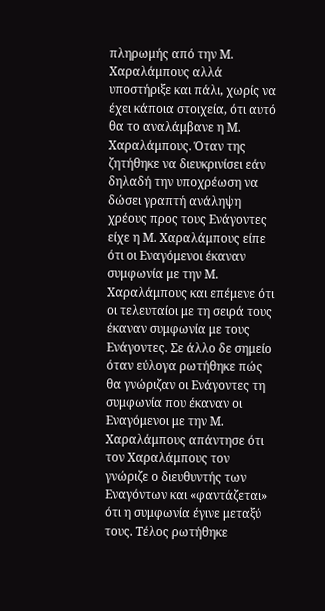πληρωμής από την Μ. Χαραλάμπους αλλά υποστήριξε και πάλι, χωρίς να έχει κάποια στοιχεία, ότι αυτό θα το αναλάμβανε η Μ. Χαραλάμπους. Όταν της ζητήθηκε να διευκρινίσει εάν δηλαδή την υποχρέωση να δώσει γραπτή ανάληψη χρέους προς τους Ενάγοντες είχε η Μ. Χαραλάμπους είπε ότι οι Εναγόμενοι έκαναν συμφωνία με την Μ. Χαραλάμπους και επέμενε ότι οι τελευταίοι με τη σειρά τους έκαναν συμφωνία με τους Ενάγοντες. Σε άλλο δε σημείο όταν εύλογα ρωτήθηκε πώς θα γνώριζαν οι Ενάγοντες τη συμφωνία που έκαναν οι Εναγόμενοι με την Μ. Χαραλάμπους απάντησε ότι τον Χαραλάμπους τον γνώριζε ο διευθυντής των Εναγόντων και «φαντάζεται» ότι η συμφωνία έγινε μεταξύ τους. Τέλος ρωτήθηκε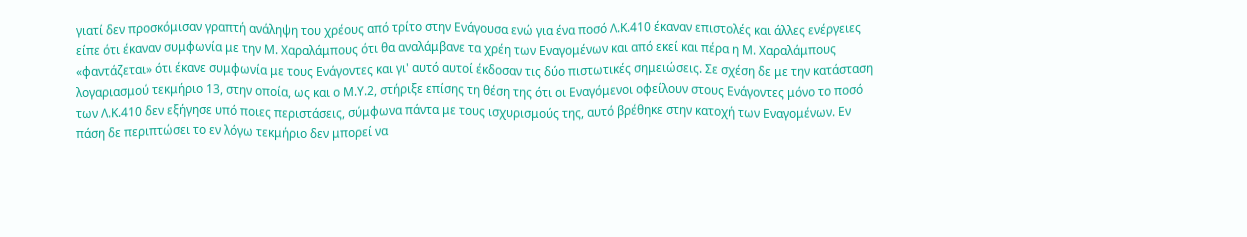γιατί δεν προσκόμισαν γραπτή ανάληψη του χρέους από τρίτο στην Ενάγουσα ενώ για ένα ποσό Λ.Κ.410 έκαναν επιστολές και άλλες ενέργειες είπε ότι έκαναν συμφωνία με την Μ. Χαραλάμπους ότι θα αναλάμβανε τα χρέη των Εναγομένων και από εκεί και πέρα η Μ. Χαραλάμπους «φαντάζεται» ότι έκανε συμφωνία με τους Ενάγοντες και γι' αυτό αυτοί έκδοσαν τις δύο πιστωτικές σημειώσεις. Σε σχέση δε με την κατάσταση λογαριασμού τεκμήριο 13, στην οποία, ως και ο Μ.Υ.2, στήριξε επίσης τη θέση της ότι οι Εναγόμενοι οφείλουν στους Ενάγοντες μόνο το ποσό των Λ.Κ.410 δεν εξήγησε υπό ποιες περιστάσεις, σύμφωνα πάντα με τους ισχυρισμούς της, αυτό βρέθηκε στην κατοχή των Εναγομένων. Εν πάση δε περιπτώσει το εν λόγω τεκμήριο δεν μπορεί να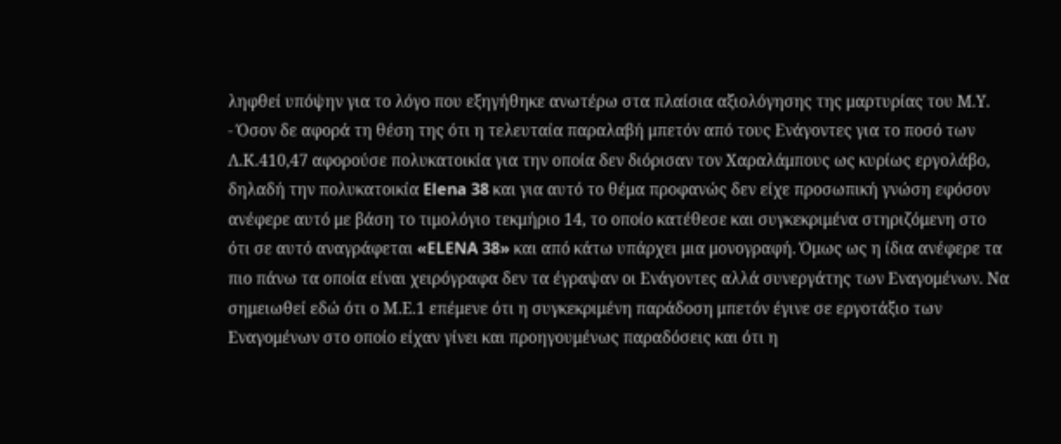ληφθεί υπόψην για το λόγο που εξηγήθηκε ανωτέρω στα πλαίσια αξιολόγησης της μαρτυρίας του Μ.Υ.
- Όσον δε αφορά τη θέση της ότι η τελευταία παραλαβή μπετόν από τους Ενάγοντες για το ποσό των Λ.Κ.410,47 αφορούσε πολυκατοικία για την οποία δεν διόρισαν τον Χαραλάμπους ως κυρίως εργολάβο, δηλαδή την πολυκατοικία Elena 38 και για αυτό το θέμα προφανώς δεν είχε προσωπική γνώση εφόσον ανέφερε αυτό με βάση το τιμολόγιο τεκμήριο 14, το οποίο κατέθεσε και συγκεκριμένα στηριζόμενη στο ότι σε αυτό αναγράφεται «ELENA 38» και από κάτω υπάρχει μια μονογραφή. Όμως ως η ίδια ανέφερε τα πιο πάνω τα οποία είναι χειρόγραφα δεν τα έγραψαν οι Ενάγοντες αλλά συνεργάτης των Εναγομένων. Να σημειωθεί εδώ ότι ο Μ.Ε.1 επέμενε ότι η συγκεκριμένη παράδοση μπετόν έγινε σε εργοτάξιο των Εναγομένων στο οποίο είχαν γίνει και προηγουμένως παραδόσεις και ότι η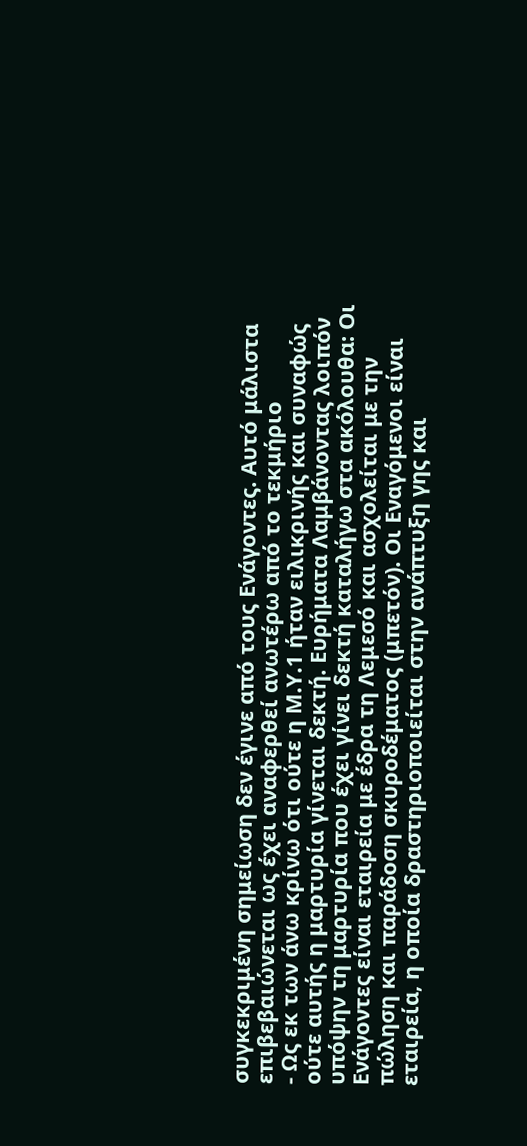συγκεκριμένη σημείωση δεν έγινε από τους Ενάγοντες. Αυτό μάλιστα επιβεβαιώνεται ως έχει αναφερθεί ανωτέρω από το τεκμήριο
- Ως εκ των άνω κρίνω ότι ούτε η Μ.Υ.1 ήταν ειλικρινής και συναφώς ούτε αυτής η μαρτυρία γίνεται δεκτή. Ευρήματα Λαμβάνοντας λοιπόν υπόψην τη μαρτυρία που έχει γίνει δεκτή καταλήγω στα ακόλουθα: Οι Ενάγοντες είναι εταιρεία με έδρα τη Λεμεσό και ασχολείται με την πώληση και παράδοση σκυροδέματος (μπετόν). Οι Εναγόμενοι είναι εταιρεία, η οποία δραστηριοποιείται στην ανάπτυξη γης και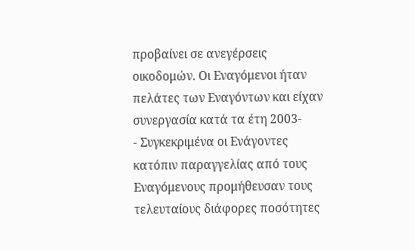προβαίνει σε ανεγέρσεις οικοδομών. Οι Εναγόμενοι ήταν πελάτες των Εναγόντων και είχαν συνεργασία κατά τα έτη 2003-
- Συγκεκριμένα οι Ενάγοντες κατόπιν παραγγελίας από τους Εναγόμενους προμήθευσαν τους τελευταίους διάφορες ποσότητες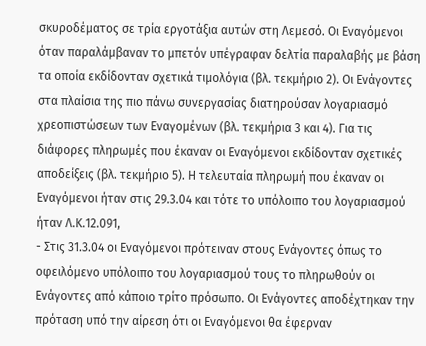σκυροδέματος σε τρία εργοτάξια αυτών στη Λεμεσό. Οι Εναγόμενοι όταν παραλάμβαναν το μπετόν υπέγραφαν δελτία παραλαβής με βάση τα οποία εκδίδονταν σχετικά τιμολόγια (βλ. τεκμήριο 2). Οι Ενάγοντες στα πλαίσια της πιο πάνω συνεργασίας διατηρούσαν λογαριασμό χρεοπιστώσεων των Εναγομένων (βλ. τεκμήρια 3 και 4). Για τις διάφορες πληρωμές που έκαναν οι Εναγόμενοι εκδίδονταν σχετικές αποδείξεις (βλ. τεκμήριο 5). Η τελευταία πληρωμή που έκαναν οι Εναγόμενοι ήταν στις 29.3.04 και τότε το υπόλοιπο του λογαριασμού ήταν Λ.Κ.12.091,
- Στις 31.3.04 οι Εναγόμενοι πρότειναν στους Ενάγοντες όπως το οφειλόμενο υπόλοιπο του λογαριασμού τους το πληρωθούν οι Ενάγοντες από κάποιο τρίτο πρόσωπο. Οι Ενάγοντες αποδέχτηκαν την πρόταση υπό την αίρεση ότι οι Εναγόμενοι θα έφερναν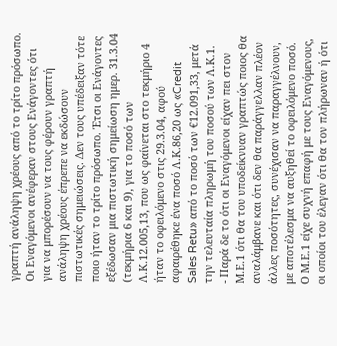γραπτή ανάληψη χρέους από το τρίτο πρόσωπο. Οι Εναγόμενοι ανέφεραν στους Ενάγοντες ότι για να μπορέσουν να τους φέρουν γραπτή ανάληψη χρέους έπρεπε να εκδώσουν πιστωτικές σημειώσεις. Δεν τους υπέδειξαν τότε ποιο ήταν το τρίτο πρόσωπο. Έτσι οι Ενάγοντες εξέδωσαν μια πιστωτική σημείωση ημερ. 31.3.04 (τεκμήρια 6 και 9), για το ποσό των Λ.Κ.12.005,13, που ως φαίνεται στο τεκμήριο 4 ήταν το οφειλόμενο στις 29.3.04, αφού αφαιρέθηκε ένα ποσό Λ.Κ.86,20 ως «Credit Sales Retu» από το ποσό των €12.091,33, μετά την τελευταία πληρωμή του ποσού των Λ.Κ.1.
- Παρά δε το ότι οι Εναγόμενοι είχαν πει στον Μ.Ε.1 ότι θα του υποδείκνυαν γραπτώς ποιος θα αναλάμβανε και ότι δεν θα παράγγελλαν πλέον άλλες ποσότητες, συνέχισαν να παραγγέλνουν, με αποτέλεσμα να αυξηθεί το οφειλόμενο ποσό. Ο Μ.Ε.1 είχε συχνή επαφή με τους Εναγόμενους, οι οποίοι του έλεγαν ότι θα τον πλήρωναν ή ότι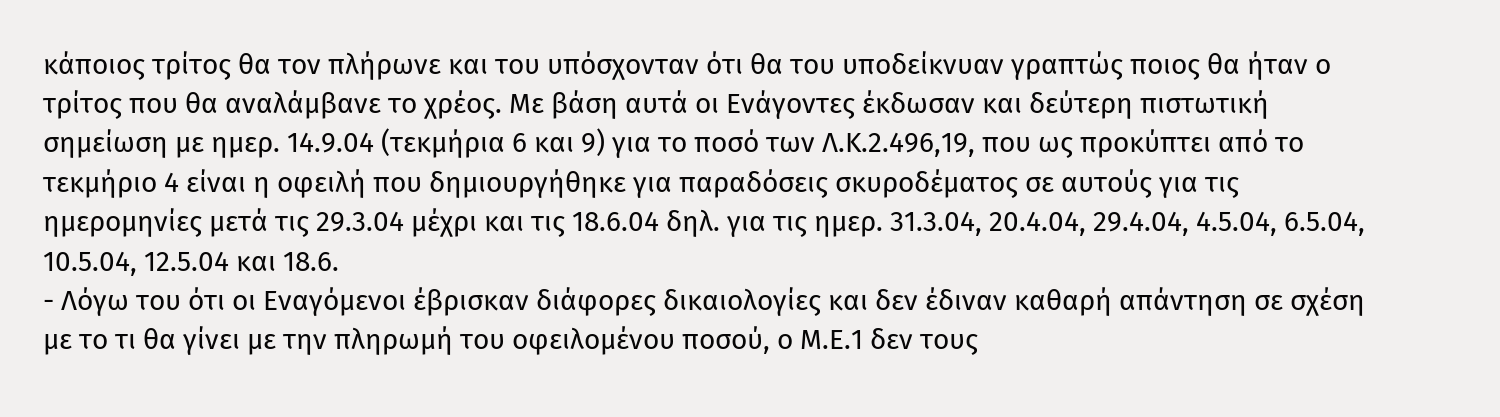κάποιος τρίτος θα τον πλήρωνε και του υπόσχονταν ότι θα του υποδείκνυαν γραπτώς ποιος θα ήταν ο τρίτος που θα αναλάμβανε το χρέος. Με βάση αυτά οι Ενάγοντες έκδωσαν και δεύτερη πιστωτική σημείωση με ημερ. 14.9.04 (τεκμήρια 6 και 9) για το ποσό των Λ.Κ.2.496,19, που ως προκύπτει από το τεκμήριο 4 είναι η οφειλή που δημιουργήθηκε για παραδόσεις σκυροδέματος σε αυτούς για τις ημερομηνίες μετά τις 29.3.04 μέχρι και τις 18.6.04 δηλ. για τις ημερ. 31.3.04, 20.4.04, 29.4.04, 4.5.04, 6.5.04, 10.5.04, 12.5.04 και 18.6.
- Λόγω του ότι οι Εναγόμενοι έβρισκαν διάφορες δικαιολογίες και δεν έδιναν καθαρή απάντηση σε σχέση με το τι θα γίνει με την πληρωμή του οφειλομένου ποσού, ο Μ.Ε.1 δεν τους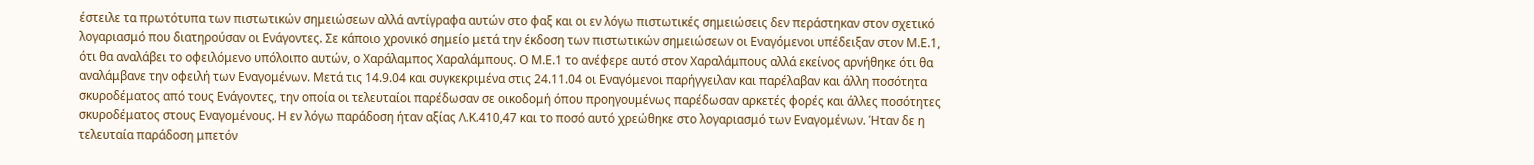έστειλε τα πρωτότυπα των πιστωτικών σημειώσεων αλλά αντίγραφα αυτών στο φαξ και οι εν λόγω πιστωτικές σημειώσεις δεν περάστηκαν στον σχετικό λογαριασμό που διατηρούσαν οι Ενάγοντες. Σε κάποιο χρονικό σημείο μετά την έκδοση των πιστωτικών σημειώσεων οι Εναγόμενοι υπέδειξαν στον Μ.Ε.1, ότι θα αναλάβει το οφειλόμενο υπόλοιπο αυτών, ο Χαράλαμπος Χαραλάμπους. Ο Μ.Ε.1 το ανέφερε αυτό στον Χαραλάμπους αλλά εκείνος αρνήθηκε ότι θα αναλάμβανε την οφειλή των Εναγομένων. Μετά τις 14.9.04 και συγκεκριμένα στις 24.11.04 οι Εναγόμενοι παρήγγειλαν και παρέλαβαν και άλλη ποσότητα σκυροδέματος από τους Ενάγοντες, την οποία οι τελευταίοι παρέδωσαν σε οικοδομή όπου προηγουμένως παρέδωσαν αρκετές φορές και άλλες ποσότητες σκυροδέματος στους Εναγομένους. Η εν λόγω παράδοση ήταν αξίας Λ.Κ.410,47 και το ποσό αυτό χρεώθηκε στο λογαριασμό των Εναγομένων. Ήταν δε η τελευταία παράδοση μπετόν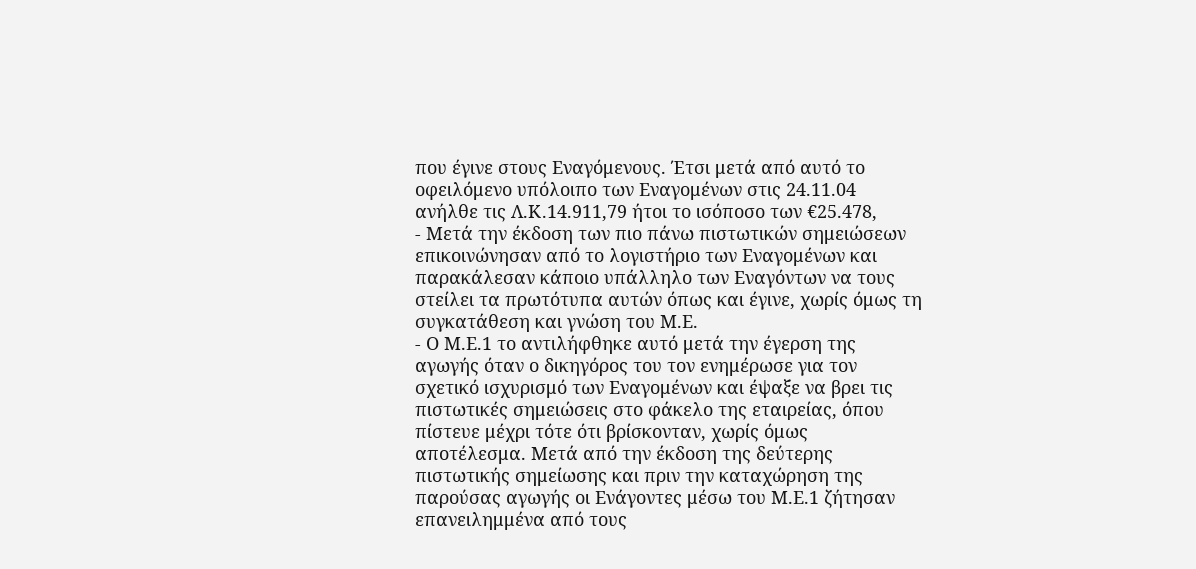που έγινε στους Εναγόμενους. Έτσι μετά από αυτό το οφειλόμενο υπόλοιπο των Εναγομένων στις 24.11.04 ανήλθε τις Λ.Κ.14.911,79 ήτοι το ισόποσο των €25.478,
- Μετά την έκδοση των πιο πάνω πιστωτικών σημειώσεων επικοινώνησαν από το λογιστήριο των Εναγομένων και παρακάλεσαν κάποιο υπάλληλο των Εναγόντων να τους στείλει τα πρωτότυπα αυτών όπως και έγινε, χωρίς όμως τη συγκατάθεση και γνώση του Μ.Ε.
- Ο Μ.Ε.1 το αντιλήφθηκε αυτό μετά την έγερση της αγωγής όταν ο δικηγόρος του τον ενημέρωσε για τον σχετικό ισχυρισμό των Εναγομένων και έψαξε να βρει τις πιστωτικές σημειώσεις στο φάκελο της εταιρείας, όπου πίστευε μέχρι τότε ότι βρίσκονταν, χωρίς όμως αποτέλεσμα. Μετά από την έκδοση της δεύτερης πιστωτικής σημείωσης και πριν την καταχώρηση της παρούσας αγωγής οι Ενάγοντες μέσω του Μ.Ε.1 ζήτησαν επανειλημμένα από τους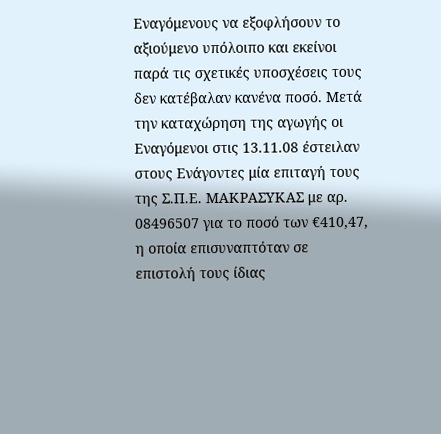Εναγόμενους να εξοφλήσουν το αξιούμενο υπόλοιπο και εκείνοι παρά τις σχετικές υποσχέσεις τους δεν κατέβαλαν κανένα ποσό. Μετά την καταχώρηση της αγωγής οι Εναγόμενοι στις 13.11.08 έστειλαν στους Ενάγοντες μία επιταγή τους της Σ.Π.Ε. ΜΑΚΡΑΣΥΚΑΣ με αρ. 08496507 για το ποσό των €410,47, η οποία επισυναπτόταν σε επιστολή τους ίδιας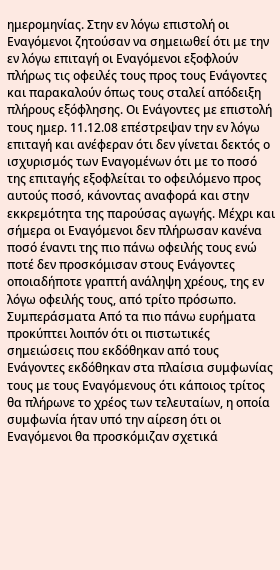ημερομηνίας. Στην εν λόγω επιστολή οι Εναγόμενοι ζητούσαν να σημειωθεί ότι με την εν λόγω επιταγή οι Εναγόμενοι εξοφλούν πλήρως τις οφειλές τους προς τους Ενάγοντες και παρακαλούν όπως τους σταλεί απόδειξη πλήρους εξόφλησης. Οι Ενάγοντες με επιστολή τους ημερ. 11.12.08 επέστρεψαν την εν λόγω επιταγή και ανέφεραν ότι δεν γίνεται δεκτός ο ισχυρισμός των Εναγομένων ότι με το ποσό της επιταγής εξοφλείται το οφειλόμενο προς αυτούς ποσό, κάνοντας αναφορά και στην εκκρεμότητα της παρούσας αγωγής. Μέχρι και σήμερα οι Εναγόμενοι δεν πλήρωσαν κανένα ποσό έναντι της πιο πάνω οφειλής τους ενώ ποτέ δεν προσκόμισαν στους Ενάγοντες οποιαδήποτε γραπτή ανάληψη χρέους, της εν λόγω οφειλής τους, από τρίτο πρόσωπο. Συμπεράσματα Από τα πιο πάνω ευρήματα προκύπτει λοιπόν ότι οι πιστωτικές σημειώσεις που εκδόθηκαν από τους Ενάγοντες εκδόθηκαν στα πλαίσια συμφωνίας τους με τους Εναγόμενους ότι κάποιος τρίτος θα πλήρωνε το χρέος των τελευταίων, η οποία συμφωνία ήταν υπό την αίρεση ότι οι Εναγόμενοι θα προσκόμιζαν σχετικά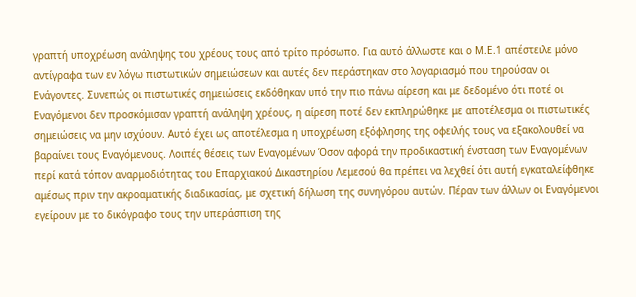γραπτή υποχρέωση ανάληψης του χρέους τους από τρίτο πρόσωπο. Για αυτό άλλωστε και ο Μ.Ε.1 απέστειλε μόνο αντίγραφα των εν λόγω πιστωτικών σημειώσεων και αυτές δεν περάστηκαν στο λογαριασμό που τηρούσαν οι Ενάγοντες. Συνεπώς οι πιστωτικές σημειώσεις εκδόθηκαν υπό την πιο πάνω αίρεση και με δεδομένο ότι ποτέ οι Εναγόμενοι δεν προσκόμισαν γραπτή ανάληψη χρέους, η αίρεση ποτέ δεν εκπληρώθηκε με αποτέλεσμα οι πιστωτικές σημειώσεις να μην ισχύουν. Αυτό έχει ως αποτέλεσμα η υποχρέωση εξόφλησης της οφειλής τους να εξακολουθεί να βαραίνει τους Εναγόμενους. Λοιπές θέσεις των Εναγομένων Όσον αφορά την προδικαστική ένσταση των Εναγομένων περί κατά τόπον αναρμοδιότητας του Επαρχιακού Δικαστηρίου Λεμεσού θα πρέπει να λεχθεί ότι αυτή εγκαταλείφθηκε αμέσως πριν την ακροαματικής διαδικασίας, με σχετική δήλωση της συνηγόρου αυτών. Πέραν των άλλων οι Εναγόμενοι εγείρουν με το δικόγραφο τους την υπεράσπιση της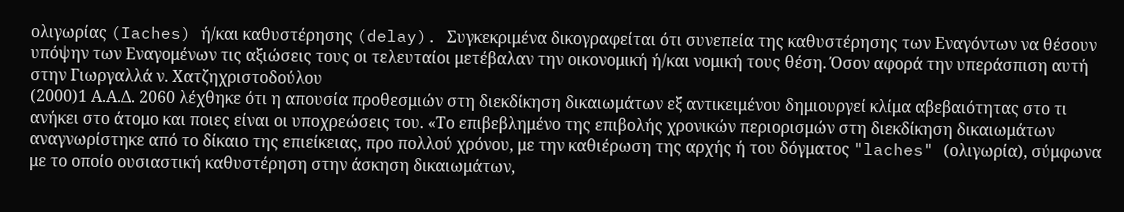ολιγωρίας (Iaches) ή/και καθυστέρησης (delay). Συγκεκριμένα δικογραφείται ότι συνεπεία της καθυστέρησης των Εναγόντων να θέσουν υπόψην των Εναγομένων τις αξιώσεις τους οι τελευταίοι μετέβαλαν την οικονομική ή/και νομική τους θέση. Όσον αφορά την υπεράσπιση αυτή στην Γιωργαλλά ν. Χατζηχριστοδούλου
(2000)1 Α.Α.Δ. 2060 λέχθηκε ότι η απουσία προθεσμιών στη διεκδίκηση δικαιωμάτων εξ αντικειμένου δημιουργεί κλίμα αβεβαιότητας στο τι ανήκει στο άτομο και ποιες είναι οι υποχρεώσεις του. «Το επιβεβλημένο της επιβολής χρονικών περιορισμών στη διεκδίκηση δικαιωμάτων αναγνωρίστηκε από το δίκαιο της επιείκειας, προ πολλού χρόνου, με την καθιέρωση της αρχής ή του δόγματος "laches" (ολιγωρία), σύμφωνα με το οποίο ουσιαστική καθυστέρηση στην άσκηση δικαιωμάτων,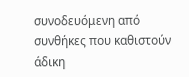συνοδευόμενη από συνθήκες που καθιστούν άδικη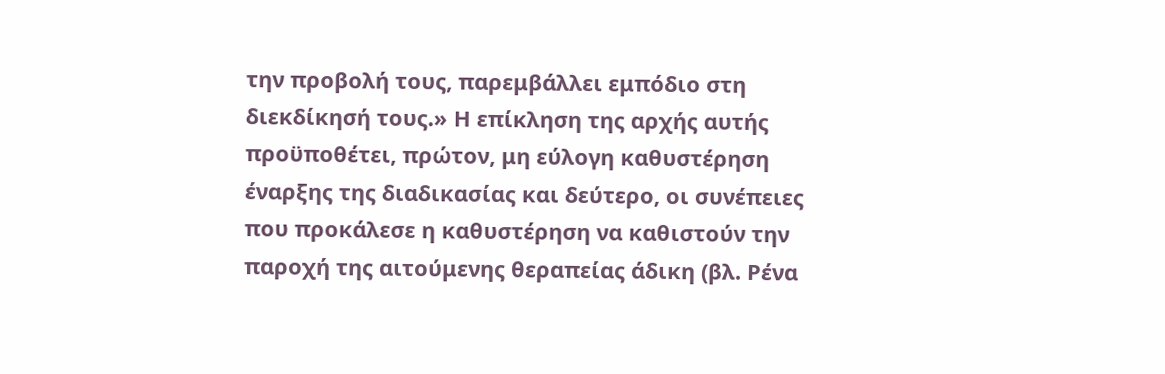την προβολή τους, παρεμβάλλει εμπόδιο στη διεκδίκησή τους.» Η επίκληση της αρχής αυτής προϋποθέτει, πρώτον, μη εύλογη καθυστέρηση έναρξης της διαδικασίας και δεύτερο, οι συνέπειες που προκάλεσε η καθυστέρηση να καθιστούν την παροχή της αιτούμενης θεραπείας άδικη (βλ. Ρένα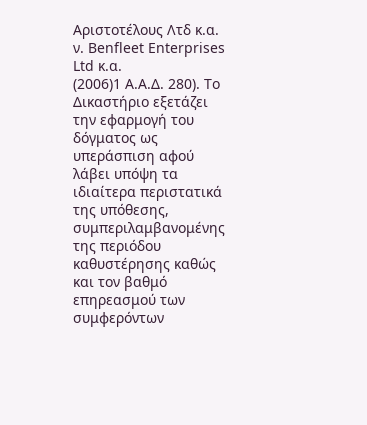Αριστοτέλους Λτδ κ.α. ν. Benfleet Enterprises Ltd κ.α.
(2006)1 Α.Α.Δ. 280). Το Δικαστήριο εξετάζει την εφαρμογή του δόγματος ως υπεράσπιση αφού λάβει υπόψη τα ιδιαίτερα περιστατικά της υπόθεσης, συμπεριλαμβανομένης της περιόδου καθυστέρησης καθώς και τον βαθμό επηρεασμού των συμφερόντων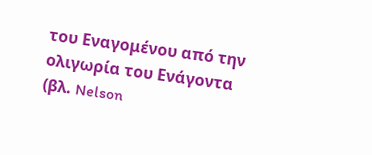του Εναγομένου από την ολιγωρία του Ενάγοντα (βλ. Nelson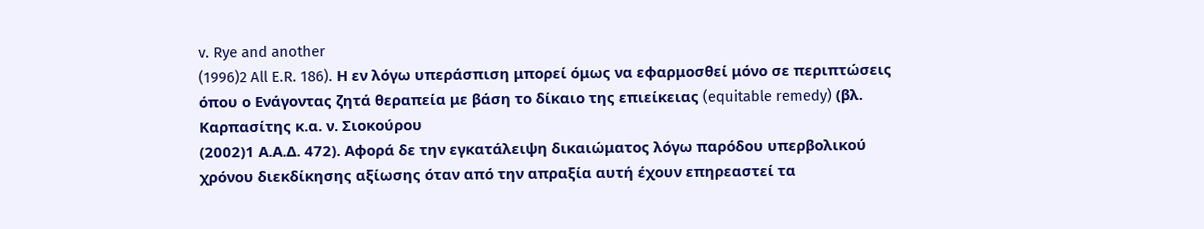v. Rye and another
(1996)2 All E.R. 186). Η εν λόγω υπεράσπιση μπορεί όμως να εφαρμοσθεί μόνο σε περιπτώσεις όπου ο Ενάγοντας ζητά θεραπεία με βάση το δίκαιο της επιείκειας (equitable remedy) (βλ. Καρπασίτης κ.α. ν. Σιοκούρου
(2002)1 Α.Α.Δ. 472). Αφορά δε την εγκατάλειψη δικαιώματος λόγω παρόδου υπερβολικού χρόνου διεκδίκησης αξίωσης όταν από την απραξία αυτή έχουν επηρεαστεί τα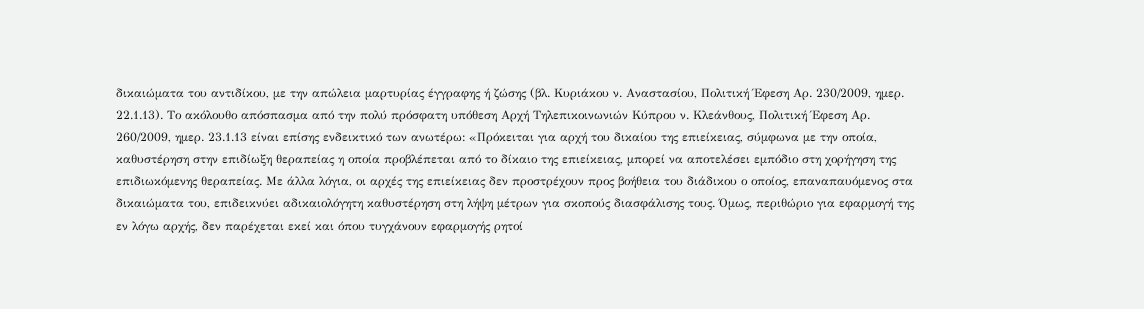δικαιώματα του αντιδίκου, με την απώλεια μαρτυρίας έγγραφης ή ζώσης (βλ. Κυριάκου ν. Αναστασίου, Πολιτική Έφεση Αρ. 230/2009, ημερ. 22.1.13). Το ακόλουθο απόσπασμα από την πολύ πρόσφατη υπόθεση Αρχή Τηλεπικοινωνιών Κύπρου ν. Κλεάνθους, Πολιτική Έφεση Αρ. 260/2009, ημερ. 23.1.13 είναι επίσης ενδεικτικό των ανωτέρω: «Πρόκειται για αρχή του δικαίου της επιείκειας, σύμφωνα με την οποία, καθυστέρηση στην επιδίωξη θεραπείας η οποία προβλέπεται από το δίκαιο της επιείκειας, μπορεί να αποτελέσει εμπόδιο στη χορήγηση της επιδιωκόμενης θεραπείας. Με άλλα λόγια, οι αρχές της επιείκειας δεν προστρέχουν προς βοήθεια του διάδικου ο οποίος, επαναπαυόμενος στα δικαιώματα του, επιδεικνύει αδικαιολόγητη καθυστέρηση στη λήψη μέτρων για σκοπούς διασφάλισης τους. Όμως, περιθώριο για εφαρμογή της εν λόγω αρχής, δεν παρέχεται εκεί και όπου τυγχάνουν εφαρμογής ρητοί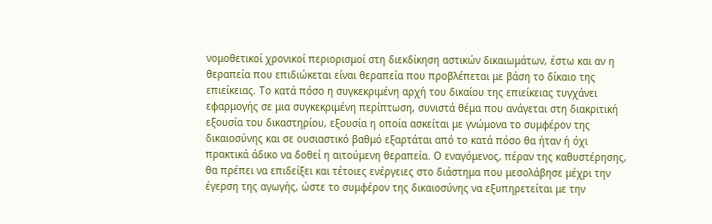νομοθετικοί χρονικοί περιορισμοί στη διεκδίκηση αστικών δικαιωμάτων, έστω και αν η θεραπεία που επιδιώκεται είναι θεραπεία που προβλέπεται με βάση το δίκαιο της επιείκειας. Το κατά πόσο η συγκεκριμένη αρχή του δικαίου της επιείκειας τυγχάνει εφαρμογής σε μια συγκεκριμένη περίπτωση, συνιστά θέμα που ανάγεται στη διακριτική εξουσία του δικαστηρίου, εξουσία η οποία ασκείται με γνώμονα το συμφέρον της δικαιοσύνης και σε ουσιαστικό βαθμό εξαρτάται από το κατά πόσο θα ήταν ή όχι πρακτικά άδικο να δοθεί η αιτούμενη θεραπεία. Ο εναγόμενος, πέραν της καθυστέρησης, θα πρέπει να επιδείξει και τέτοιες ενέργειες στο διάστημα που μεσολάβησε μέχρι την έγερση της αγωγής, ώστε το συμφέρον της δικαιοσύνης να εξυπηρετείται με την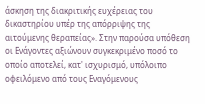άσκηση της διακριτικής ευχέρειας του δικαστηρίου υπέρ της απόρριψης της αιτούμενης θεραπείας». Στην παρούσα υπόθεση οι Ενάγοντες αξιώνουν συγκεκριμένο ποσό το οποίο αποτελεί, κατ' ισχυρισμό, υπόλοιπο οφειλόμενο από τους Εναγόμενους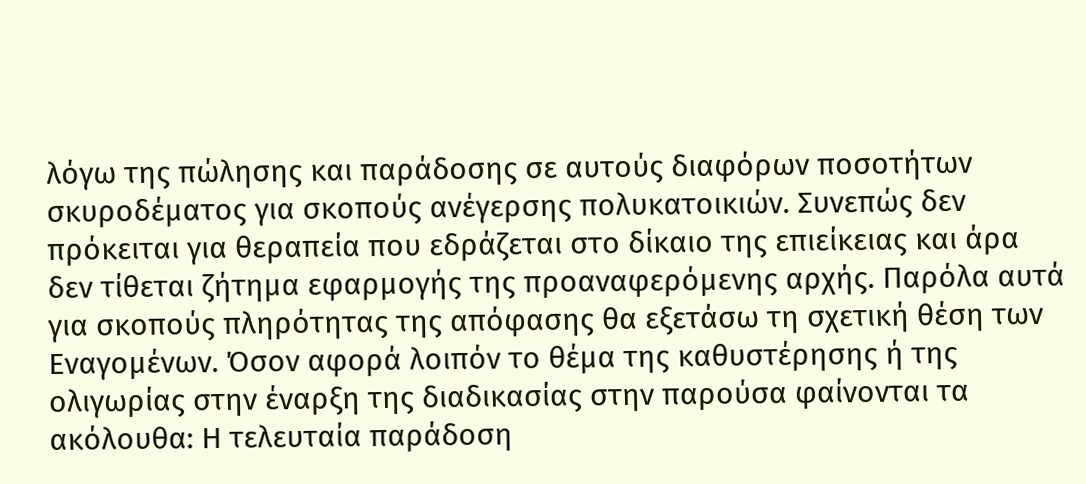λόγω της πώλησης και παράδοσης σε αυτούς διαφόρων ποσοτήτων σκυροδέματος για σκοπούς ανέγερσης πολυκατοικιών. Συνεπώς δεν πρόκειται για θεραπεία που εδράζεται στο δίκαιο της επιείκειας και άρα δεν τίθεται ζήτημα εφαρμογής της προαναφερόμενης αρχής. Παρόλα αυτά για σκοπούς πληρότητας της απόφασης θα εξετάσω τη σχετική θέση των Εναγομένων. Όσον αφορά λοιπόν το θέμα της καθυστέρησης ή της ολιγωρίας στην έναρξη της διαδικασίας στην παρούσα φαίνονται τα ακόλουθα: Η τελευταία παράδοση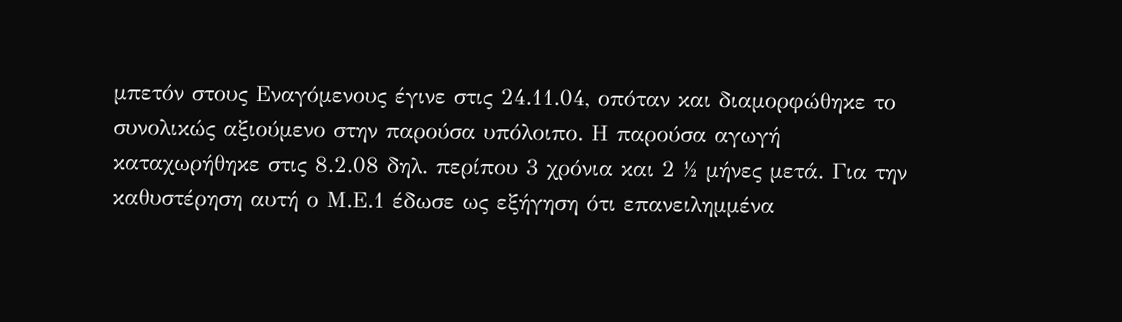μπετόν στους Εναγόμενους έγινε στις 24.11.04, οπόταν και διαμορφώθηκε το συνολικώς αξιούμενο στην παρούσα υπόλοιπο. Η παρούσα αγωγή καταχωρήθηκε στις 8.2.08 δηλ. περίπου 3 χρόνια και 2 ½ μήνες μετά. Για την καθυστέρηση αυτή ο Μ.Ε.1 έδωσε ως εξήγηση ότι επανειλημμένα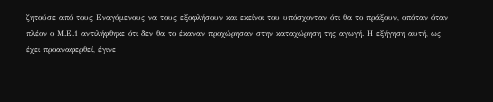ζητούσε από τους Εναγόμενους να τους εξοφλήσουν και εκείνοι του υπόσχονταν ότι θα το πράξουν, οπόταν όταν πλέον ο Μ.Ε.1 αντιλήφθηκε ότι δεν θα το έκαναν προχώρησαν στην καταχώρηση της αγωγή. Η εξήγηση αυτή, ως έχει προαναφερθεί, έγινε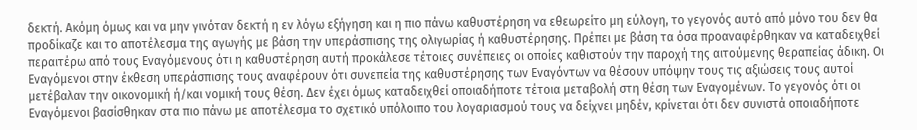δεκτή. Ακόμη όμως και να μην γινόταν δεκτή η εν λόγω εξήγηση και η πιο πάνω καθυστέρηση να εθεωρείτο μη εύλογη, το γεγονός αυτό από μόνο του δεν θα προδίκαζε και το αποτέλεσμα της αγωγής με βάση την υπεράσπισης της ολιγωρίας ή καθυστέρησης. Πρέπει με βάση τα όσα προαναφέρθηκαν να καταδειχθεί περαιτέρω από τους Εναγόμενους ότι η καθυστέρηση αυτή προκάλεσε τέτοιες συνέπειες οι οποίες καθιστούν την παροχή της αιτούμενης θεραπείας άδικη. Οι Εναγόμενοι στην έκθεση υπεράσπισης τους αναφέρουν ότι συνεπεία της καθυστέρησης των Εναγόντων να θέσουν υπόψην τους τις αξιώσεις τους αυτοί μετέβαλαν την οικονομική ή/και νομική τους θέση. Δεν έχει όμως καταδειχθεί οποιαδήποτε τέτοια μεταβολή στη θέση των Εναγομένων. Το γεγονός ότι οι Εναγόμενοι βασίσθηκαν στα πιο πάνω με αποτέλεσμα το σχετικό υπόλοιπο του λογαριασμού τους να δείχνει μηδέν, κρίνεται ότι δεν συνιστά οποιαδήποτε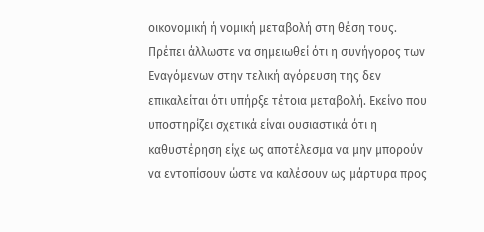οικονομική ή νομική μεταβολή στη θέση τους. Πρέπει άλλωστε να σημειωθεί ότι η συνήγορος των Εναγόμενων στην τελική αγόρευση της δεν επικαλείται ότι υπήρξε τέτοια μεταβολή. Εκείνο που υποστηρίζει σχετικά είναι ουσιαστικά ότι η καθυστέρηση είχε ως αποτέλεσμα να μην μπορούν να εντοπίσουν ώστε να καλέσουν ως μάρτυρα προς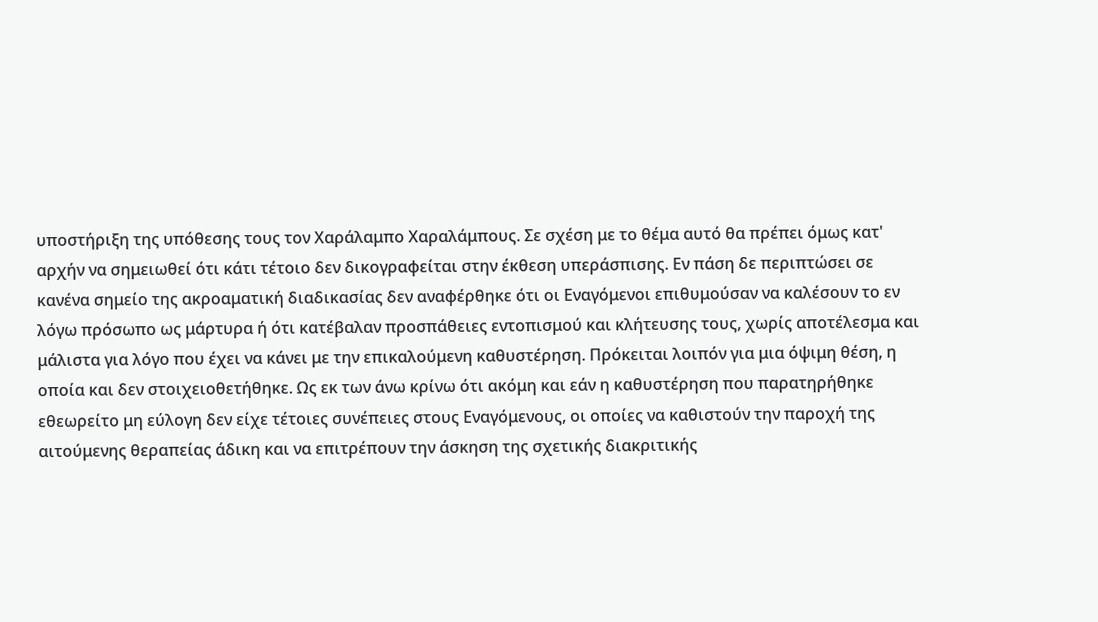υποστήριξη της υπόθεσης τους τον Χαράλαμπο Χαραλάμπους. Σε σχέση με το θέμα αυτό θα πρέπει όμως κατ' αρχήν να σημειωθεί ότι κάτι τέτοιο δεν δικογραφείται στην έκθεση υπεράσπισης. Εν πάση δε περιπτώσει σε κανένα σημείο της ακροαματική διαδικασίας δεν αναφέρθηκε ότι οι Εναγόμενοι επιθυμούσαν να καλέσουν το εν λόγω πρόσωπο ως μάρτυρα ή ότι κατέβαλαν προσπάθειες εντοπισμού και κλήτευσης τους, χωρίς αποτέλεσμα και μάλιστα για λόγο που έχει να κάνει με την επικαλούμενη καθυστέρηση. Πρόκειται λοιπόν για μια όψιμη θέση, η οποία και δεν στοιχειοθετήθηκε. Ως εκ των άνω κρίνω ότι ακόμη και εάν η καθυστέρηση που παρατηρήθηκε εθεωρείτο μη εύλογη δεν είχε τέτοιες συνέπειες στους Εναγόμενους, οι οποίες να καθιστούν την παροχή της αιτούμενης θεραπείας άδικη και να επιτρέπουν την άσκηση της σχετικής διακριτικής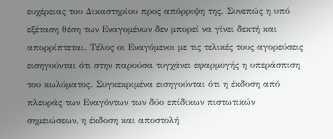ευχέρειας του Δικαστηρίου προς απόρριψη της. Συνεπώς η υπό εξέταση θέση των Εναγομένων δεν μπορεί να γίνει δεκτή και απορρίπτεται. Τέλος οι Εναγόμενοι με τις τελικές τους αγορεύσεις εισηγούνται ότι στην παρούσα τυγχάνει εφαρμογής η υπεράσπιση του κωλύματος. Συγκεκριμένα εισηγούνται ότι η έκδοση από πλευράς των Εναγόντων των δύο επίδικων πιστωτικών σημειώσεων, η έκδοση και αποστολή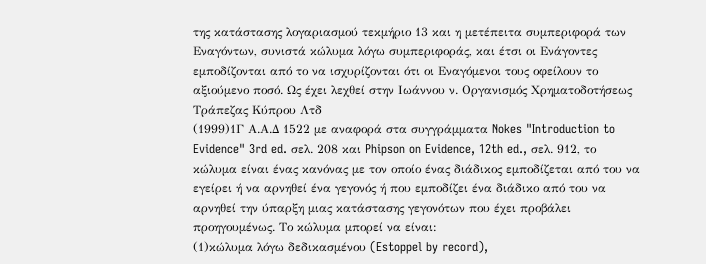της κατάστασης λογαριασμού τεκμήριο 13 και η μετέπειτα συμπεριφορά των Εναγόντων, συνιστά κώλυμα λόγω συμπεριφοράς, και έτσι οι Ενάγοντες εμποδίζονται από το να ισχυρίζονται ότι οι Εναγόμενοι τους οφείλουν το αξιούμενο ποσό. Ως έχει λεχθεί στην Ιωάννου ν. Οργανισμός Χρηματοδοτήσεως Τράπεζας Κύπρου Λτδ
(1999)1Γ Α.Α.Δ 1522 με αναφορά στα συγγράμματα Nokes "Introduction to Evidence" 3rd ed. σελ. 208 και Phipson on Evidence, 12th ed., σελ. 912, το κώλυμα είναι ένας κανόνας με τον οποίο ένας διάδικος εμποδίζεται από του να εγείρει ή να αρνηθεί ένα γεγονός ή που εμποδίζει ένα διάδικο από του να αρνηθεί την ύπαρξη μιας κατάστασης γεγονότων που έχει προβάλει προηγουμένως. Το κώλυμα μπορεί να είναι:
(1)κώλυμα λόγω δεδικασμένου (Estoppel by record),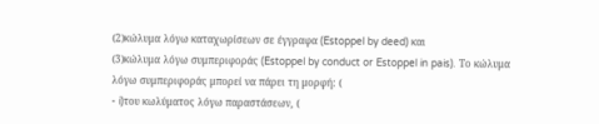(2)κώλυμα λόγω καταχωρίσεων σε έγγραφα (Estoppel by deed) και
(3)κώλυμα λόγω συμπεριφοράς (Estoppel by conduct or Estoppel in pais). Το κώλυμα λόγω συμπεριφοράς μπορεί να πάρει τη μορφή: (
- i)του κωλύματος λόγω παραστάσεων, (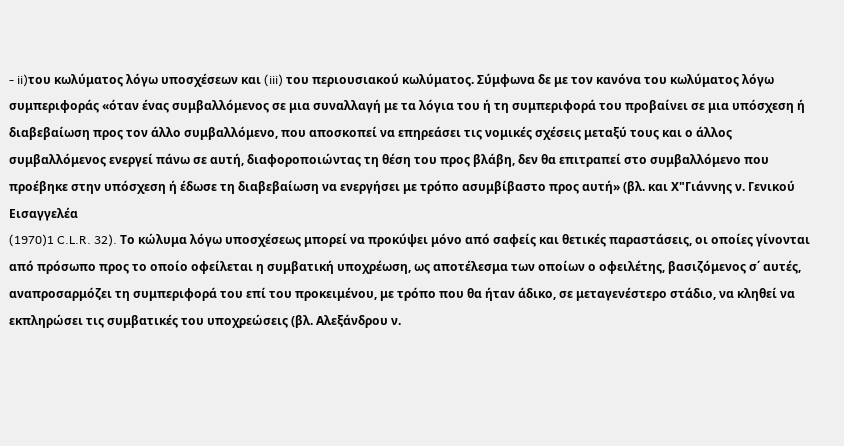- ii)του κωλύματος λόγω υποσχέσεων και (iii) του περιουσιακού κωλύματος. Σύμφωνα δε με τον κανόνα του κωλύματος λόγω συμπεριφοράς «όταν ένας συμβαλλόμενος σε μια συναλλαγή με τα λόγια του ή τη συμπεριφορά του προβαίνει σε μια υπόσχεση ή διαβεβαίωση προς τον άλλο συμβαλλόμενο, που αποσκοπεί να επηρεάσει τις νομικές σχέσεις μεταξύ τους και ο άλλος συμβαλλόμενος ενεργεί πάνω σε αυτή, διαφοροποιώντας τη θέση του προς βλάβη, δεν θα επιτραπεί στο συμβαλλόμενο που προέβηκε στην υπόσχεση ή έδωσε τη διαβεβαίωση να ενεργήσει με τρόπο ασυμβίβαστο προς αυτή» (βλ. και Χ"Γιάννης ν. Γενικού Εισαγγελέα
(1970)1 C.L.R. 32). Το κώλυμα λόγω υποσχέσεως μπορεί να προκύψει μόνο από σαφείς και θετικές παραστάσεις, οι οποίες γίνονται από πρόσωπο προς το οποίο οφείλεται η συμβατική υποχρέωση, ως αποτέλεσμα των οποίων ο οφειλέτης, βασιζόμενος σ΄ αυτές, αναπροσαρμόζει τη συμπεριφορά του επί του προκειμένου, με τρόπο που θα ήταν άδικο, σε μεταγενέστερο στάδιο, να κληθεί να εκπληρώσει τις συμβατικές του υποχρεώσεις (βλ. Αλεξάνδρου ν.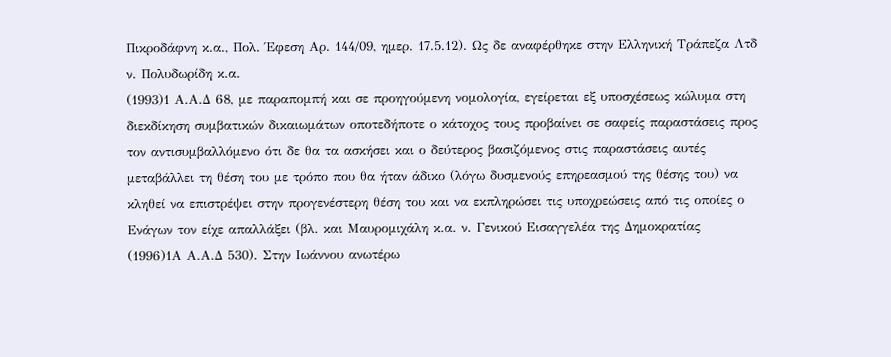Πικροδάφνη κ.α., Πολ. Έφεση Αρ. 144/09, ημερ. 17.5.12). Ως δε αναφέρθηκε στην Ελληνική Τράπεζα Λτδ ν. Πολυδωρίδη κ.α.
(1993)1 Α.Α.Δ 68, με παραπομπή και σε προηγούμενη νομολογία, εγείρεται εξ υποσχέσεως κώλυμα στη διεκδίκηση συμβατικών δικαιωμάτων οποτεδήποτε ο κάτοχος τους προβαίνει σε σαφείς παραστάσεις προς τον αντισυμβαλλόμενο ότι δε θα τα ασκήσει και ο δεύτερος βασιζόμενος στις παραστάσεις αυτές μεταβάλλει τη θέση του με τρόπο που θα ήταν άδικο (λόγω δυσμενούς επηρεασμού της θέσης του) να κληθεί να επιστρέψει στην προγενέστερη θέση του και να εκπληρώσει τις υποχρεώσεις από τις οποίες ο Ενάγων τον είχε απαλλάξει (βλ. και Μαυρομιχάλη κ.α. ν. Γενικού Εισαγγελέα της Δημοκρατίας
(1996)1Α Α.Α.Δ 530). Στην Ιωάννου ανωτέρω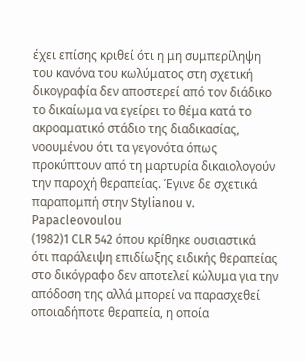έχει επίσης κριθεί ότι η μη συμπερίληψη του κανόνα του κωλύματος στη σχετική δικογραφία δεν αποστερεί από τον διάδικο το δικαίωμα να εγείρει το θέμα κατά το ακροαματικό στάδιο της διαδικασίας, νοουμένου ότι τα γεγονότα όπως προκύπτουν από τη μαρτυρία δικαιολογούν την παροχή θεραπείας. Έγινε δε σχετικά παραπομπή στην Stylianou v. Papacleovoulou
(1982)1 CLR 542 όπου κρίθηκε ουσιαστικά ότι παράλειψη επιδίωξης ειδικής θεραπείας στο δικόγραφο δεν αποτελεί κώλυμα για την απόδοση της αλλά μπορεί να παρασχεθεί οποιαδήποτε θεραπεία, η οποία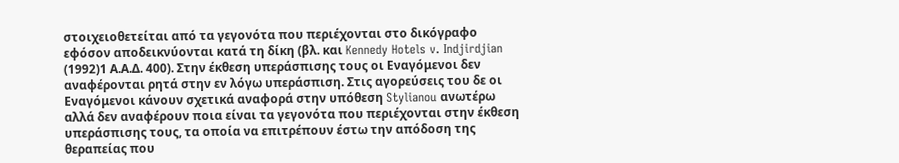στοιχειοθετείται από τα γεγονότα που περιέχονται στο δικόγραφο εφόσον αποδεικνύονται κατά τη δίκη (βλ. και Kennedy Hotels v. Indjirdjian
(1992)1 Α.Α.Δ. 400). Στην έκθεση υπεράσπισης τους οι Εναγόμενοι δεν αναφέρονται ρητά στην εν λόγω υπεράσπιση. Στις αγορεύσεις του δε οι Εναγόμενοι κάνουν σχετικά αναφορά στην υπόθεση Stylianou ανωτέρω αλλά δεν αναφέρουν ποια είναι τα γεγονότα που περιέχονται στην έκθεση υπεράσπισης τους, τα οποία να επιτρέπουν έστω την απόδοση της θεραπείας που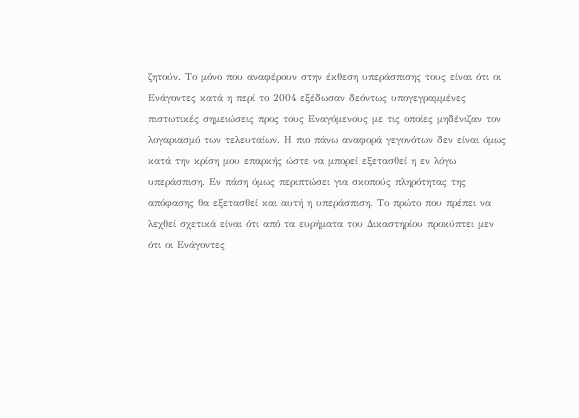ζητούν. Το μόνο που αναφέρουν στην έκθεση υπεράσπισης τους είναι ότι οι Ενάγοντες κατά η περί το 2004 εξέδωσαν δεόντως υπογεγραμμένες πιστωτικές σημειώσεις προς τους Εναγόμενους με τις οποίες μηδένιζαν τον λογαριασμό των τελευταίων. Η πιο πάνω αναφορά γεγονότων δεν είναι όμως κατά την κρίση μου επαρκής ώστε να μπορεί εξετασθεί η εν λόγω υπεράσπιση. Εν πάση όμως περιπτώσει για σκοπούς πληρότητας της απόφασης θα εξετασθεί και αυτή η υπεράσπιση. Το πρώτο που πρέπει να λεχθεί σχετικά είναι ότι από τα ευρήματα του Δικαστηρίου προκύπτει μεν ότι οι Ενάγοντες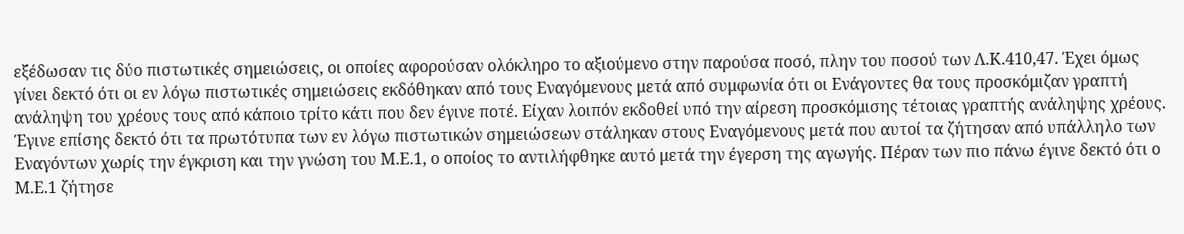εξέδωσαν τις δύο πιστωτικές σημειώσεις, οι οποίες αφορούσαν ολόκληρο το αξιούμενο στην παρούσα ποσό, πλην του ποσού των Λ.Κ.410,47. Έχει όμως γίνει δεκτό ότι οι εν λόγω πιστωτικές σημειώσεις εκδόθηκαν από τους Εναγόμενους μετά από συμφωνία ότι οι Ενάγοντες θα τους προσκόμιζαν γραπτή ανάληψη του χρέους τους από κάποιο τρίτο κάτι που δεν έγινε ποτέ. Είχαν λοιπόν εκδοθεί υπό την αίρεση προσκόμισης τέτοιας γραπτής ανάληψης χρέους. Έγινε επίσης δεκτό ότι τα πρωτότυπα των εν λόγω πιστωτικών σημειώσεων στάληκαν στους Εναγόμενους μετά που αυτοί τα ζήτησαν από υπάλληλο των Εναγόντων χωρίς την έγκριση και την γνώση του Μ.Ε.1, ο οποίος το αντιλήφθηκε αυτό μετά την έγερση της αγωγής. Πέραν των πιο πάνω έγινε δεκτό ότι ο Μ.Ε.1 ζήτησε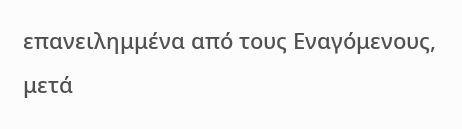επανειλημμένα από τους Εναγόμενους, μετά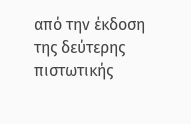από την έκδοση της δεύτερης πιστωτικής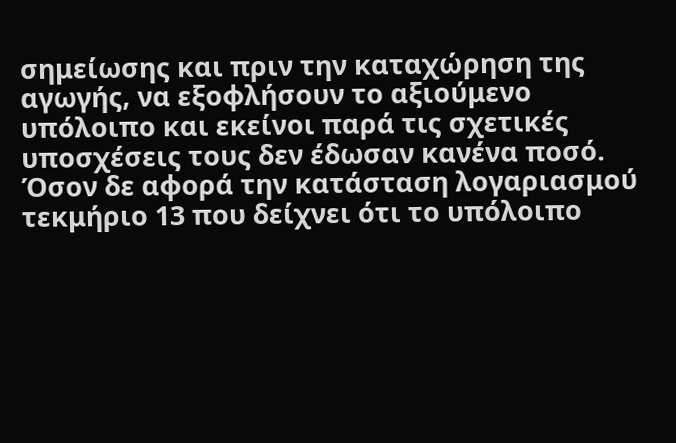σημείωσης και πριν την καταχώρηση της αγωγής, να εξοφλήσουν το αξιούμενο υπόλοιπο και εκείνοι παρά τις σχετικές υποσχέσεις τους δεν έδωσαν κανένα ποσό. Όσον δε αφορά την κατάσταση λογαριασμού τεκμήριο 13 που δείχνει ότι το υπόλοιπο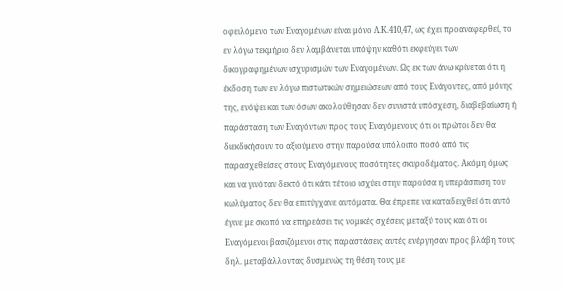οφειλόμενο των Εναγομένων είναι μόνο Λ.Κ.410,47, ως έχει προαναφερθεί, το εν λόγω τεκμήριο δεν λαμβάνεται υπόψην καθότι εκφεύγει των δικογραφημένων ισχυρισμών των Εναγομένων. Ως εκ των άνω κρίνεται ότι η έκδοση των εν λόγω πιστωτικών σημειώσεων από τους Ενάγοντες, από μόνης της, ενόψει και των όσων ακολούθησαν δεν συνιστά υπόσχεση, διαβεβαίωση ή παράσταση των Εναγόντων προς τους Εναγόμενους ότι οι πρώτοι δεν θα διεκδικήσουν το αξιούμενο στην παρούσα υπόλοιπο ποσό από τις παρασχεθείσες στους Εναγόμενους ποσότητες σκυροδέματος. Ακόμη όμως και να γινόταν δεκτό ότι κάτι τέτοιο ισχύει στην παρούσα η υπεράσπιση του κωλύματος δεν θα επιτύγχανε αυτόματα. Θα έπρεπε να καταδειχθεί ότι αυτό έγινε με σκοπό να επηρεάσει τις νομικές σχέσεις μεταξύ τους και ότι οι Εναγόμενοι βασιζόμενοι στις παραστάσεις αυτές ενέργησαν προς βλάβη τους δηλ. μεταβάλλοντας δυσμενώς τη θέση τους με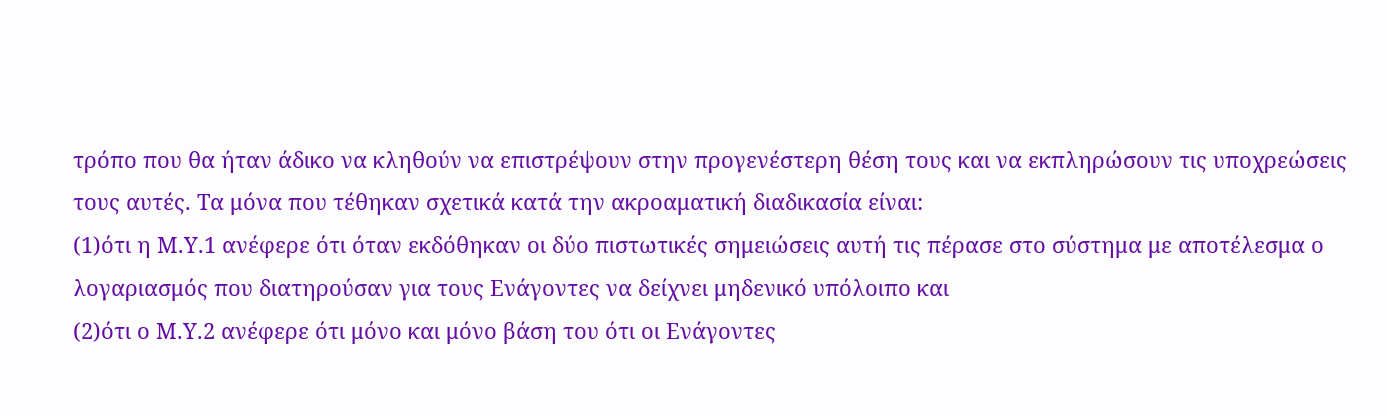τρόπο που θα ήταν άδικο να κληθούν να επιστρέψουν στην προγενέστερη θέση τους και να εκπληρώσουν τις υποχρεώσεις τους αυτές. Τα μόνα που τέθηκαν σχετικά κατά την ακροαματική διαδικασία είναι:
(1)ότι η Μ.Υ.1 ανέφερε ότι όταν εκδόθηκαν οι δύο πιστωτικές σημειώσεις αυτή τις πέρασε στο σύστημα με αποτέλεσμα ο λογαριασμός που διατηρούσαν για τους Ενάγοντες να δείχνει μηδενικό υπόλοιπο και
(2)ότι ο Μ.Υ.2 ανέφερε ότι μόνο και μόνο βάση του ότι οι Ενάγοντες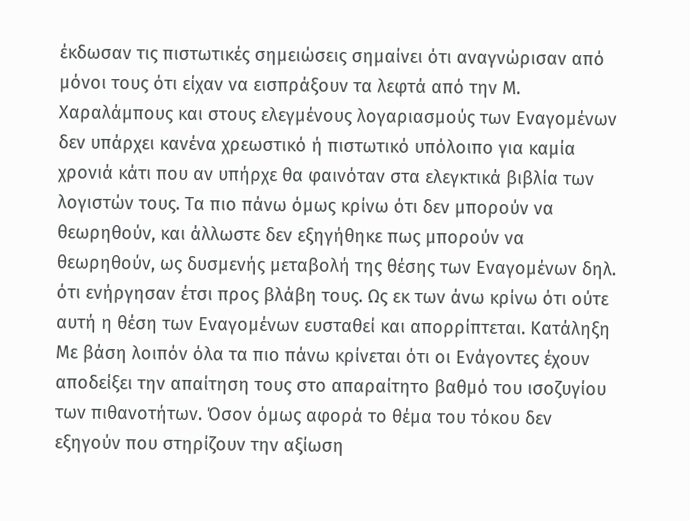έκδωσαν τις πιστωτικές σημειώσεις σημαίνει ότι αναγνώρισαν από μόνοι τους ότι είχαν να εισπράξουν τα λεφτά από την Μ. Χαραλάμπους και στους ελεγμένους λογαριασμούς των Εναγομένων δεν υπάρχει κανένα χρεωστικό ή πιστωτικό υπόλοιπο για καμία χρονιά κάτι που αν υπήρχε θα φαινόταν στα ελεγκτικά βιβλία των λογιστών τους. Τα πιο πάνω όμως κρίνω ότι δεν μπορούν να θεωρηθούν, και άλλωστε δεν εξηγήθηκε πως μπορούν να θεωρηθούν, ως δυσμενής μεταβολή της θέσης των Εναγομένων δηλ. ότι ενήργησαν έτσι προς βλάβη τους. Ως εκ των άνω κρίνω ότι ούτε αυτή η θέση των Εναγομένων ευσταθεί και απορρίπτεται. Κατάληξη Με βάση λοιπόν όλα τα πιο πάνω κρίνεται ότι οι Ενάγοντες έχουν αποδείξει την απαίτηση τους στο απαραίτητο βαθμό του ισοζυγίου των πιθανοτήτων. Όσον όμως αφορά το θέμα του τόκου δεν εξηγούν που στηρίζουν την αξίωση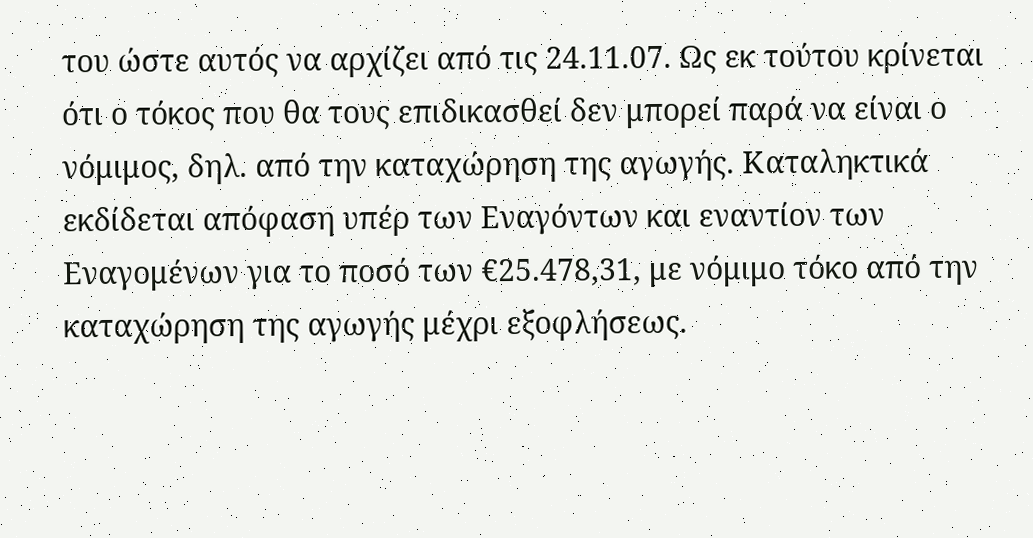του ώστε αυτός να αρχίζει από τις 24.11.07. Ως εκ τούτου κρίνεται ότι ο τόκος που θα τους επιδικασθεί δεν μπορεί παρά να είναι ο νόμιμος, δηλ. από την καταχώρηση της αγωγής. Καταληκτικά εκδίδεται απόφαση υπέρ των Εναγόντων και εναντίον των Εναγομένων για το ποσό των €25.478,31, με νόμιμο τόκο από την καταχώρηση της αγωγής μέχρι εξοφλήσεως.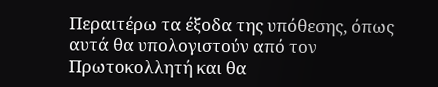Περαιτέρω τα έξοδα της υπόθεσης, όπως αυτά θα υπολογιστούν από τον Πρωτοκολλητή και θα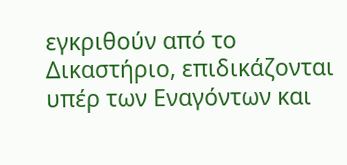εγκριθούν από το Δικαστήριο, επιδικάζονται υπέρ των Εναγόντων και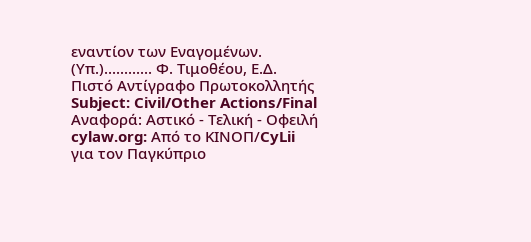εναντίον των Εναγομένων. (Υπ.)............ Φ. Τιμοθέου, Ε.Δ. Πιστό Αντίγραφο Πρωτοκολλητής Subject: Civil/Other Actions/Final Αναφορά: Αστικό - Τελική - Οφειλή cylaw.org: Από το ΚΙΝOΠ/CyLii για τον Παγκύπριο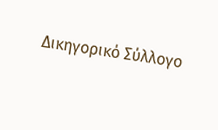Δικηγορικό Σύλλογο